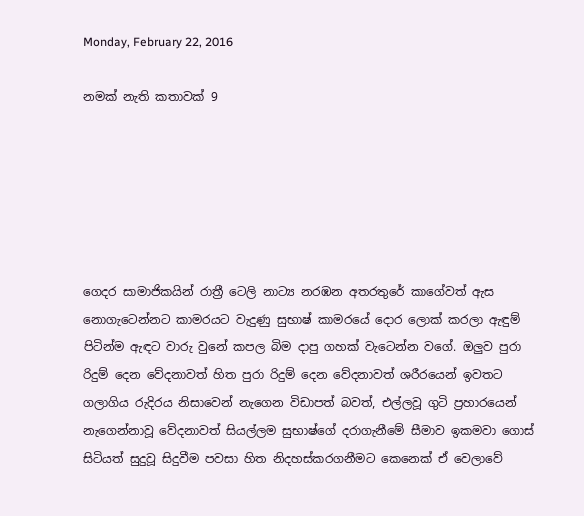Monday, February 22, 2016

නමක් නැති කතාවක් 9






ගෙදර සාමාජිකයින් රාත්‍රී ටෙලි නාට්‍ය නරඹන අතරතුරේ කාගේවත් ඇස නොගැටෙන්නට කාමරයට වැදුණු සුභාෂ් කාමරයේ දොර ලොක් කරලා ඇඳුම් පිටින්ම ඇඳට වාරු වුනේ කපල බිම දාපු ගහක් වැටෙන්න වගේ. ඔලුව පුරා රිදුම් දෙන වේදනාවත් හිත පුරා රිදුම් දෙන වේදනාවත් ශරීරයෙන් ඉවතට ගලාගිය රුදිරය නිසාවෙන් නැගෙන විඩාපත් බවත්, එල්ලවූ ගුටි ප්‍රහාරයෙන් නැගෙන්නාවූ වේදනාවත් සියල්ලම සුභාෂ්ගේ දරාගැනීමේ සීමාව ඉකමවා ගොස් සිටියත් සුදුවූ සිදුවීම පවසා හිත නිදහස්කරගනීමට කෙනෙක් ඒ වෙලාවේ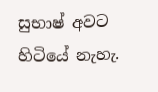සුභාෂ් අවට හිටියේ නැහැ.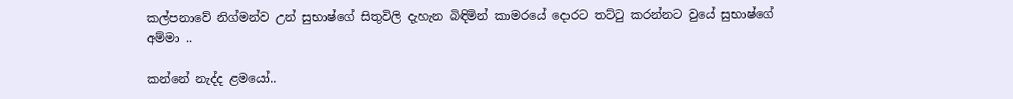කල්පනාවේ නිග්මන්ව උන් සුභාෂ්ගේ සිතුවිලි දැහැන බිඳිමින් කාමරයේ දොරට තට්ටු කරන්නට වුයේ සුභාෂ්ගේ අම්මා ..

කන්නේ නැද්ද ළමයෝ..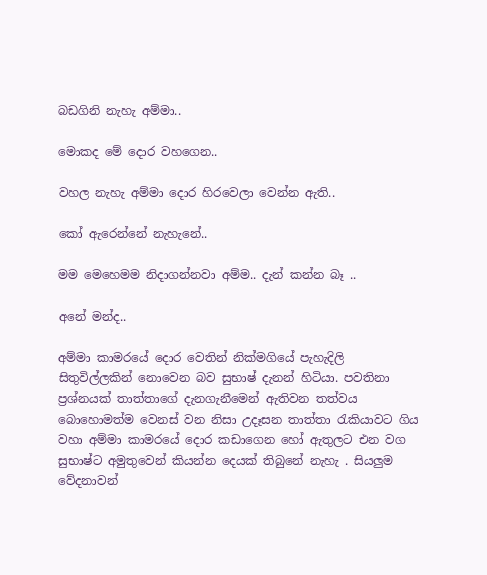බඩගිනි නැහැ අම්මා..

මොකද මේ දොර වහගෙන..

වහල නැහැ අම්මා දොර හිරවෙලා වෙන්න ඇති..

කෝ ඇරෙන්නේ නැහැනේ..

මම මෙහෙමම නිදාගන්නවා අම්ම.. දැන් කන්න බෑ ..

අනේ මන්ද..

අම්මා කාමරයේ දොර වෙතින් නික්මගියේ පැහැදිලි සිතුවිල්ලකින් නොවෙන බව සුභාෂ් දැනන් හිටියා. පවතිනා ප්‍රශ්නයක් තාත්තාගේ දැනගැනීමෙන් ඇතිවන තත්වය බොහොමත්ම වෙනස් වන නිසා උදෑසන තාත්තා රැකියාවට ගිය වහා අම්මා කාමරයේ දොර කඩාගෙන හෝ ඇතුලට එන වග සුභාෂ්ට අමුතුවෙන් කියන්න දෙයක් තිබුනේ නැහැ . සියලුම වේදනාවන්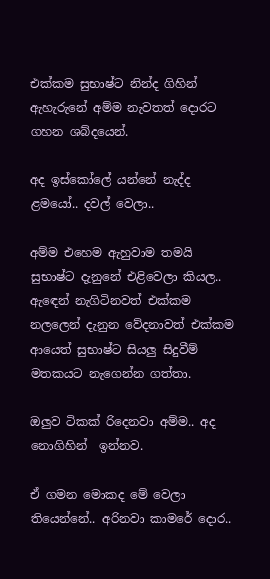එක්කම සුභාෂ්ට නින්ද ගිහින් ඇහැරුනේ අම්ම නැවතත් දොරට ගහන ශබ්දයෙන්.

අද ඉස්කෝලේ යන්නේ නැද්ද ළමයෝ.. දවල් වෙලා..

අම්ම එහෙම ඇහුවාම තමයි සුභාෂ්ට දැනුනේ එළිවෙලා කියල.. ඇඳෙන් නැගිටිනවත් එක්කම නලලෙන් දැනුන වේදනාවත් එක්කම ආයෙත් සුභාෂ්ට සියලු සිදුවීම් මතකයට නැගෙන්න ගත්තා.

ඔලුව ටිකක් රිදෙනවා අම්ම.. අද නොගිහින්  ඉන්නව.

ඒ ගමන මොකද මේ වෙලා තියෙන්නේ.. අරිනවා කාමරේ දොර..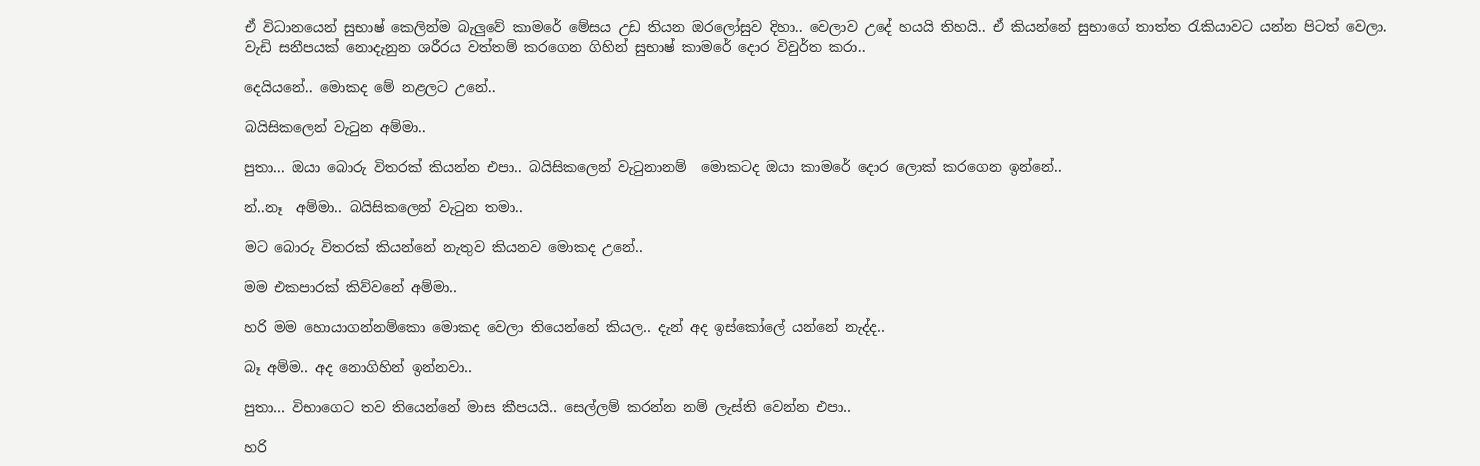ඒ විධානයෙන් සුභාෂ් කෙලින්ම බැලුවේ කාමරේ මේසය උඩ තියන ඔරලෝසුව දිහා.. වෙලාව උදේ හයයි තිහයි.. ඒ කියන්නේ සුභාගේ තාත්ත රැකියාවට යන්න පිටත් වෙලා. වැඩි සනීපයක් නොදැනුන ශරීරය වත්තම් කරගෙන ගිහින් සුභාෂ් කාමරේ දොර විවුර්ත කරා..

දෙයියනේ.. මොකද මේ නළලට උනේ..

බයිසිකලෙන් වැටුන අම්මා..

පුතා... ඔයා බොරු විතරක් කියන්න එපා.. බයිසිකලෙන් වැටුනානම්  මොකටද ඔයා කාමරේ දොර ලොක් කරගෙන ඉන්නේ..

න්..නෑ  අම්මා.. බයිසිකලෙන් වැටුන තමා..

මට බොරු විතරක් කියන්නේ නැතුව කියනව මොකද උනේ..

මම එකපාරක් කිව්වනේ අම්මා..

හරි මම හොයාගන්නම්කො මොකද වෙලා තියෙන්නේ කියල.. දැන් අද ඉස්කෝලේ යන්නේ නැද්ද..

බෑ අම්ම.. අද නොගිහින් ඉන්නවා..

පුතා... විභාගෙට තව තියෙන්නේ මාස කීපයයි.. සෙල්ලම් කරන්න නම් ලැස්ති වෙන්න එපා..

හරි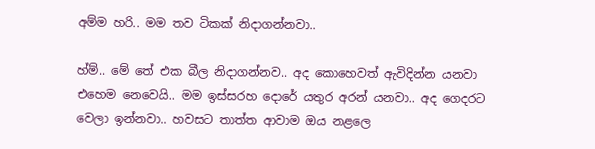අම්ම හරි.. මම තව ටිකක් නිදාගන්නවා..

හ්ම්.. මේ තේ එක බීල නිදාගන්නව.. අද කොහෙවත් ඇවිදින්න යනවා එහෙම නෙවෙයි.. මම ඉස්සරහ දොරේ යතුර අරන් යනවා.. අද ගෙදරට වෙලා ඉන්නවා.. හවසට තාත්ත ආවාම ඔය නළලෙ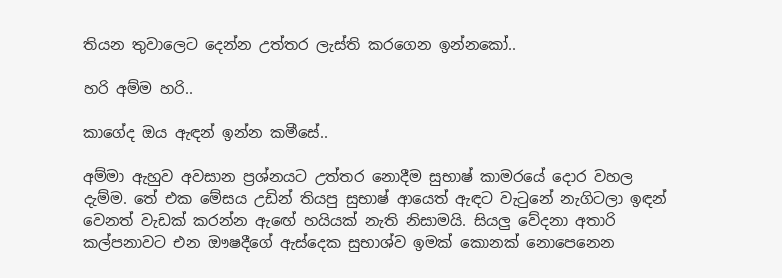තියන තුවාලෙට දෙන්න උත්තර ලැස්ති කරගෙන ඉන්නකෝ..

හරි අම්ම හරි..

කාගේද ඔය ඇඳන් ඉන්න කමීසේ..

අම්මා ඇහුව අවසාන ප්‍රශ්නයට උත්තර නොදීම සුභාෂ් කාමරයේ දොර වහල දැම්ම. තේ එක මේසය උඩින් තියපු සුභාෂ් ආයෙත් ඇඳට වැටුනේ නැගිටලා ඉඳන් වෙනත් වැඩක් කරන්න ඇඟේ හයියක් නැති නිසාමයි. සියලු වේදනා අතාරි කල්පනාවට එන ඖෂදීගේ ඇස්දෙක සුභාශ්ව ඉමක් කොනක් නොපෙනෙන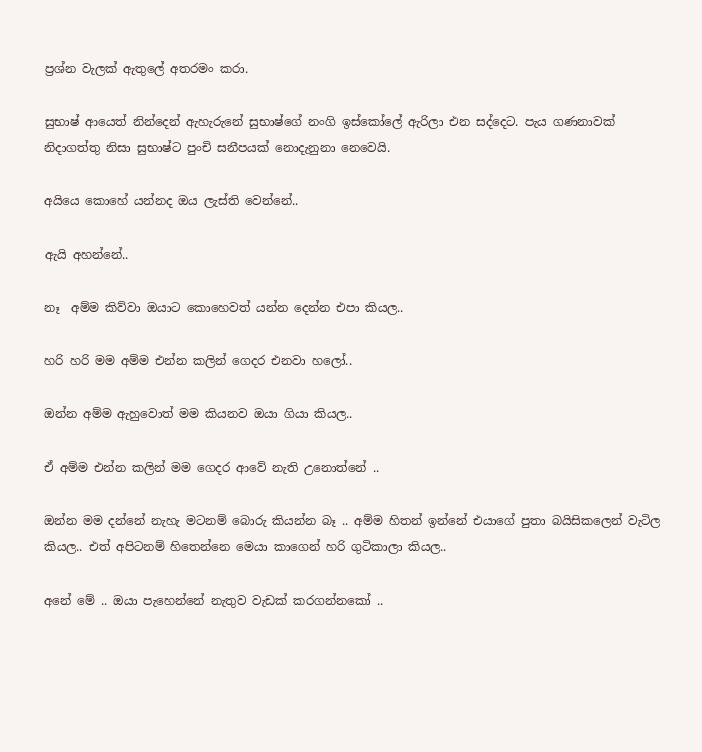ප්‍රශ්න වැලක් ඇතුලේ අතරමං කරා.

සුභාෂ් ආයෙත් නින්දෙන් ඇහැරුනේ සුභාෂ්ගේ නංගි ඉස්කෝලේ ඇරිලා එන සද්දෙට. පැය ගණනාවක් නිදාගත්තු නිසා සුභාෂ්ට පුංචි සනීපයක් නොදැනුනා නෙවෙයි.

අයියෙ කොහේ යන්නද ඔය ලැස්ති වෙන්නේ..

ඇයි අහන්නේ..

නෑ  අම්ම කිව්වා ඔයාට කොහෙවත් යන්න දෙන්න එපා කියල..

හරි හරි මම අම්ම එන්න කලින් ගෙදර එනවා හලෝ..

ඔන්න අම්ම ඇහුවොත් මම කියනව ඔයා ගියා කියල..

ඒ අම්ම එන්න කලින් මම ගෙදර ආවේ නැති උනොත්නේ ..

ඔන්න මම දන්නේ නැහැ මටනම් බොරු කියන්න බෑ .. අම්ම හිතන් ඉන්නේ එයාගේ පුතා බයිසිකලෙන් වැටිල කියල.. එත් අපිටනම් හිතෙන්නෙ මෙයා කාගෙන් හරි ගුටිකාලා කියල..

අනේ මේ .. ඔයා පැහෙන්නේ නැතුව වැඩක් කරගන්නකෝ ..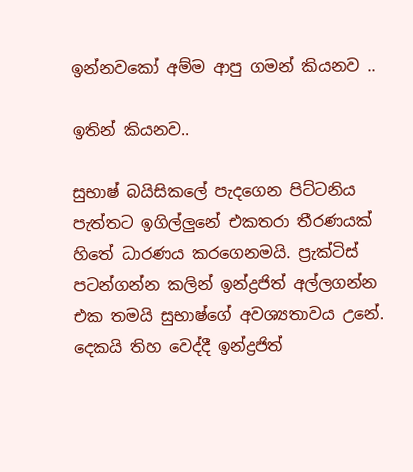ඉන්නවකෝ අම්ම ආපු ගමන් කියනව ..

ඉතින් කියනව..

සුභාෂ් බයිසිකලේ පැදගෙන පිට්ටනිය පැත්තට ඉගිල්ලුනේ එකතරා තීරණයක් හිතේ ධාරණය කරගෙනමයි. ප්‍රැක්ටිස් පටන්ගන්න කලින් ඉන්ද්‍රජිත් අල්ලගන්න එක තමයි සුභාෂ්ගේ අවශ්‍යතාවය උනේ. දෙකයි තිහ වෙද්දී ඉන්ද්‍රජිත්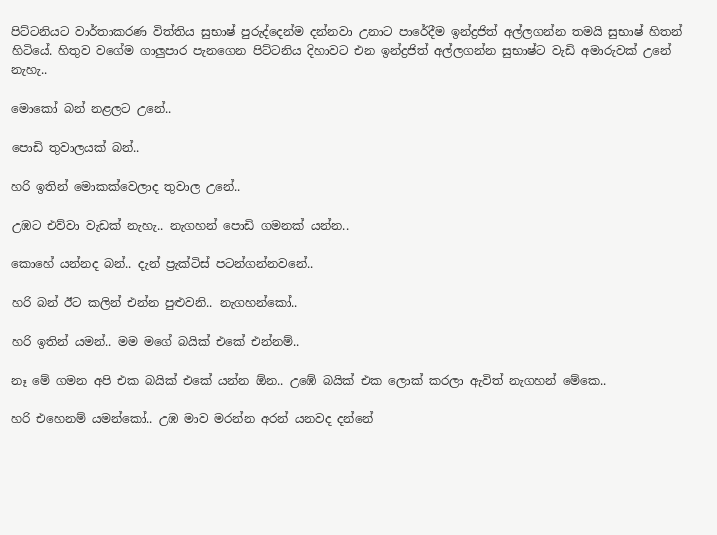පිට්ටනියට වාර්තාකරණ විත්තිය සුභාෂ් පුරුද්දෙන්ම දන්නවා උනාට පාරේදීම ඉන්ද්‍රජිත් අල්ලගන්න තමයි සුභාෂ් හිතන් හිටියේ. හිතුව වගේම ගාලුපාර පැනගෙන පිට්ටනිය දිහාවට එන ඉන්ද්‍රජිත් අල්ලගන්න සුභාෂ්ට වැඩි අමාරුවක් උනේ නැහැ..

මොකෝ බන් නළලට උනේ..

පොඩි තුවාලයක් බන්..

හරි ඉතින් මොකක්වෙලාද තුවාල උනේ..

උඹට එව්වා වැඩක් නැහැ.. නැගහන් පොඩි ගමනක් යන්න..

කොහේ යන්නද බන්.. දැන් ප්‍රැක්ටිස් පටන්ගන්නවනේ..

හරි බන් ඊට කලින් එන්න පුළුවනි.. නැගහන්කෝ..

හරි ඉතින් යමන්.. මම මගේ බයික් එකේ එන්නම්..

නෑ මේ ගමන අපි එක බයික් එකේ යන්න ඕන.. උඹේ බයික් එක ලොක් කරලා ඇවිත් නැගහන් මේකෙ..

හරි එහෙනම් යමන්කෝ.. උඹ මාව මරන්න අරන් යනවද දන්නේ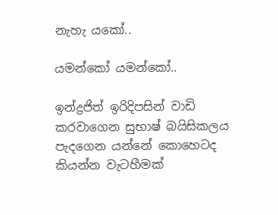නැහැ යකෝ..

යමන්කෝ යමන්කෝ..

ඉන්ද්‍රජිත් ඉරිදිපසින් වාඩි කරවාගෙන සුභාෂ් බයිසිකලය පැදගෙන යන්නේ කොහෙටද කියන්න වැටහීමක්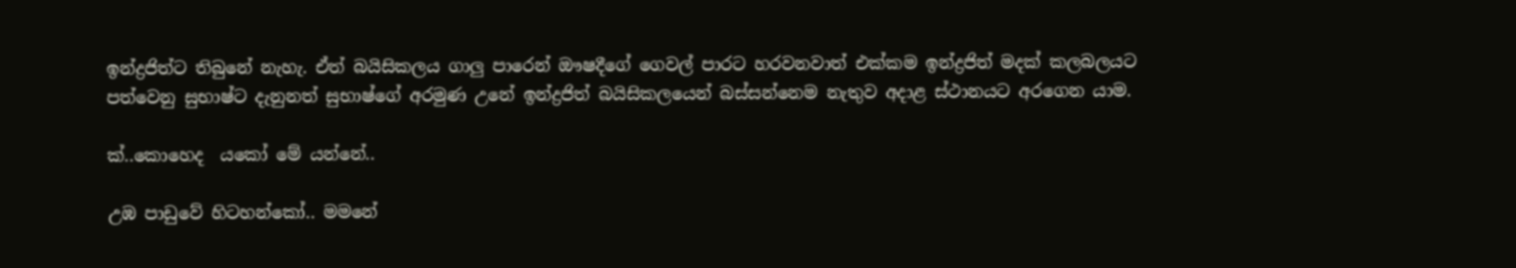ඉන්ද්‍රජිත්ට තිබුනේ නැහැ. ඒත් බයිසිකලය ගාලු පාරෙන් ඖෂදීගේ ගෙවල් පාරට හරවනවාත් එක්කම ඉන්ද්‍රජිත් මදක් කලබලයට පත්වෙනු සුභාෂ්ට දැනුනත් සුභාෂ්ගේ අරමුණ උනේ ඉන්ද්‍රජිත් බයිසිකලයෙන් බස්සන්නෙම නැතුව අදාළ ස්ථානයට අරගෙන යාම.

ක්..කොහෙද  යකෝ මේ යන්නේ..

උඹ පාඩුවේ හිටහන්කෝ.. මමනේ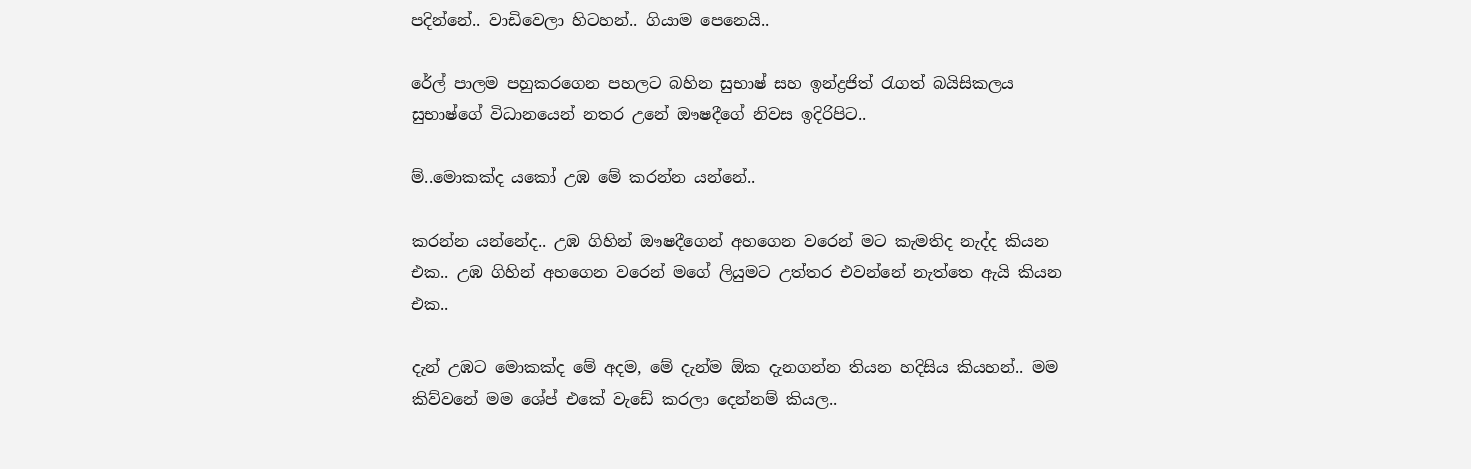පදින්නේ.. වාඩිවෙලා හිටහන්.. ගියාම පෙනෙයි..

රේල් පාලම පහුකරගෙන පහලට බහින සුභාෂ් සහ ඉන්ද්‍රජිත් රැගත් බයිසිකලය සුභාෂ්ගේ විධානයෙන් නතර උනේ ඖෂදීගේ නිවස ඉදිරිපිට..

ම්..මොකක්ද යකෝ උඹ මේ කරන්න යන්නේ..

කරන්න යන්නේද.. උඹ ගිහින් ඖෂදීගෙන් අහගෙන වරෙන් මට කැමතිද නැද්ද කියන එක.. උඹ ගිහින් අහගෙන වරෙන් මගේ ලියුමට උත්තර එවන්නේ නැත්තෙ ඇයි කියන එක..

දැන් උඹට මොකක්ද මේ අදම, මේ දැන්ම ඕක දැනගන්න තියන හදිසිය කියහන්.. මම කිව්වනේ මම ශේප් එකේ වැඩේ කරලා දෙන්නම් කියල..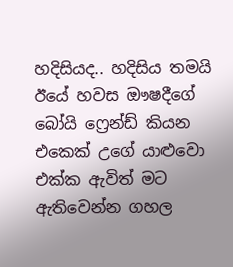හදිසියද.. හදිසිය තමයි ඊයේ හවස ඖෂදීගේ බෝයි ෆ්‍රෙන්ඩ් කියන එකෙක් උගේ යාළුවො එක්ක ඇවිත් මට ඇතිවෙන්න ගහල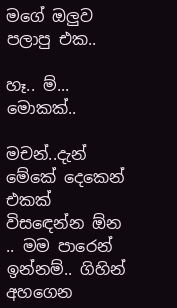මගේ ඔලුව පලාපු එක..

හෑ.. ම්... මොකක්..

මචන්..දැන් මේකේ දෙකෙන් එකක් විසඳෙන්න ඕන .. මම පාරෙන් ඉන්නම්.. ගිහින් අහගෙන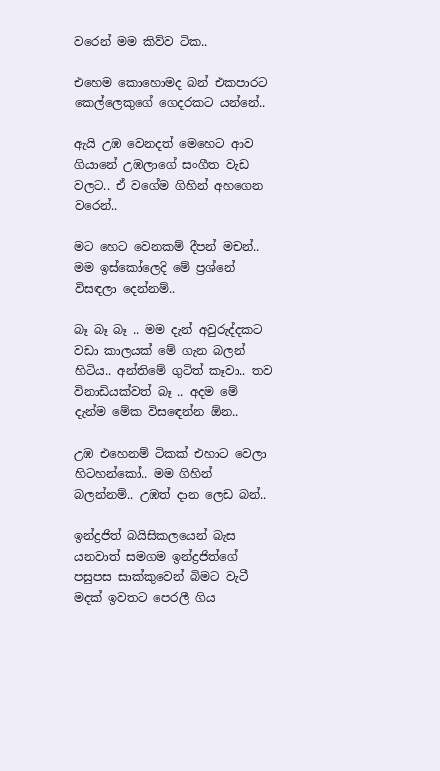වරෙන් මම කිව්ව ටික..

එහෙම කොහොමද බන් එකපාරට කෙල්ලෙකුගේ ගෙදරකට යන්නේ..

ඇයි උඹ වෙනදත් මෙහෙට ආව ගියානේ උඹලාගේ සංගීත වැඩ වලට.. ඒ වගේම ගිහින් අහගෙන වරෙන්..

මට හෙට වෙනකම් දීපන් මචන්.. මම ඉස්කෝලෙදි මේ ප්‍රශ්නේ විසඳලා දෙන්නම්..

බෑ බෑ බෑ .. මම දැන් අවුරුද්දකට වඩා කාලයක් මේ ගැන බලන් හිටිය.. අන්තිමේ ගුටිත් කෑවා.. තව විනාඩියක්වත් බෑ .. අදම මේ දැන්ම මේක විසඳෙන්න ඕන..

උඹ එහෙනම් ටිකක් එහාට වෙලා හිටහන්කෝ.. මම ගිහින් බලන්නම්.. උඹත් දාන ලෙඩ බන්..

ඉන්ද්‍රජිත් බයිසිකලයෙන් බැස යනවාත් සමගම ඉන්ද්‍රජිත්ගේ පසුපස සාක්කුවෙන් බිමට වැටී මදක් ඉවතට පෙරලී ගිය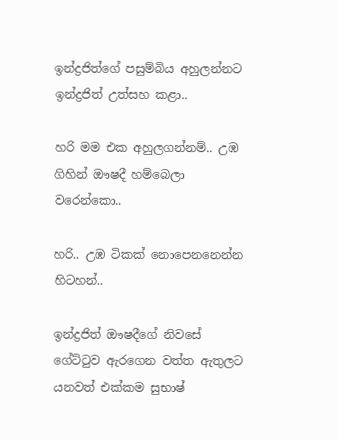ඉන්ද්‍රජිත්ගේ පසුම්බිය අහුලන්නට ඉන්ද්‍රජිත් උත්සහ කළා..

හරි මම එක අහුලගන්නම්.. උඹ ගිහින් ඖෂදී හම්බෙලා වරෙන්කො..

හරි.. උඹ ටිකක් නොපෙනනෙන්න හිටහන්..

ඉන්ද්‍රජිත් ඖෂදීගේ නිවසේ  ගේට්ටුව ඇරගෙන වත්ත ඇතුලට යනවත් එක්කම සුභාෂ්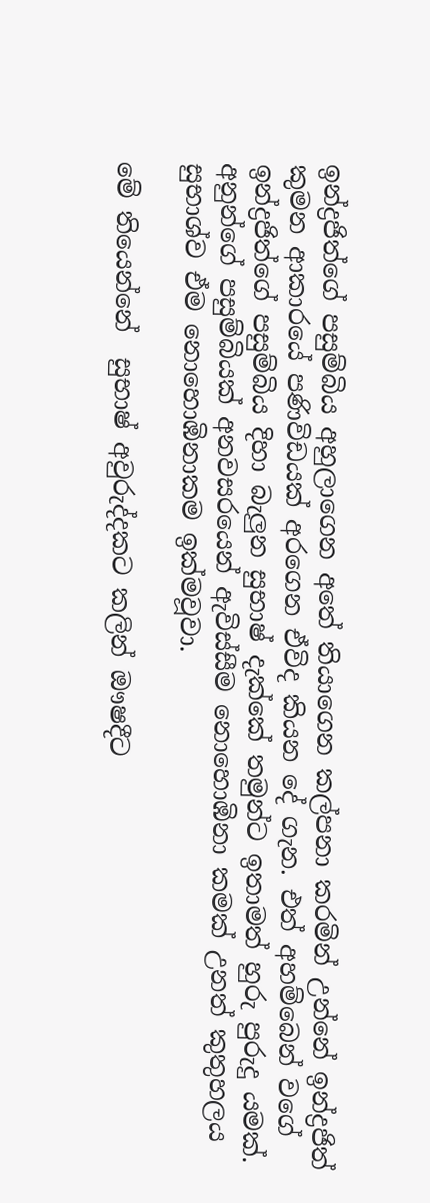ඉන්ද්‍රජිත්ගේ පසුම්බිය අහුලාගෙන අතේ තියාගෙන කල්පනා කරමින් උන්නේ ඉන්ද්‍රජිත් කුමන ආකාරයේ පණිවිඩයක් අරගෙන ඒවිද කියන දේ ගැන. එත් අහම්බෙන් වගේ ඉන්ද්‍රජිත්ගේ පසුම්බිය දිහා බැලුන සුභාෂ් දැක්කේ තමුන්ට ඉතාමත් හුරු පුරුදු යමක්. අනුන්ගේ පසුම්බියක් අනවසරයෙන් ඇවිස්සීම නොහොඹිනා කමක් උනත් කුතුහලය සුභාශ්ව ඒම නොහොඹිනාකම ඉක්මවූවා.

මේ තියෙන්නේ  සුභාෂ් අවුරුද්දකට කලින් ඖෂදීට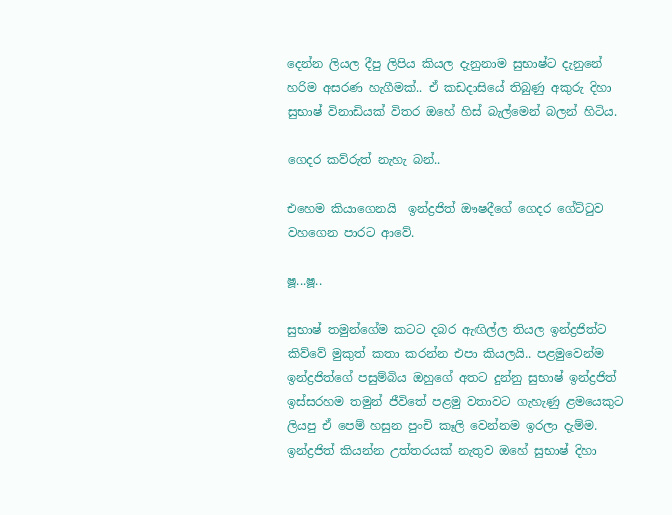දෙන්න ලියල දීපු ලිපිය කියල දැනුනාම සුභාෂ්ට දැනුනේ හරිම අසරණ හැගීමක්.. ඒ කඩදාසියේ තිබුණු අකුරු දිහා සුභාෂ් විනාඩියක් විතර ඔහේ හිස් බැල්මෙන් බලන් හිටිය.

ගෙදර කව්රුත් නැහැ බන්..

එහෙම කියාගෙනයි  ඉන්ද්‍රජිත් ඖෂදීගේ ගෙදර ගේට්ටුව වහගෙන පාරට ආවේ.

ෂූ...ෂූ..

සුභාෂ් තමුන්ගේම කටට දබර ඇඟිල්ල තියල ඉන්ද්‍රජිත්ට කිව්වේ මුකුත් කතා කරන්න එපා කියලයි.. පළමුවෙන්ම ඉන්ද්‍රජිත්ගේ පසුම්බිය ඔහුගේ අතට දුන්නු සුභාෂ් ඉන්ද්‍රජිත් ඉස්සරහම තමුන් ජීවිතේ පළමු වතාවට ගැහැණු ළමයෙකුට ලියපු ඒ පෙම් හසුන පුංචි කෑලි වෙන්නම ඉරලා දැම්ම. ඉන්ද්‍රජිත් කියන්න උත්තරයක් නැතුව ඔහේ සුභාෂ් දිහා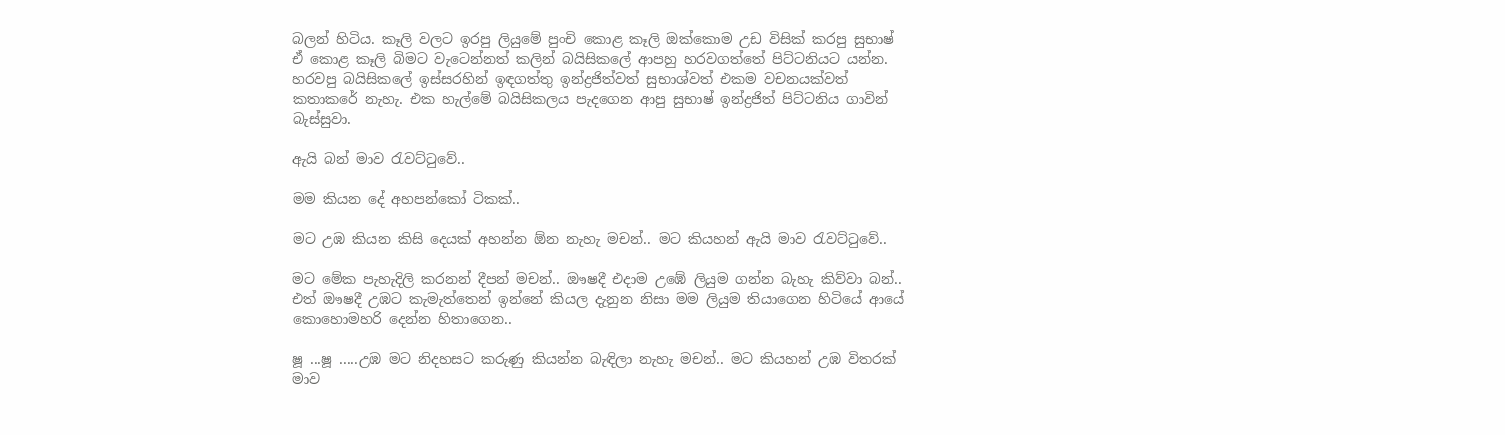බලන් හිටිය. කෑලි වලට ඉරපු ලියුමේ පුංචි කොළ කෑලි ඔක්කොම උඩ විසික් කරපු සුභාෂ් ඒ කොළ කෑලි බිමට වැටෙන්නත් කලින් බයිසිකලේ ආපහු හරවගත්තේ පිට්ටනියට යන්න. හරවපු බයිසිකලේ ඉස්සරහින් ඉඳගත්තු ඉන්ද්‍රජිත්වත් සුභාශ්වත් එකම වචනයක්වත් කතාකරේ නැහැ. එක හැල්මේ බයිසිකලය පැදගෙන ආපු සුභාෂ් ඉන්ද්‍රජිත් පිට්ටනිය ගාවින් බැස්සුවා.

ඇයි බන් මාව රැවට්ටුවේ..

මම කියන දේ අහපන්කෝ ටිකක්..

මට උඹ කියන කිසි දෙයක් අහන්න ඕන නැහැ මචන්.. මට කියහන් ඇයි මාව රැවට්ටුවේ..

මට මේක පැහැදිලි කරනන් දීපන් මචන්.. ඖෂදී එදාම උඹේ ලියුම ගන්න බැහැ කිව්වා බන්.. එත් ඖෂදී උඹට කැමැත්තෙන් ඉන්නේ කියල දැනුන නිසා මම ලියුම තියාගෙන හිටියේ ආයේ කොහොමහරි දෙන්න හිතාගෙන..

ෂූ ...ෂූ .....උඹ මට නිදහසට කරුණු කියන්න බැඳිලා නැහැ මචන්.. මට කියහන් උඹ විතරක් මාව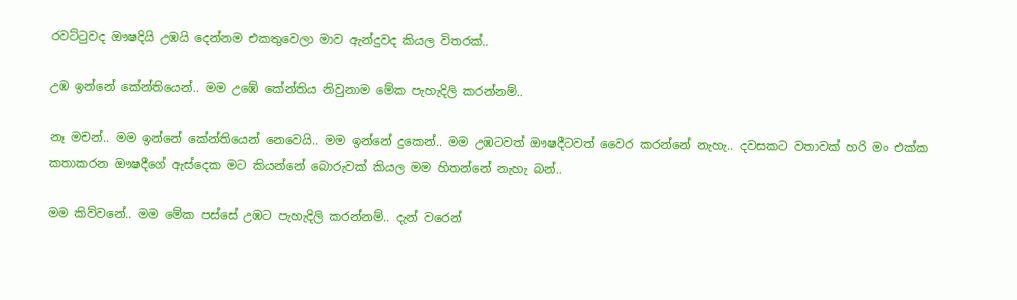රවට්ටුවද ඖෂදියි උඹයි දෙන්නම එකතුවෙලා මාව ඇන්දුවද කියල විතරක්..

උඹ ඉන්නේ කේන්තියෙන්.. මම උඹේ කේන්තිය නිවුනාම මේක පැහැදිලි කරන්නම්..

නෑ මචන්.. මම ඉන්නේ කේන්තියෙන් නෙවෙයි.. මම ඉන්නේ දුකෙන්.. මම උඹටවත් ඖෂදීටවත් වෛර කරන්නේ නැහැ.. දවසකට වතාවක් හරි මං එක්ක කතාකරන ඖෂදීගේ ඇස්දෙක මට කියන්නේ බොරුවක් කියල මම හිතන්නේ නැහැ බන්..

මම කිව්වනේ.. මම මේක පස්සේ උඹට පැහැදිලි කරන්නම්.. දැන් වරෙන්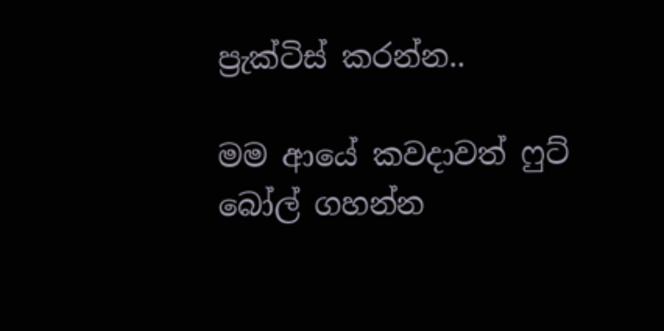ප්‍රැක්ටිස් කරන්න..

මම ආයේ කවදාවත් ෆුට් බෝල් ගහන්න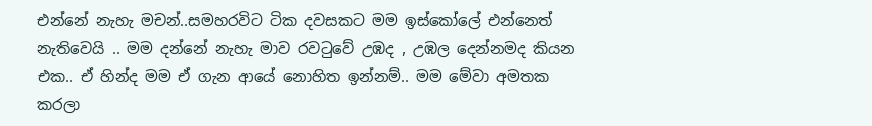එන්නේ නැහැ මචන්..සමහරවිට ටික දවසකට මම ඉස්කෝලේ එන්නෙත් නැතිවෙයි .. මම දන්නේ නැහැ මාව රවටුවේ උඹද , උඹල දෙන්නමද කියන එක.. ඒ හින්ද මම ඒ ගැන ආයේ නොහිත ඉන්නම්.. මම මේවා අමතක කරලා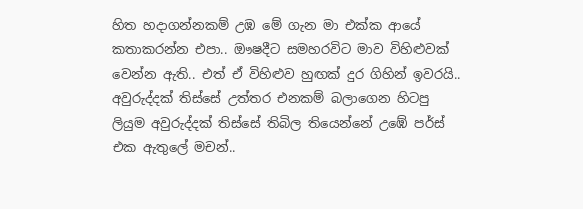හිත හදාගන්නකම් උඹ මේ ගැන මා එක්ක ආයේ කතාකරන්න එපා.. ඖෂදීට සමහරවිට මාව විහිළුවක් වෙන්න ඇති.. එත් ඒ විහිළුව හුඟක් දුර ගිහින් ඉවරයි.. අවුරුද්දක් තිස්සේ උත්තර එනකම් බලාගෙන හිටපු ලියුම අවුරුද්දක් තිස්සේ තිබිල තියෙන්නේ උඹේ පර්ස් එක ඇතුලේ මචන්..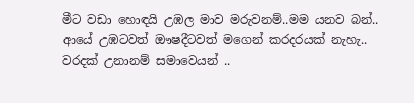මීට වඩා හොඳයි උඹල මාව මරුවනම්..මම යනව බන්.. ආයේ උඹටවත් ඖෂදීටවත් මගෙන් කරදරයක් නැහැ.. වරදක් උනානම් සමාවෙයන් ..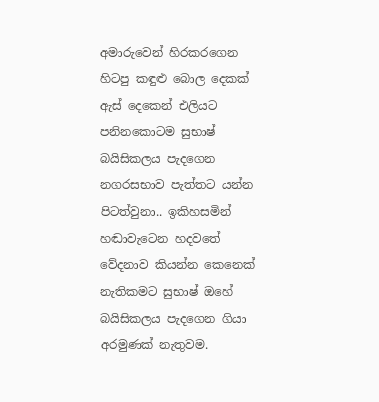අමාරුවෙන් හිරකරගෙන හිටපු කඳුළු බොල දෙකක් ඇස් දෙකෙන් එලියට පනිනකොටම සුභාෂ් බයිසිකලය පැදගෙන නගරසභාව පැත්තට යන්න පිටත්වුනා.. ඉකිහසමින් හඬාවැටෙන හදවතේ වේදනාව කියන්න කෙනෙක් නැතිකමට සුභාෂ් ඔහේ බයිසිකලය පැදගෙන ගියා අරමුණක් නැතුවම.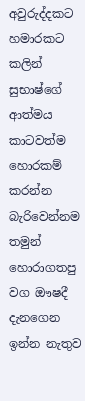අවුරුද්දකට හමාරකට කලින් සුභාෂ්ගේ  ආත්මය කාටවත්ම හොරකම් කරන්න බැරිවෙන්නම තමුන් හොරාගතපු වග ඖෂදී දැනගෙන ඉන්න නැතුව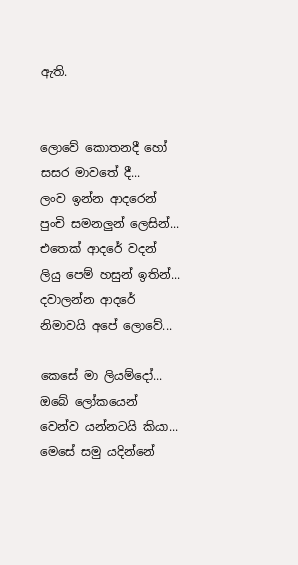ඇති.


ලොවේ කොතනදී හෝ
සසර මාවතේ දී...
ලංව ඉන්න ආදරෙන්
පුංචි සමනලුන් ලෙසින්...
එතෙක් ආදරේ වදන්
ලියු පෙම් හසුන් ඉතින්...
දවාලන්න ආදරේ
නිමාවයි අපේ ලොවේ...

කෙසේ මා ලියම්දෝ...
ඔබේ ලෝකයෙන්
වෙන්ව යන්නටයි කියා...
මෙසේ සමු යදින්නේ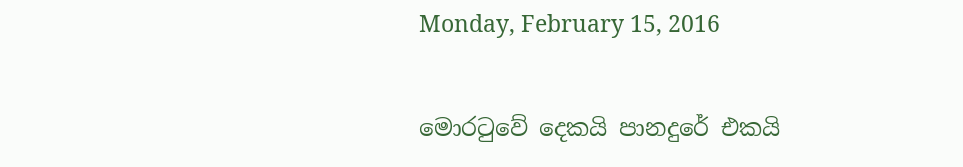Monday, February 15, 2016

මොරටුවේ දෙකයි පානදුරේ එකයි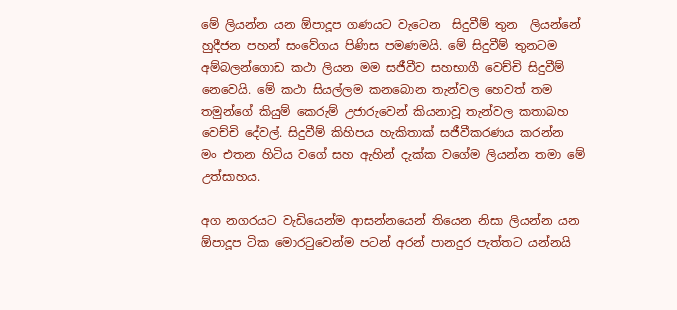මේ ලියන්න යන ඕපාදූප ගණයට වැටෙන  සිදුවීම් තුන  ලියන්නේ හුදීජන පහන් සංවේගය පිණිස පමණමයි. මේ සිදුවීම් තුනටම අම්බලන්ගොඩ කථා ලියන මම සජීවීව සහභාගී වෙච්චි සිදුවීම් නෙවෙයි. මේ කථා සියල්ලම කනබොන තැන්වල හෙවත් තම තමුන්ගේ කියුම් කෙරුම් උජාරුවෙන් කියනාවූ තැන්වල කතාබහ වෙච්චි දේවල්. සිදුවීම් කිහිපය හැකිතාක් සජීවීකරණය කරන්න මං එතන හිටිය වගේ සහ ඇහින් දැක්ක වගේම ලියන්න තමා මේ උත්සාහය.

අග නගරයට වැඩියෙන්ම ආසන්නයෙන් තියෙන නිසා ලියන්න යන ඕපාදූප ටික මොරටුවෙන්ම පටන් අරන් පානදුර පැත්තට යන්නයි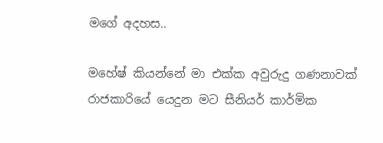මගේ අදහස..

මහේෂ් කියන්නේ මා එක්ක අවුරුදු ගණනාවක් රාජකාරියේ යෙදුන මට සීනියර් කාර්මික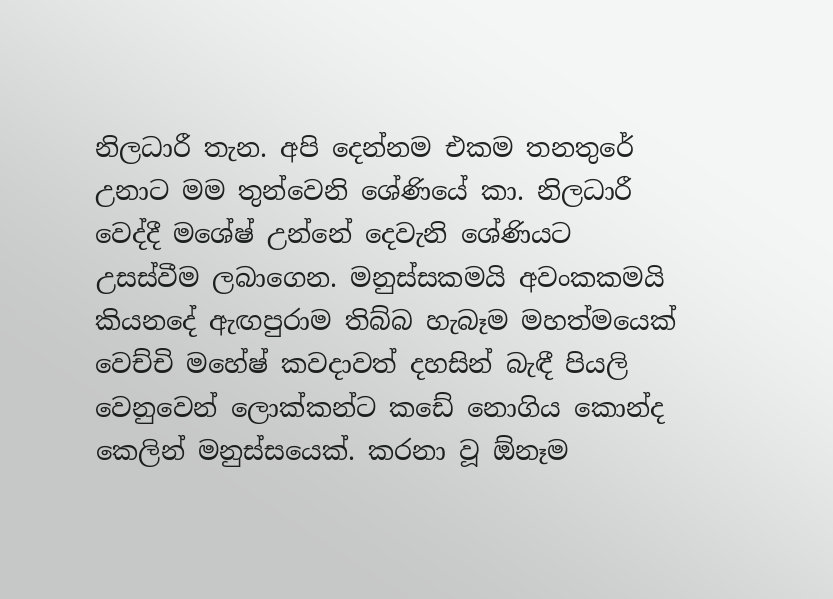නිලධාරී තැන. අපි දෙන්නම එකම තනතුරේ උනාට මම තුන්වෙනි ශේණියේ කා. නිලධාරී වෙද්දී මශේෂ් උන්නේ දෙවැනි ශේණියට උසස්වීම ලබාගෙන. මනුස්සකමයි අවංකකමයි කියනදේ ඇඟපුරාම තිබ්බ හැබෑම මහත්මයෙක් වෙච්චි මහේෂ් කවදාවත් දහසින් බැඳී පියලි වෙනුවෙන් ලොක්කන්ට කඩේ නොගිය කොන්ද කෙලින් මනුස්සයෙක්. කරනා වූ ඕනෑම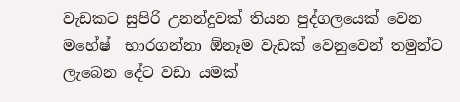වැඩකට සුපිරි උනන්දුවක් තියන පුද්ගලයෙක් වෙන මහේෂ්  භාරගන්නා ඕනෑම වැඩක් වෙනුවෙන් තමුන්ට ලැබෙන දේට වඩා යමක්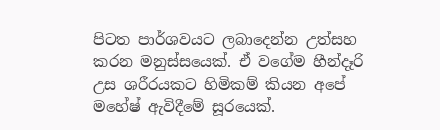පිටත පාර්ශවයට ලබාදෙන්න උත්සහ කරන මනුස්සයෙක්. ඒ වගේම හීන්දෑරි උස ශරීරයකට හිමිකම් කියන අපේ මහේෂ් ඇවිදීමේ සූරයෙක්.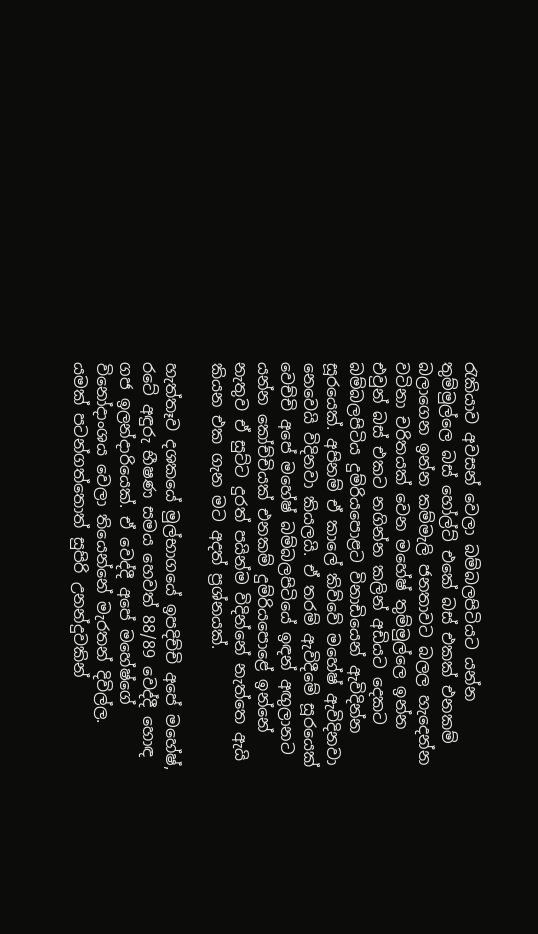රැකියාව අවසන් වෙලා බම්බලපිටියට යන්න තුම්මුල්ලෙ බස් හෝල්ට් එකේ බස් එකක් එනකම් බලාගෙන ඉන්න කම්මැලි ජනතාවට බලල හැදෙන්න වටිනා චරිතයක් වෙන මහේෂ් තුම්මුල්ලෙ ඉන්න එවුන් බස් එකට නගින්න කලින් අඩියට දෙකට බම්බලපිටිය දුම්රියපොළට විනාඩියෙන් ඇවිදින්න සූරයෙක්. අපිනම් ඒ කාලේ කිව්වේ මහේෂ් ඇවිදිනවා නෙවෙයි විදිනවා කියලයි. ඒ තරම් ඇවිදීමේ සූරයෙක් වෙච්චි අපේ මහේෂ් බම්බලපිටියේ ඉඳන් අඟුලානට යන්න කෝච්චියක් එනකම් දුම්රියපොළේ ඉන්නේ නැතුව ඒ සුට්ට දුරත් පයින්ම විදින්නේ නැත්තෙ ඇයි කියන එක ගැන මට අදත් ප්‍රශ්නයක්.

හැත්තෑව දශකයේ මුල්භාගයේ ඉපදිච්චි අපේ මහේෂ්,  රටේ අඳුරු භීෂණ සමය හෙවත් 88/89 වෙද්දී හොඳ ගජ ඉලන්දාරියෙක්. ඒ වෙද්දී අපේ මහේෂ්ගේ විනෝදාංශය වෙලා තියෙන්නේ මැරතන් දිවිල්ල. යමක් පටන්ගත්තොත් සුපිරි උනන්දුවකින්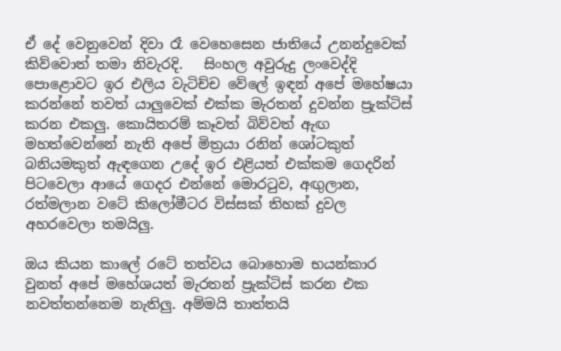ඒ දේ වෙනුවෙන් දිවා රෑ වෙහෙසෙන ජාතියේ උනන්දුවෙක් කිව්වොත් තමා නිවැරදි.   සිංහල අවුරුදු ලංවෙද්දි පොළොවට ඉර එලිය වැටිච්ච වේලේ ඉඳන් අපේ මහේෂයා කරන්නේ තවත් යාලුවෙක් එක්ක මැරතන් දුවන්න ප්‍රැක්ටිස් කරන එකලු. කොයිතරම් කෑවත් බිව්වත් ඇඟ මහත්වෙන්නේ නැති අපේ මිත්‍රයා රනින් ශෝටකුත් බනියමකුත් ඇඳගෙන උදේ ඉර එළියත් එක්කම ගෙදරින් පිටවෙලා ආයේ ගෙදර එන්නේ මොරටුව, අඟුලාන, රත්මලාන වටේ කිලෝමීටර විස්සක් තිහක් දුවල අහරවෙලා තමයිලු.

ඔය කියන කාලේ රටේ තත්වය බොහොම භයන්කාර වුනත් අපේ මහේශයත් මැරතන් ප්‍රැක්ටිස් කරන එක නවත්තන්නෙම නැතිලු. අම්මයි තාත්තයි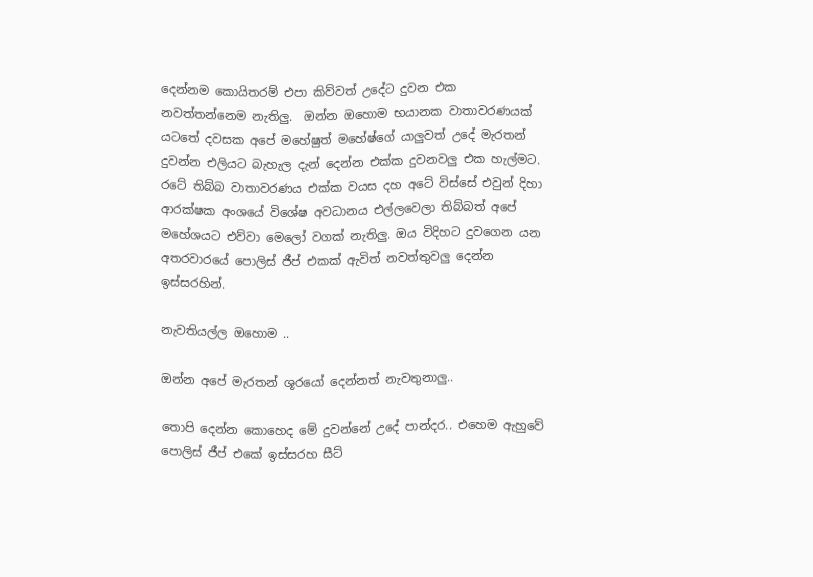දෙන්නම කොයිතරම් එපා කිව්වත් උදේට දුවන එක නවත්තන්නෙම නැතිලු.  ඔන්න ඔහොම භයානක වාතාවරණයක් යටතේ දවසක අපේ මහේෂුත් මහේෂ්ගේ යාලුවත් උදේ මැරතන් දුවන්න එලියට බැහැල දැන් දෙන්න එක්ක දුවනවලු එක හැල්මට. රටේ තිබ්බ වාතාවරණය එක්ක වයස දහ අටේ විස්සේ එවුන් දිහා ආරක්ෂක අංශයේ විශේෂ අවධානය එල්ලවෙලා තිබ්බත් අපේ මහේශයට එව්වා මෙලෝ වගක් නැතිලු. ඔය විදිහට දුවගෙන යන අතරවාරයේ පොලිස් ජීප් එකක් ඇවිත් නවත්තුවලු දෙන්න ඉස්සරහින්.

නැවතියල්ල ඔහොම ..

ඔන්න අපේ මැරතන් ශූරයෝ දෙන්නත් නැවතුනාලු..

තොපි දෙන්න කොහෙද මේ දුවන්නේ උදේ පාන්දර.. එහෙම ඇහුවේ පොලිස් ජීප් එකේ ඉස්සරහ සීට්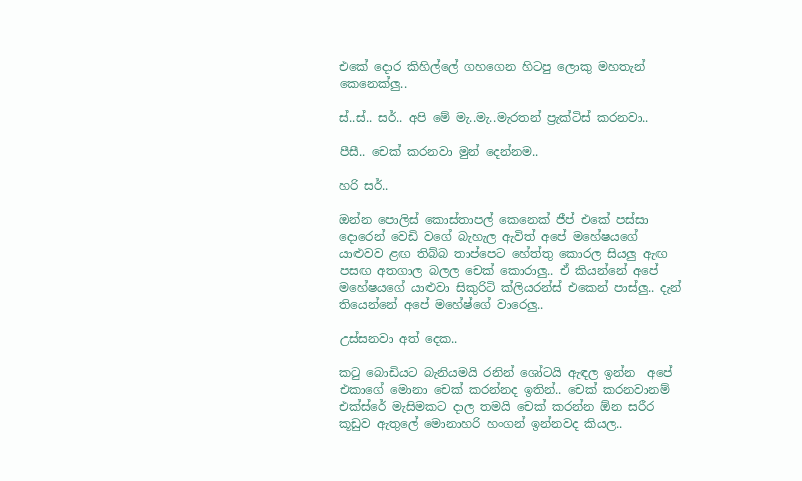එකේ දොර කිහිල්ලේ ගහගෙන හිටපු ලොකු මහතැන් කෙනෙක්ලු..

ස්..ස්.. සර්.. අපි මේ මැ..මැ..මැරතන් ප්‍රැක්ටිස් කරනවා..

පීසී.. චෙක් කරනවා මුන් දෙන්නම..

හරි සර්..

ඔන්න පොලිස් කොස්තාපල් කෙනෙක් ජීප් එකේ පස්සා දොරෙන් වෙඩි වගේ බැහැල ඇවිත් අපේ මහේෂයගේ යාළුවව ළඟ තිබ්බ තාප්පෙට හේත්තු කොරල සියලු ඇඟ පසඟ අතගාල බලල චෙක් කොරාලු.. ඒ කියන්නේ අපේ මහේෂයගේ යාළුවා සිකුරිටි ක්ලියරන්ස් එකෙන් පාස්ලු.. දැන් තියෙන්නේ අපේ මහේෂ්ගේ වාරෙලු..

උස්සනවා අත් දෙක..

කටු බොඩියට බැනියමයි රනින් ශෝටයි ඇඳල ඉන්න  අපේ එකාගේ මොනා චෙක් කරන්නද ඉතින්.. චෙක් කරනවානම් එක්ස්රේ මැසිමකට දාල තමයි චෙක් කරන්න ඕන සරීර කූඩුව ඇතුලේ මොනාහරි හංගන් ඉන්නවද කියල..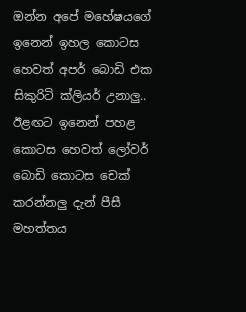ඔන්න අපේ මහේෂයගේ ඉනෙන් ඉහල කොටස හෙවත් අපර් බොඩි එක  සිකුරිටි ක්ලියර් උනාලු.. ඊළඟට ඉනෙන් පහළ කොටස හෙවත් ලෝවර් බොඩි කොටස චෙක් කරන්නලු දැන් පීසී මහත්තය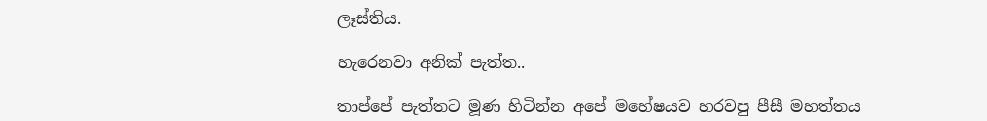ලෑස්තිය.

හැරෙනවා අනික් පැත්ත..

තාප්පේ පැත්තට මූණ හිටින්න අපේ මහේෂයව හරවපු පීසී මහත්තය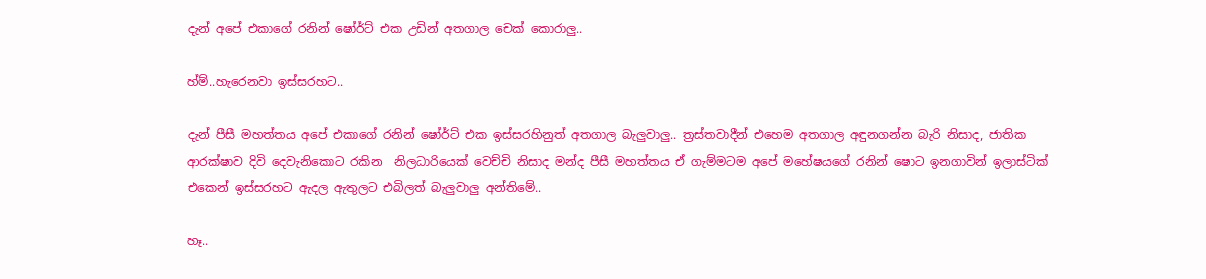දැන් අපේ එකාගේ රනින් ෂෝර්ට් එක උඩින් අතගාල චෙක් කොරාලු..

හ්ම්..හැරෙනවා ඉස්සරහට..

දැන් පීසී මහත්තය අපේ එකාගේ රනින් ෂෝර්ට් එක ඉස්සරහිනුත් අතගාල බැලුවාලු.. ත්‍රස්තවාදීන් එහෙම අතගාල අඳුනගන්න බැරි නිසාද, ජාතික ආරක්ෂාව දිවි දෙවැනිකොට රකින  නිලධාරියෙක් වෙච්චි නිසාද මන්ද පීසී මහත්තය ඒ ගැම්මටම අපේ මහේෂයගේ රනින් ෂොට ඉනගාවින් ඉලාස්ටික් එකෙන් ඉස්සරහට ඇදල ඇතුලට එබිලත් බැලුවාලු අන්තිමේ..

හෑ..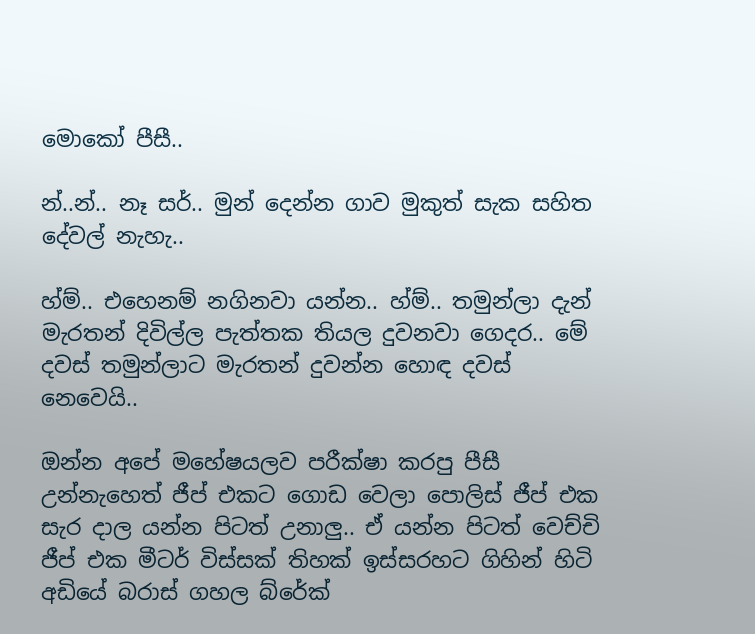මොකෝ පීසී..

න්..න්.. නෑ සර්.. මුන් දෙන්න ගාව මුකුත් සැක සහිත දේවල් නැහැ..

හ්ම්.. එහෙනම් නගිනවා යන්න.. හ්ම්.. තමුන්ලා දැන් මැරතන් දිවිල්ල පැත්තක තියල දුවනවා ගෙදර.. මේ දවස් තමුන්ලාට මැරතන් දුවන්න හොඳ දවස් නෙවෙයි..

ඔන්න අපේ මහේෂයලව පරීක්ෂා කරපු පීසී උන්නැහෙත් ජීප් එකට ගොඩ වෙලා පොලිස් ජීප් එක සැර දාල යන්න පිටත් උනාලු.. ඒ යන්න පිටත් වෙච්චි ජීප් එක මීටර් විස්සක් තිහක් ඉස්සරහට ගිහින් හිටි අඩියේ බරාස් ගහල බ්රේක්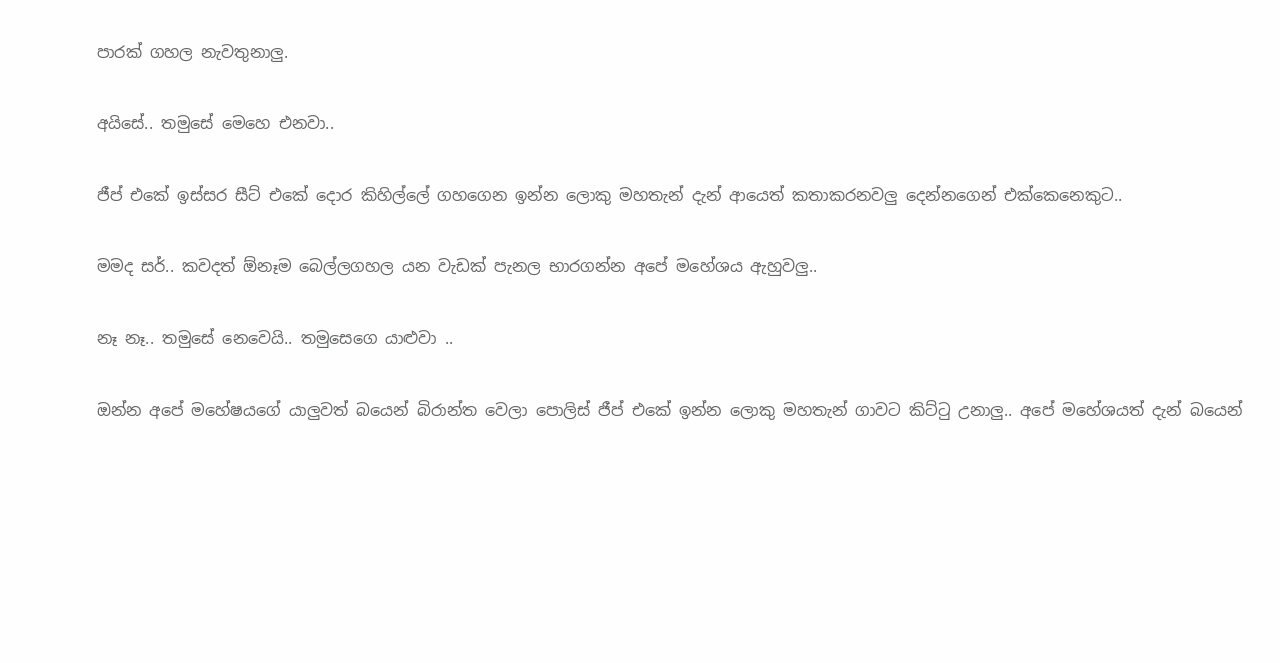පාරක් ගහල නැවතුනාලු.

අයිසේ.. තමුසේ මෙහෙ එනවා..

ජීප් එකේ ඉස්සර සීට් එකේ දොර කිහිල්ලේ ගහගෙන ඉන්න ලොකු මහතැන් දැන් ආයෙත් කතාකරනවලු දෙන්නගෙන් එක්කෙනෙකුට..

මමද සර්.. කවදත් ඕනෑම බෙල්ලගහල යන වැඩක් පැනල භාරගන්න අපේ මහේශය ඇහුවලු..

නෑ නෑ.. තමුසේ නෙවෙයි.. තමුසෙගෙ යාළුවා ..

ඔන්න අපේ මහේෂයගේ යාලුවත් බයෙන් බිරාන්ත වෙලා පොලිස් ජීප් එකේ ඉන්න ලොකු මහතැන් ගාවට කිට්ටු උනාලු.. අපේ මහේශයත් දැන් බයෙන්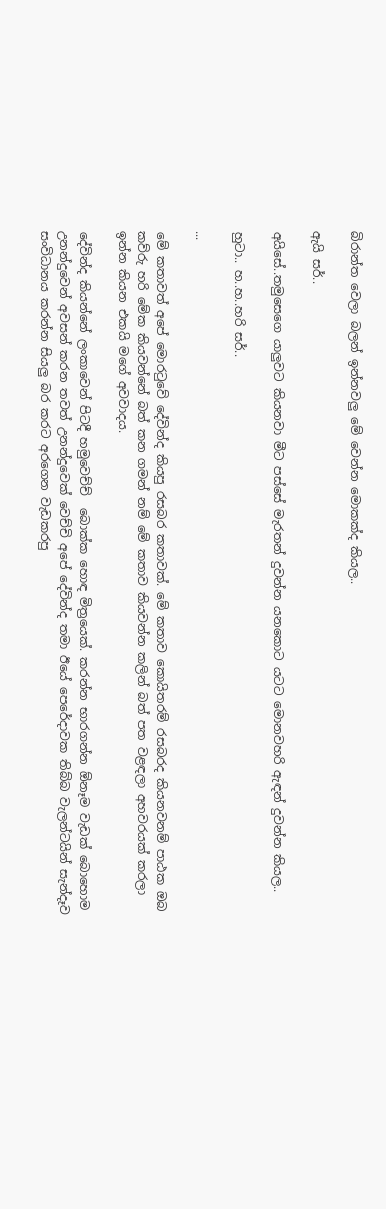බිරාන්ත වෙලා බලන් ඉන්නවලු මේ වෙන්න මොකක්ද කියල..

ඇයි සර්..

අයිසේ..තමුසෙගෙ යාලුවට කියනවා මීට පස්සේ මැරතන් දුවන්න යනකොට යටට මොනවහරි ඇඳන් දුවන්න කියල..

හුටා.. හ..හ..හරි සර්..

...

මේ කතාවත් අපේ මොරටුවේ දේවින්ද කියපු රසබර කතාවක්. මේ කතාව කොයිතරම් රසබරද කියනවනම් පාඨක ඔබ කව්රු හරි මේක කියවන්නේ බත් කන ගමන් නම් මේ කතාව කියවන්න කලින් බත් පත වළඳලා අහවරයක් කරලා ඉන්න කියන එකයි මගේ අවවාදය.

දේවින්ද කියන්නේ ලංකාවෙන් පිටදී හමුවෙච්ච්  බොක්ක හොඳ මිත්‍රයෙක්. කරන්න භාරගන්න ඕනෑම වැඩක් බොහොම උනන්දුවෙන් අවසන් කරන තවත් උනන්දුවෙක් වෙච්චි අපේ දේවින්ද තමා ඊයේ පෙරේදාවක තිබ්බ වැලන්ටයින් සැන්දෑව සංවිධානය කරන්න සියලු බර කරට අරගෙන වැඩකරපු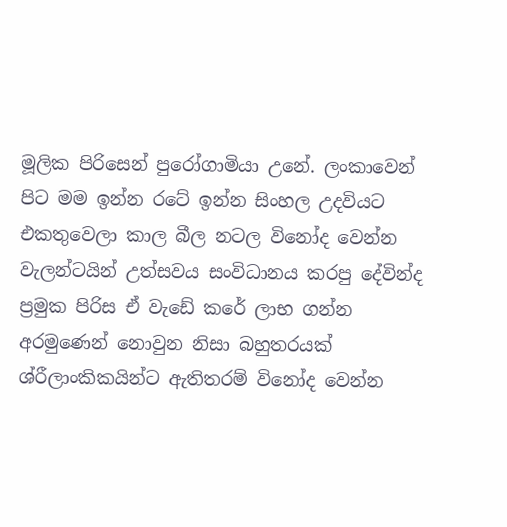මූලික පිරිසෙන් පුරෝගාමියා උනේ. ලංකාවෙන් පිට මම ඉන්න රටේ ඉන්න සිංහල උදවියට එකතුවෙලා කාල බීල නටල විනෝද වෙන්න වැලන්ටයින් උත්සවය සංවිධානය කරපු දේවින්ද ප්‍රමුක පිරිස ඒ වැඩේ කරේ ලාභ ගන්න අරමුණෙන් නොවුන නිසා බහුතරයක් ශ්රීලාංකිකයින්ට ඇතිතරම් විනෝද වෙන්න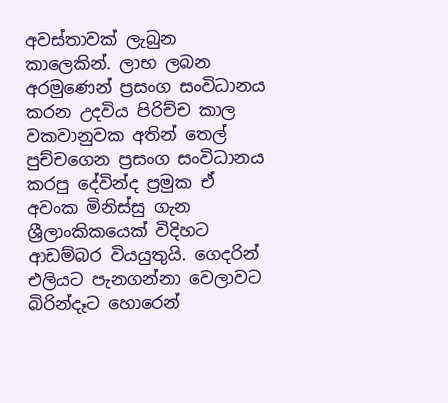අවස්තාවක් ලැබුන කාලෙකින්. ලාභ ලබන අරමුණෙන් ප්‍රසංග සංවිධානය කරන උදවිය පිරිච්ච කාල වකවානුවක අතින් තෙල් පුච්චගෙන ප්‍රසංග සංවිධානය කරපු දේවින්ද ප්‍රමුක ඒ අවංක මිනිස්සු ගැන ශ්‍රීලාංකිකයෙක් විදිහට ආඩම්බර වියයුතුයි. ගෙදරින් එලියට පැනගන්නා වෙලාවට බිරින්දෑට හොරෙන්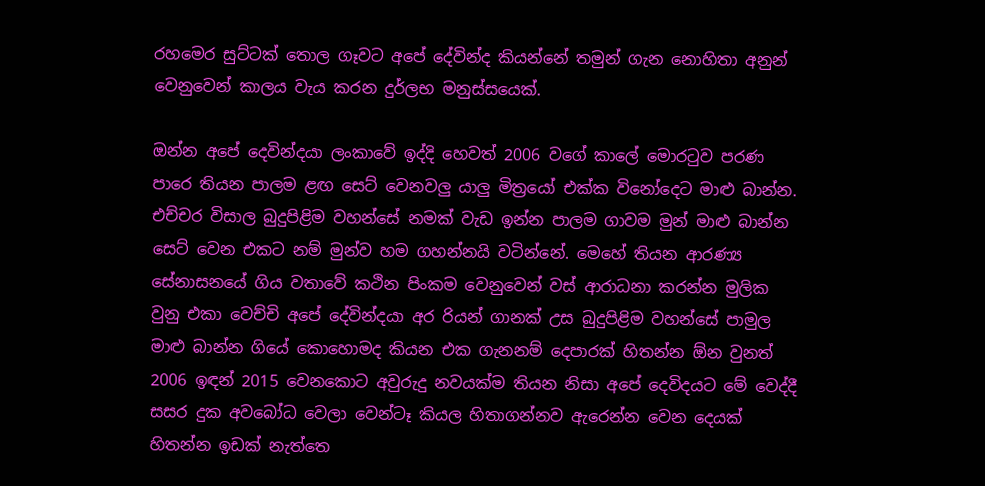රහමෙර සුට්ටක් තොල ගෑවට අපේ දේවින්ද කියන්නේ තමුන් ගැන නොහිතා අනුන් වෙනුවෙන් කාලය වැය කරන දුර්ලභ මනුස්සයෙක්.

ඔන්න අපේ දෙවින්දයා ලංකාවේ ඉද්දි හෙවත් 2006 වගේ කාලේ මොරටුව පරණ පාරෙ තියන පාලම ළඟ සෙට් වෙනවලු යාලු මිත්‍රයෝ එක්ක විනෝදෙට මාළු බාන්න. එච්චර විසාල බුදුපිළිම වහන්සේ නමක් වැඩ ඉන්න පාලම ගාවම මුන් මාළු බාන්න සෙට් වෙන එකට නම් මුන්ව හම ගහන්නයි වටින්නේ. මෙහේ තියන ආරණ්‍ය සේනාසනයේ ගිය වතාවේ කථින පිංකම වෙනුවෙන් වස් ආරාධනා කරන්න මුලික වුනු එකා වෙච්චි අපේ දේවින්දයා අර රියන් ගානක් උස බුදුපිළිම වහන්සේ පාමුල මාළු බාන්න ගියේ කොහොමද කියන එක ගැනනම් දෙපාරක් හිතන්න ඕන වුනත් 2006 ඉඳන් 2015 වෙනකොට අවුරුදු නවයක්ම තියන නිසා අපේ දෙවිදයට මේ වෙද්දී සසර දුක අවබෝධ වෙලා වෙන්ටෑ කියල හිතාගන්නව ඇරෙන්න වෙන දෙයක් හිතන්න ඉඩක් නැත්තෙ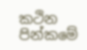කථින පින්කමේ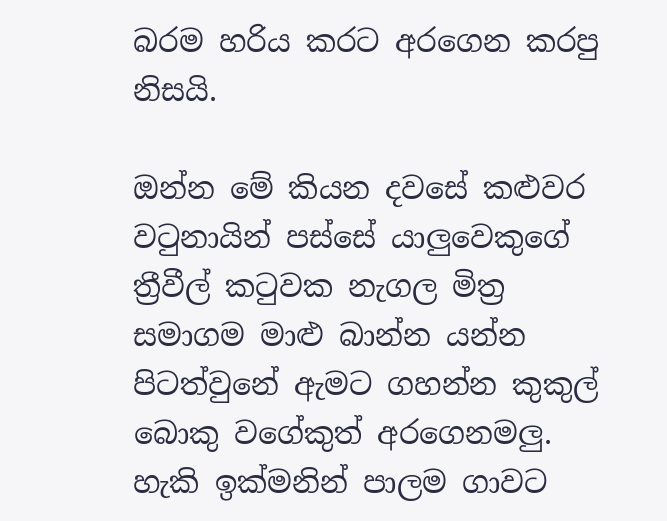බරම හරිය කරට අරගෙන කරපු නිසයි.

ඔන්න මේ කියන දවසේ කළුවර වටුනායින් පස්සේ යාලුවෙකුගේ ත්‍රීවීල් කටුවක නැගල මිත්‍ර සමාගම මාළු බාන්න යන්න පිටත්වුනේ ඇමට ගහන්න කුකුල් බොකු වගේකුත් අරගෙනමලු. හැකි ඉක්මනින් පාලම ගාවට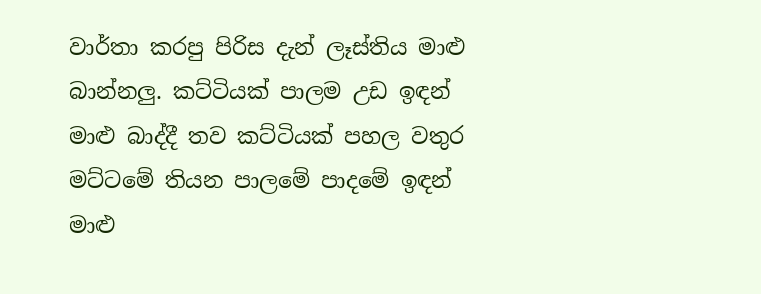වාර්තා කරපු පිරිස දැන් ලෑස්තිය මාළු බාන්නලු. කට්ටියක් පාලම උඩ ඉඳන් මාළු බාද්දී තව කට්ටියක් පහල වතුර මට්ටමේ තියන පාලමේ පාදමේ ඉඳන් මාළු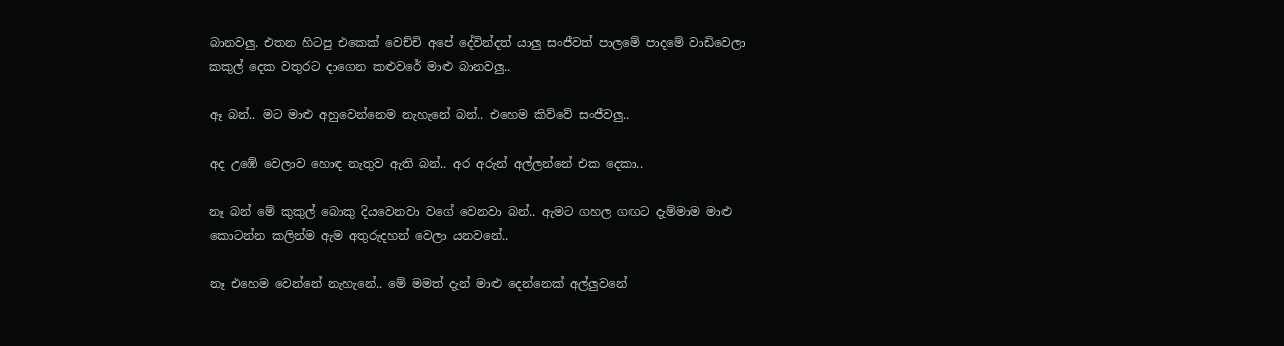බානවලු. එතන හිටපු එකෙක් වෙච්චි අපේ දේවින්දත් යාලු සංජීවත් පාලමේ පාදමේ වාඩිවෙලා කකුල් දෙක වතුරට දාගෙන කළුවරේ මාළු බානවලු..

ඈ බන්.. මට මාළු අහුවෙන්නෙම නැහැනේ බන්.. එහෙම කිව්වේ සංජීවලු..

අද උඹේ වෙලාව හොඳ නැතුව ඇති බන්.. අර අරුන් අල්ලන්නේ එක දෙකා..

නෑ බන් මේ කුකුල් බොකු දියවෙනවා වගේ වෙනවා බන්.. ඇමට ගහල ගඟට දැම්මාම මාළු කොටන්න කලින්ම ඇම අතුරුදහන් වෙලා යනවනේ..

නෑ එහෙම වෙන්නේ නැහැනේ.. මේ මමත් දැන් මාළු දෙන්නෙක් අල්ලුවනේ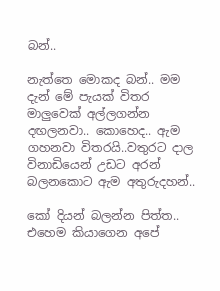බන්..

නැත්තෙ මොකද බන්.. මම දැන් මේ පැයක් විතර මාලුවෙක් අල්ලගන්න දඟලනවා.. කොහෙද.. ඇම ගහනවා විතරයි..වතුරට දාල විනාඩියෙන් උඩට අරන් බලනකොට ඇම අතුරුදහන්..

කෝ දියන් බලන්න පිත්ත.. එහෙම කියාගෙන අපේ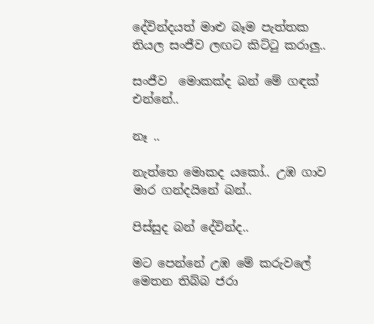දේවින්දයත් මාළු බෑම පැත්තක තියල සංජීව ලඟට කිට්ටු කරාලු..

සංජීව  මොකක්ද බන් මේ ගඳක් එන්නේ..

නෑ ..

නැත්තෙ මොකද යකෝ.. උඹ ගාව මාර ගන්දයිනේ බන්..

පිස්සුද බන් දේවින්ද..

මට පෙන්නේ උඹ මේ කරුවලේ මෙතන තිබ්බ ජරා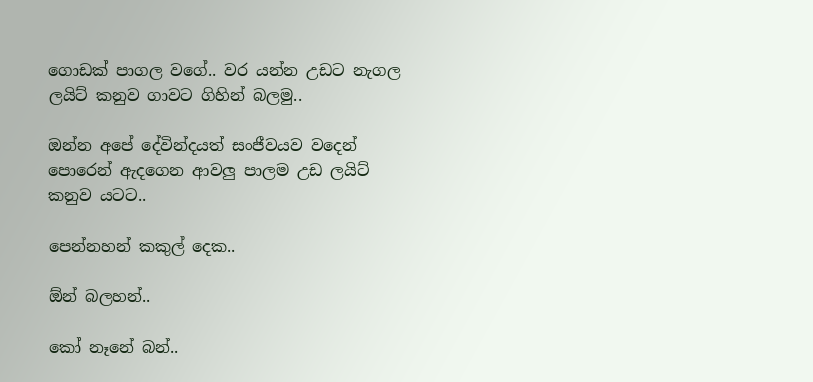ගොඩක් පාගල වගේ.. වර යන්න උඩට නැගල ලයිට් කනුව ගාවට ගිහින් බලමු..

ඔන්න අපේ දේවින්දයත් සංජීවයව වදෙන් පොරෙන් ඇදගෙන ආවලු පාලම උඩ ලයිට් කනුව යටට..

පෙන්නහන් කකුල් දෙක..

ඕන් බලහන්..

කෝ නෑනේ බන්..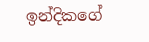ඉන්දිකගේ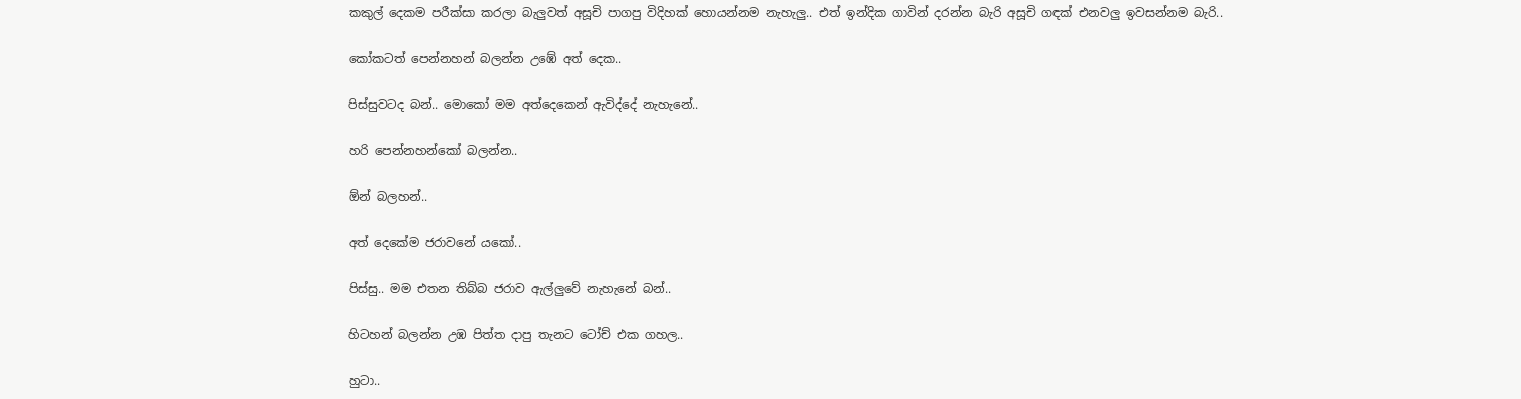කකුල් දෙකම පරීක්සා කරලා බැලුවත් අසූචි පාගපු විදිහක් හොයන්නම නැහැලු.. එත් ඉන්දික ගාවින් දරන්න බැරි අසූචි ගඳක් එනවලු ඉවසන්නම බැරි..

කෝකටත් පෙන්නහන් බලන්න උඹේ අත් දෙක..

පිස්සුවටද බන්.. මොකෝ මම අත්දෙකෙන් ඇවිද්දේ නැහැනේ..

හරි පෙන්නහන්කෝ බලන්න..

ඕන් බලහන්..

අත් දෙකේම ජරාවනේ යකෝ..

පිස්සු.. මම එතන තිබ්බ ජරාව ඇල්ලුවේ නැහැනේ බන්..

හිටහන් බලන්න උඹ පිත්ත දාපු තැනට ටෝච් එක ගහල..

හුටා..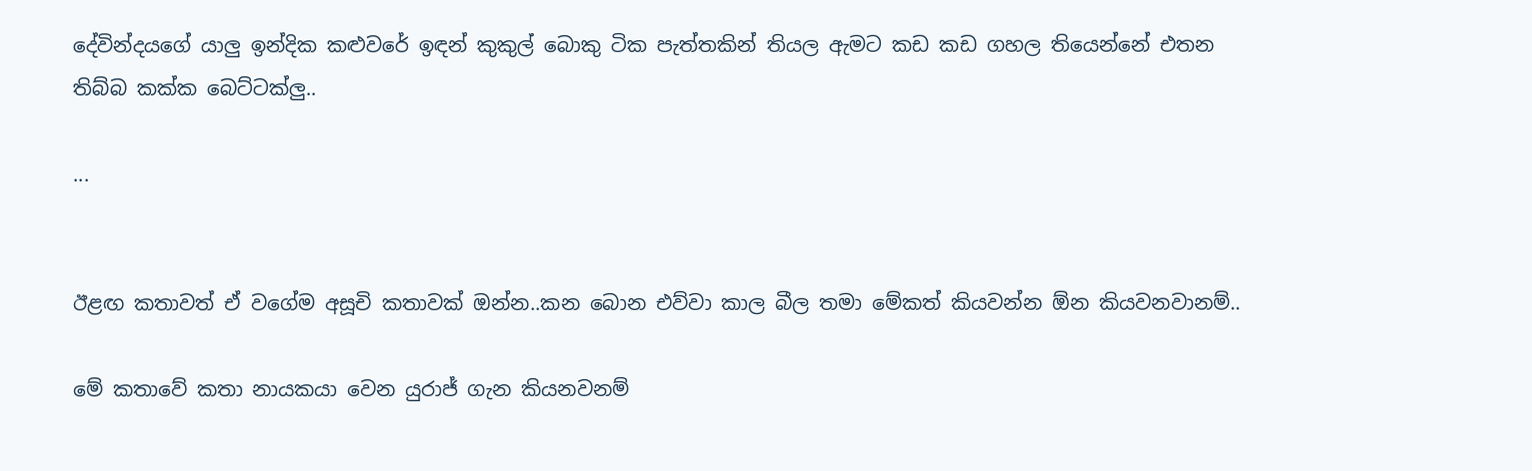දේවින්දයගේ යාලු ඉන්දික කළුවරේ ඉඳන් කුකුල් බොකු ටික පැත්තකින් තියල ඇමට කඩ කඩ ගහල තියෙන්නේ එතන තිබ්බ කක්ක බෙට්ටක්ලු..

...


ඊළඟ කතාවත් ඒ වගේම අසූචි කතාවක් ඔන්න..කන බොන එව්වා කාල බීල තමා මේකත් කියවන්න ඕන කියවනවානම්..

මේ කතාවේ කතා නායකයා වෙන යුරාජ් ගැන කියනවනම්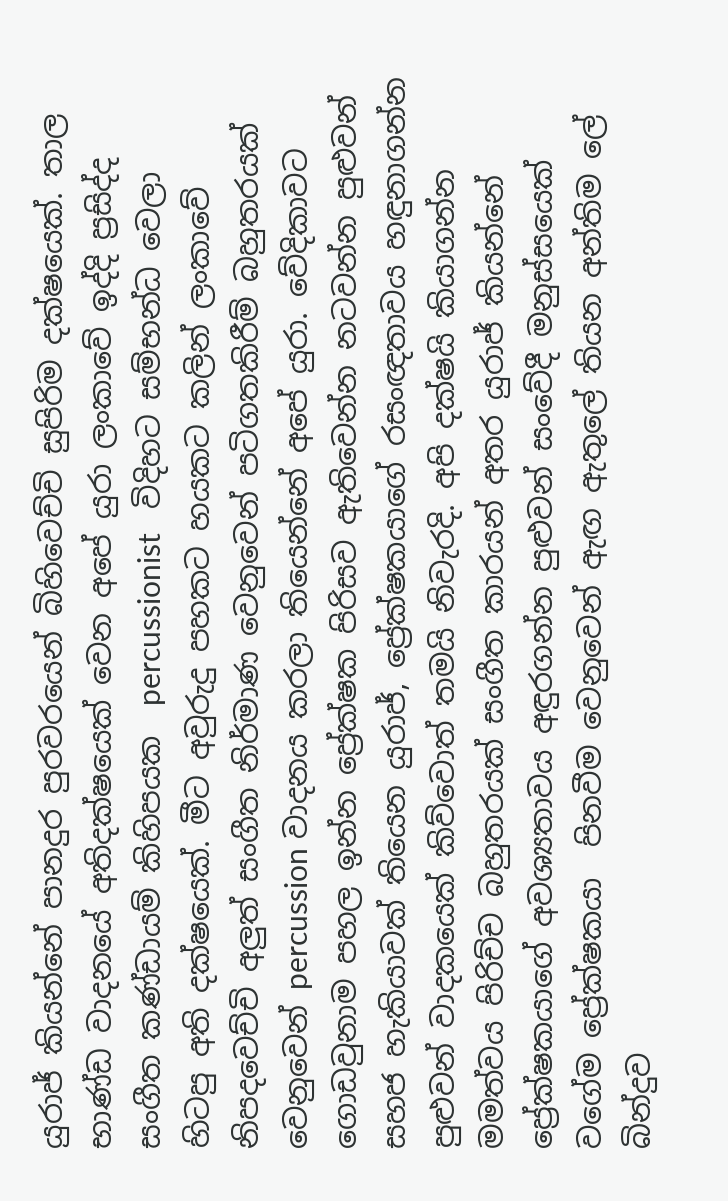යුරාජ් කියන්නේ පානදුර පුරවරයෙන් බිහිවෙච්චි සුපිරිම දක්ෂයෙක්. තාල භාණ්ඩ වාදනයේ අතිදක්ෂයෙක් වෙන අපේ යුරා ලංකාවේ ඉද්දි ප්‍රසිද්ද සංගීත කණ්ඩායම් කිහිපයක  percussionist   විදිහට සම්භන්ධ වෙලා හිටපු අති දක්ෂයෙක්. මීට අවුරුදු පහකට හයකට කලින් ලංකාවේ නිපදවෙච්චි අලුත් සංගීත නිර්මාණ වෙනුවෙන් පටිගතකිරීම් බහුතරයක් වෙනුවෙන් percussion වාදනය කරලා තියෙන්නේ අපේ යුරා. වේදිකාවට ගොඩවුනාම පහල ඉන්න ප්‍රේක්ෂක පිරිසව ඇතිවෙන්න නටවන්න පුළුවන් සහජ හැකියාවක් තියෙන යුරාජ්, ප්‍රේක්ෂකයාගේ රසංඥතාවය හඳුනාගන්න පුළුවන් වාදකයෙක් කිව්වොත් තමයි නිවැරදි. අපි දක්ෂයි කියාගන්න මමත්වය පිරිච්ච බහුතරයක් සංගීත කාරයන් අතර යුරාජ් කියන්නේ ප්‍රේක්ෂකයාගේ අවශ්‍යතාවය අඳුරගන්න පුළුවන් සංවේදී මනුස්සයෙක් වගේම ප්‍රේක්ෂකයා  පිනවීම වෙනුවෙන් ඇඟ ඇතුලේ තියන අන්තිම ලේ බින්දුව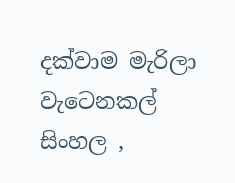දක්වාම මැරිලා වැටෙනකල් සිංහල ,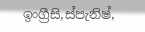ඉංග්‍රීසි,ස්පැනිෂ්,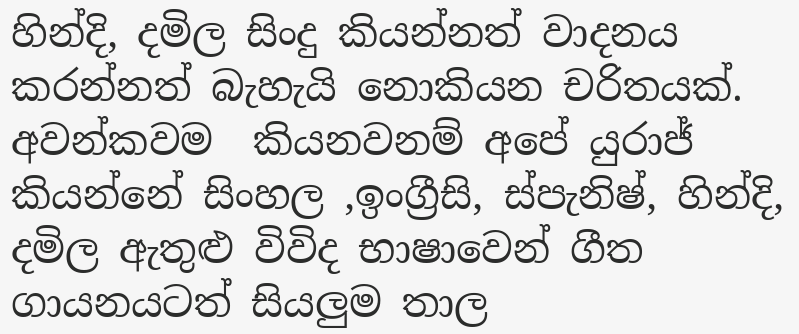හින්දි, දමිල සිංදු කියන්නත් වාදනය කරන්නත් බැහැයි නොකියන චරිතයක්. අවන්කවම  කියනවනම් අපේ යුරාජ් කියන්නේ සිංහල ,ඉංග්‍රීසි, ස්පැනිෂ්, හින්දි, දමිල ඇතුළු විවිද භාෂාවෙන් ගීත ගායනයටත් සියලුම තාල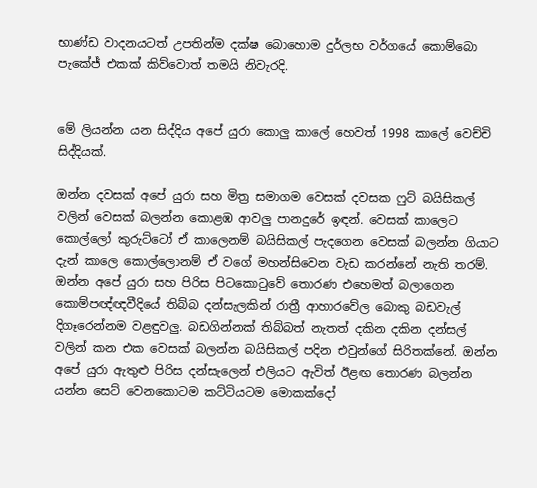භාණ්ඩ වාදනයටත් උපතින්ම දක්ෂ බොහොම දුර්ලභ වර්ගයේ කොම්බො පැකේජ් එකක් කිව්වොත් තමයි නිවැරදි.


මේ ලියන්න යන සිද්දිය අපේ යුරා කොලු කාලේ හෙවත් 1998 කාලේ වෙච්චි සිද්දියක්.

ඔන්න දවසක් අපේ යුරා සහ මිත්‍ර සමාගම වෙසක් දවසක ෆුට් බයිසිකල් වලින් වෙසක් බලන්න කොළඹ ආවලු පානදුරේ ඉඳන්. වෙසක් කාලෙට කොල්ලෝ කුරුට්ටෝ ඒ කාලෙනම් බයිසිකල් පැදගෙන වෙසක් බලන්න ගියාට දැන් කාලෙ කොල්ලොනම් ඒ වගේ මහන්සිවෙන වැඩ කරන්නේ නැති තරම්. ඔන්න අපේ යුරා සහ පිරිස පිටකොටුවේ තොරණ එහෙමත් බලාගෙන කොම්පඥ්ඥවීදියේ තිබ්බ දන්සැලකින් රාත්‍රී ආහාරවේල බොකු බඩවැල් දිගෑරෙන්නම වළඳුවලු. බඩගින්නක් තිබ්බත් නැතත් දකින දකින දන්සල් වලින් කන එක වෙසක් බලන්න බයිසිකල් පදින එවුන්ගේ සිරිතක්නේ. ඔන්න අපේ යුරා ඇතුළු පිරිස දන්සැලෙන් එලියට ඇවිත් ඊළඟ තොරණ බලන්න යන්න සෙට් වෙනකොටම කට්ටියටම මොකක්දෝ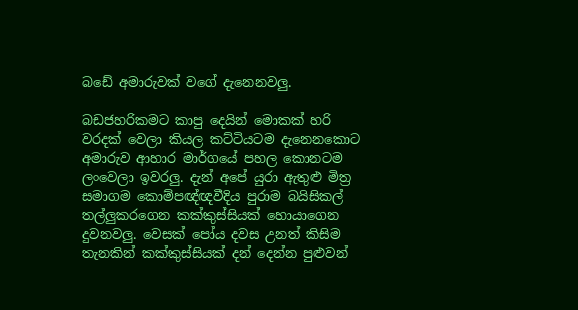බඩේ අමාරුවක් වගේ දැනෙනවලු.

බඩජහරිකමට කාපු දෙයින් මොකක් හරි වරදක් වෙලා කියල කට්ටියටම දැනෙනකොට අමාරුව ආහාර මාර්ගයේ පහල කොනටම ලංවෙලා ඉවරලු. දැන් අපේ යුරා ඇතුළු මිත්‍ර සමාගම කොම්පඥ්ඥවීදිය පුරාම බයිසිකල් තල්ලුකරගෙන කක්කුස්සියක් හොයාගෙන දුවනවලු. වෙසක් පෝය දවස උනත් කිසිම තැනකින් කක්කුස්සියක් දන් දෙන්න පුළුවන්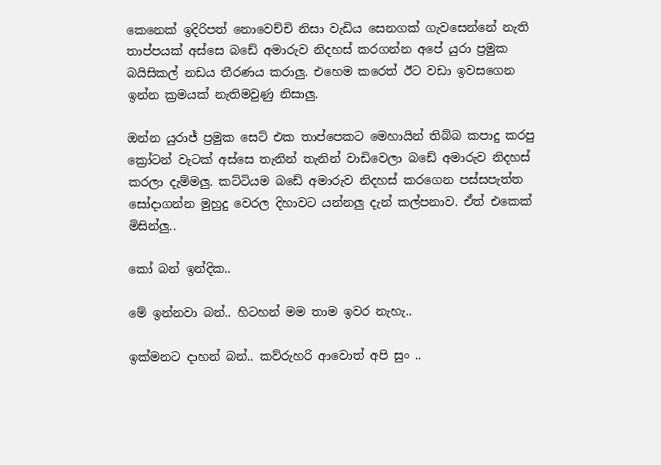කෙනෙක් ඉදිරිපත් නොවෙච්චි නිසා වැඩිය සෙනගක් ගැවසෙන්නේ නැති තාප්පයක් අස්සෙ බඩේ අමාරුව නිදහස් කරගන්න අපේ යුරා ප්‍රමුක බයිසිකල් නඩය තීරණය කරාලු. එහෙම කරෙත් ඊට වඩා ඉවසගෙන ඉන්න ක්‍රමයක් නැතිමවුණු නිසාලු.

ඔන්න යුරාජ් ප්‍රමුක සෙට් එක තාප්පෙකට මෙහායින් තිබ්බ කපාදු කරපු ක්‍රෝටන් වැටක් අස්සෙ තැනින් තැනින් වාඩිවෙලා බඩේ අමාරුව නිදහස් කරලා දැම්මලු. කට්ටියම බඩේ අමාරුව නිදහස් කරගෙන පස්සපැත්ත සෝදාගන්න මුහුදු වෙරල දිහාවට යන්නලු දැන් කල්පනාව. ඒත් එකෙක් මිසින්ලු..

කෝ බන් ඉන්දික..

මේ ඉන්නවා බන්.. හිටහන් මම තාම ඉවර නැහැ..

ඉක්මනට දාහන් බන්.. කව්රුහරි ආවොත් අපි සුං ..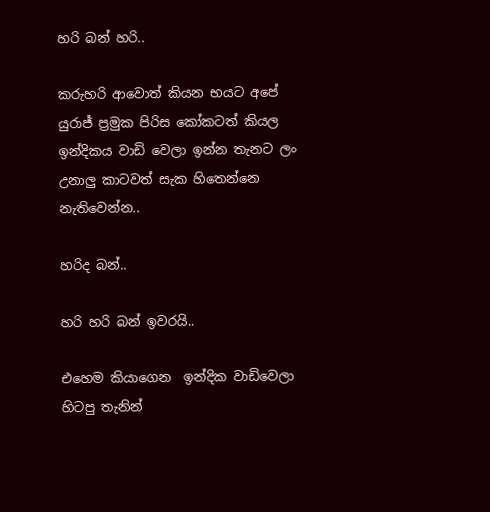හරි බන් හරි..

කරුහරි ආවොත් කියන භයට අපේ යුරාජ් ප්‍රමුක පිරිස කෝකටත් කියල ඉන්දිකය වාඩි වෙලා ඉන්න තැනට ලං උනාලු කාටවත් සැක හිතෙන්නෙ නැතිවෙන්න..

හරිද බන්..

හරි හරි බන් ඉවරයි..

එහෙම කියාගෙන  ඉන්දික වාඩිවෙලා හිටපු තැනින්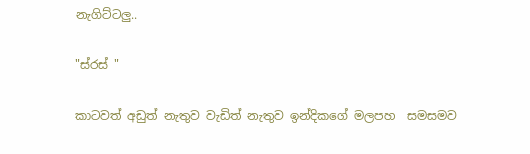නැගිට්ටලු..

"ස්රස් "

කාටවත් අඩුත් නැතුව වැඩිත් නැතුව ඉන්දිකගේ මලපහ  සමසමව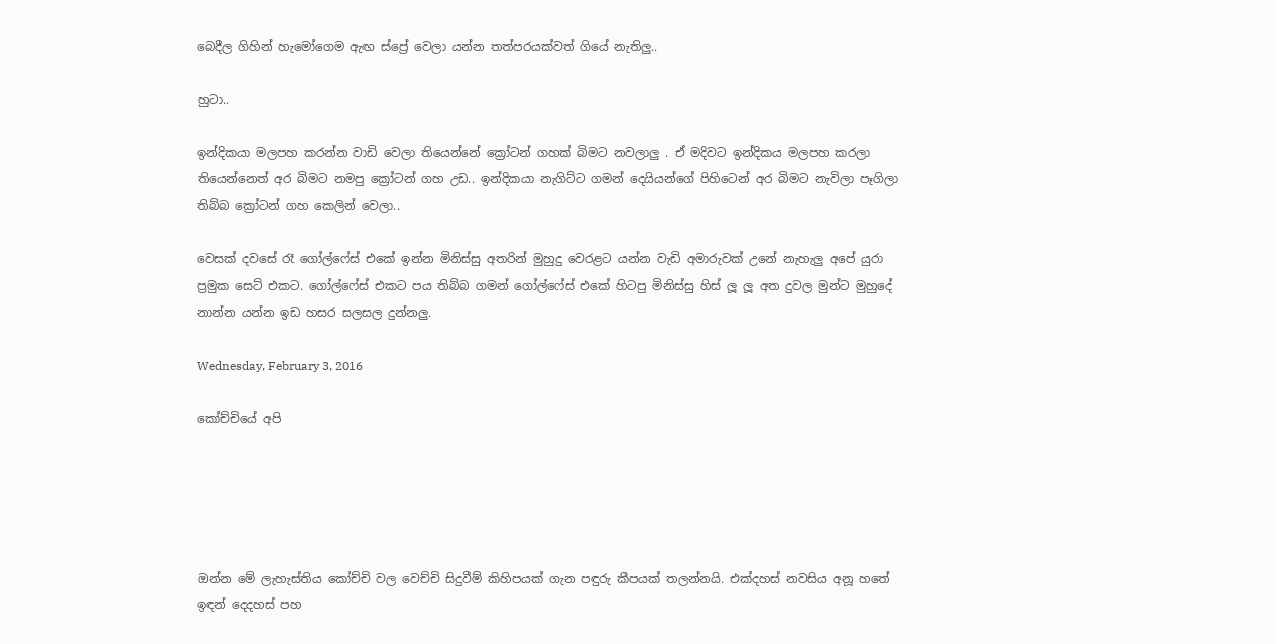බෙදීල ගිහින් හැමෝගෙම ඇඟ ස්ප්‍රේ වෙලා යන්න තත්පරයක්වත් ගියේ නැතිලු..

හුටා..

ඉන්දිකයා මලපහ කරන්න වාඩි වෙලා තියෙන්නේ ක්‍රෝටන් ගහක් බිමට නවලාලු . ඒ මදිවට ඉන්දිකය මලපහ කරලා තියෙන්නෙත් අර බිමට නමපු ක්‍රෝටන් ගහ උඩ.. ඉන්දිකයා නැගිට්ට ගමන් දෙයියන්ගේ පිහිටෙන් අර බිමට නැවිලා පෑගිලා තිබ්බ ක්‍රෝටන් ගහ කෙලින් වෙලා..

වෙසක් දවසේ රෑ ගෝල්ෆේස් එකේ ඉන්න මිනිස්සු අතරින් මුහුදු වෙරළට යන්න වැඩි අමාරුවක් උනේ නැහැලු අපේ යුරා ප්‍රමුක සෙට් එකට. ගෝල්ෆේස් එකට පය තිබ්බ ගමන් ගෝල්ෆේස් එකේ හිටපු මිනිස්සු හිස් ලූ ලූ අත දුවල මුන්ට මුහුදේ නාන්න යන්න ඉඩ හසර සලසල දුන්නලු.

Wednesday, February 3, 2016

කෝච්චියේ අපි





ඔන්න මේ ලැහැස්තිය කෝච්චි වල වෙච්චි සිදුවීම් කිහිපයක් ගැන පඳුරු කීපයක් තලන්නයි. එක්දහස් නවසිය අනූ හතේ ඉඳන් දෙදහස් පහ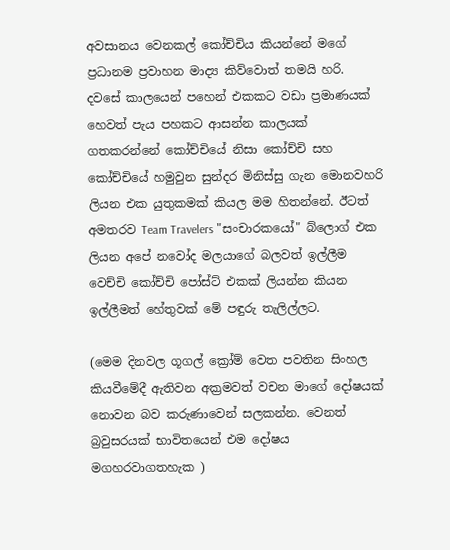අවසානය වෙනකල් කෝච්චිය කියන්නේ මගේ ප්‍රධානම ප්‍රවාහන මාද්‍ය කිව්වොත් තමයි හරි.  දවසේ කාලයෙන් පහෙන් එකකට වඩා ප්‍රමාණයක් හෙවත් පැය පහකට ආසන්න කාලයක් ගතකරන්නේ කෝච්චියේ නිසා කෝච්චි සහ කෝච්චියේ හමුවුන සුන්දර මිනිස්සු ගැන මොනවහරි ලියන එක යුතුකමක් කියල මම හිතන්නේ. ඊටත් අමතරව Team Travelers "සංචාරකයෝ" බ්ලොග් එක ලියන අපේ නවෝද මලයාගේ බලවත් ඉල්ලීම වෙච්චි කෝච්චි පෝස්ට් එකක් ලියන්න කියන ඉල්ලීමත් හේතුවක් මේ පඳුරු තැලිල්ලට.

(මෙම දිනවල ගූගල් ක්‍රෝම් වෙත පවතින සිංහල කියවීමේදී ඇතිවන අක්‍රමවත් වචන මාගේ දෝෂයක් නොවන බව කරුණාවෙන් සලකන්න. වෙනත් බ්‍රවුසරයක් භාවිතයෙන් එම දෝෂය මගහරවාගතහැක )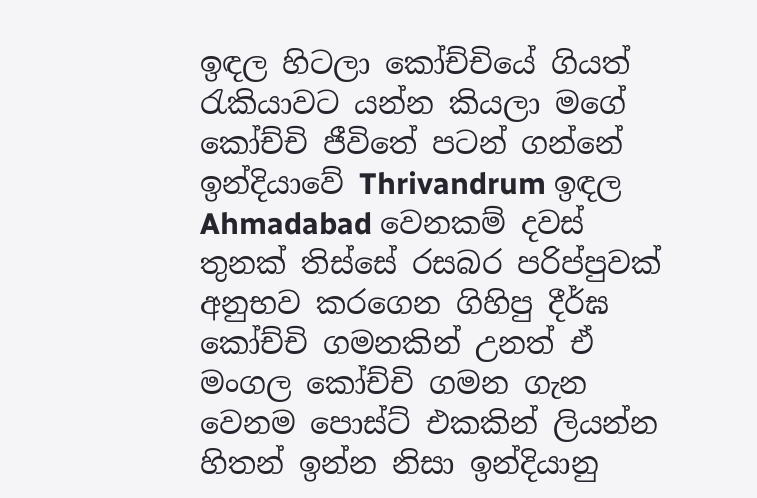ඉඳල හිටලා කෝච්චියේ ගියත් රැකියාවට යන්න කියලා මගේ කෝච්චි ජීවිතේ පටන් ගන්නේ ඉන්දියාවේ Thrivandrum ඉඳල Ahmadabad වෙනකම් දවස් තුනක් තිස්සේ රසබර පරිප්පුවක් අනුභව කරගෙන ගිහිපු දීර්ඝ කෝච්චි ගමනකින් උනත් ඒ මංගල කෝච්චි ගමන ගැන වෙනම පොස්ට් එකකින් ලියන්න හිතන් ඉන්න නිසා ඉන්දියානු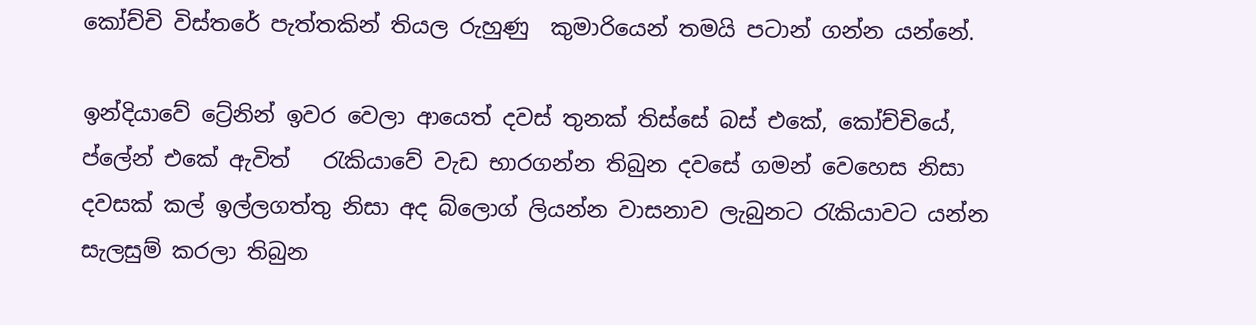කෝච්චි විස්තරේ පැත්තකින් තියල රුහුණු  කුමාරියෙන් තමයි පටාන් ගන්න යන්නේ.

ඉන්දියාවේ ට්‍රේනින් ඉවර වෙලා ආයෙත් දවස් තුනක් තිස්සේ බස් එකේ, කෝච්චියේ, ප්ලේන් එකේ ඇවිත්   රැකියාවේ වැඩ භාරගන්න තිබුන දවසේ ගමන් වෙහෙස නිසා දවසක් කල් ඉල්ලගත්තු නිසා අද බ්ලොග් ලියන්න වාසනාව ලැබුනට රැකියාවට යන්න සැලසුම් කරලා තිබුන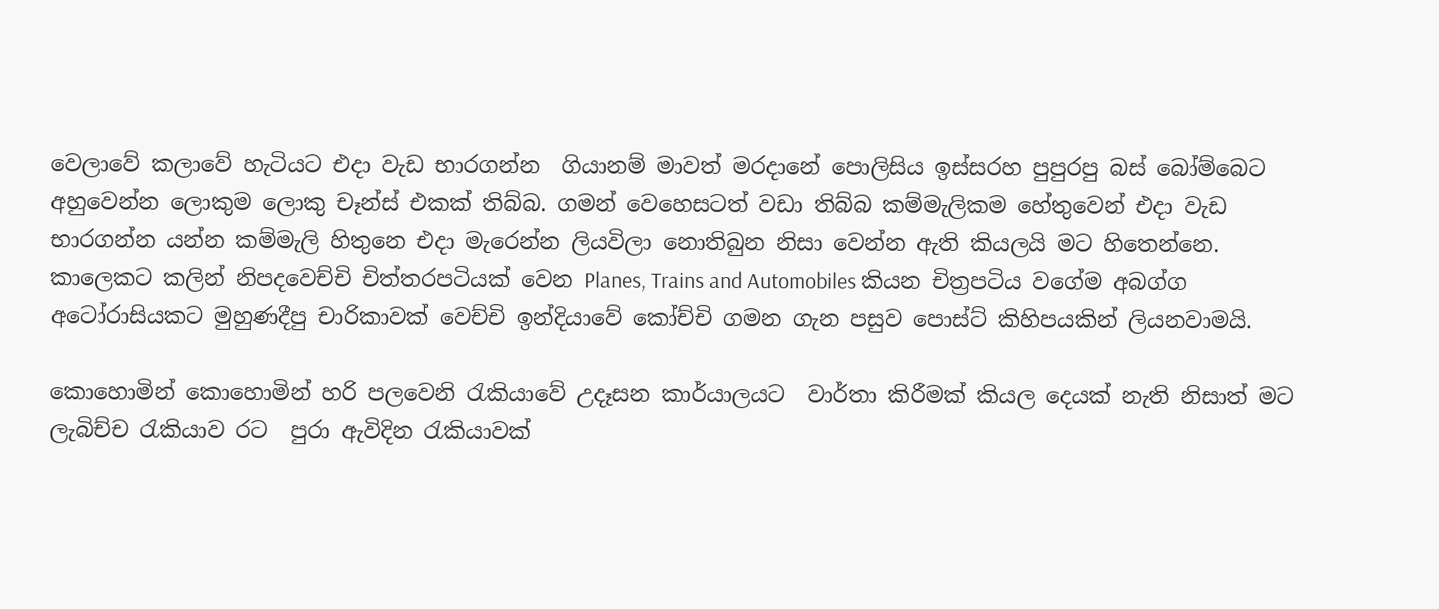වෙලාවේ කලාවේ හැටියට එදා වැඩ භාරගන්න  ගියානම් මාවත් මරදානේ පොලිසිය ඉස්සරහ පුපුරපු බස් බෝම්බෙට අහුවෙන්න ලොකුම ලොකු චෑන්ස් එකක් තිබ්බ. ගමන් වෙහෙසටත් වඩා තිබ්බ කම්මැලිකම හේතුවෙන් එදා වැඩ භාරගන්න යන්න කම්මැලි හිතුනෙ එදා මැරෙන්න ලියවිලා නොතිබුන නිසා වෙන්න ඇති කියලයි මට හිතෙන්නෙ. කාලෙකට කලින් නිපදවෙච්චි චිත්තරපටියක් වෙන Planes, Trains and Automobiles කියන චිත්‍රපටිය වගේම අබග්ග අටෝරාසියකට මුහුණදීපු චාරිකාවක් වෙච්චි ඉන්දියාවේ කෝච්චි ගමන ගැන පසුව පොස්ට් කිහිපයකින් ලියනවාමයි.

කොහොමින් කොහොමින් හරි පලවෙනි රැකියාවේ උදෑසන කාර්යාලයට  වාර්තා කිරීමක් කියල දෙයක් නැති නිසාත් මට ලැබිච්ච රැකියාව රට  පුරා ඇවිදින රැකියාවක්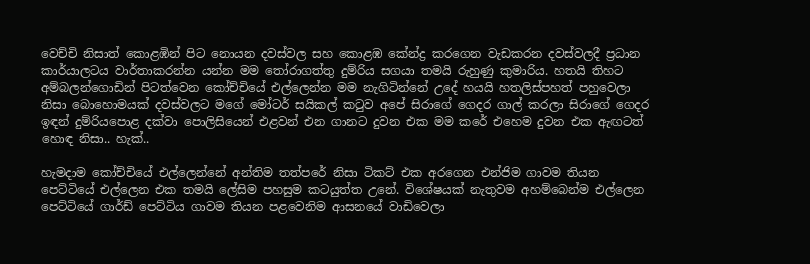වෙච්චි නිසාත් කොළඹින් පිට නොයන දවස්වල සහ කොළඹ කේන්ද්‍ර කරගෙන වැඩකරන දවස්වලදී ප්‍රධාන කාර්යාලටය වාර්තාකරන්න යන්න මම තෝරාගත්තු දුම්රිය සගයා තමයි රුහුණු කුමාරිය. හතයි තිහට අම්බලන්ගොඩින් පිටත්වෙන කෝච්චියේ එල්ලෙන්න මම නැගිටින්නේ උදේ හයයි හතලිස්පහත් පහුවෙලා නිසා බොහොමයක් දවස්වලට මගේ මෝටර් සයිකල් කටුව අපේ සිරාගේ ගෙදර ගාල් කරලා සිරාගේ ගෙදර ඉඳන් දුම්රියපොළ දක්වා පොලිසියෙන් එළවන් එන ගානට දුවන එක මම කරේ එහෙම දුවන එක ඇඟටත් හොඳ නිසා.. හැක්..

හැමදාම කෝච්චියේ එල්ලෙන්නේ අන්තිම තත්පරේ නිසා ටිකට් එක අරගෙන එන්ජිම ගාවම තියන පෙට්ටියේ එල්ලෙන එක තමයි ලේසිම පහසුම කටයුත්ත උනේ. විශේෂයක් නැතුවම අහම්බෙන්ම එල්ලෙන පෙට්ටියේ ගාර්ඩ් පෙට්ටිය ගාවම තියන පළවෙනිම ආසනයේ වාඩිවෙලා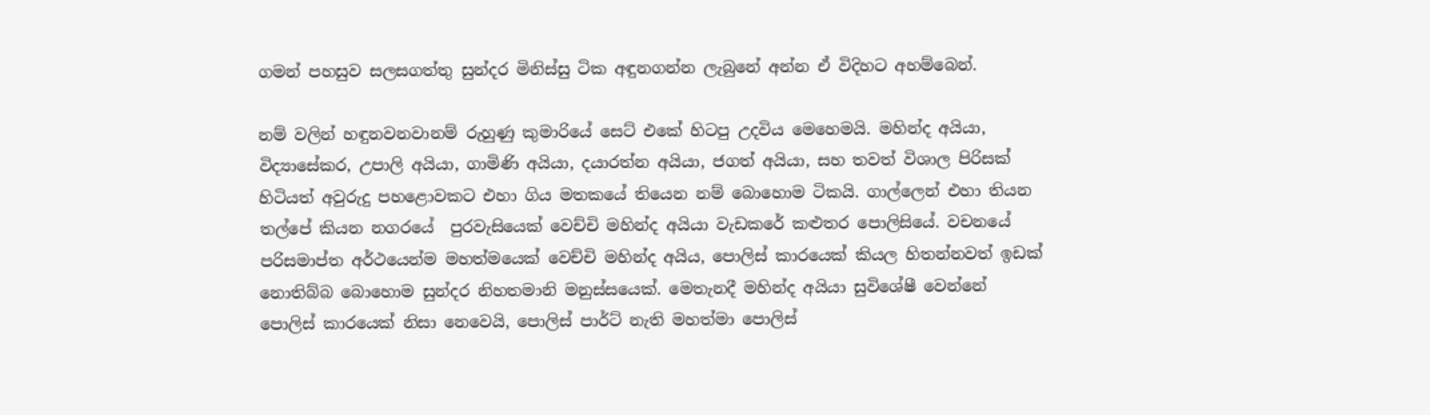ගමන් පහසුව සලසගත්තු සුන්දර මිනිස්සු ටික අඳුනගන්න ලැබුනේ අන්න ඒ විදිහට අහම්බෙන්.

නම් වලින් හඳුනවනවානම් රුහුණු කුමාරියේ සෙට් එකේ හිටපු උදවිය මෙහෙමයි. මහින්ද අයියා, විද්‍යාසේකර, උපාලි අයියා, ගාමිණි අයියා, දයාරත්න අයියා, ජගත් අයියා, සහ තවත් විශාල පිරිසක් හිටියත් අවුරුදු පහළොවකට එහා ගිය මතකයේ තියෙන නම් බොහොම ටිකයි. ගාල්ලෙන් එහා තියන තල්පේ කියන නගරයේ  පුරවැසියෙක් වෙච්චි මහින්ද අයියා වැඩකරේ කළුතර පොලිසියේ. වචනයේ පරිසමාප්ත අර්ථයෙන්ම මහත්මයෙක් වෙච්චි මහින්ද අයිය, පොලිස් කාරයෙක් කියල හිතන්නවත් ඉඩක් නොතිබ්බ බොහොම සුන්දර නිහතමානි මනුස්සයෙක්. මෙතැනදී මහින්ද අයියා සුවිශේෂී වෙන්නේ පොලිස් කාරයෙක් නිසා නෙවෙයි, පොලිස් පාර්ට් නැති මහත්මා පොලිස්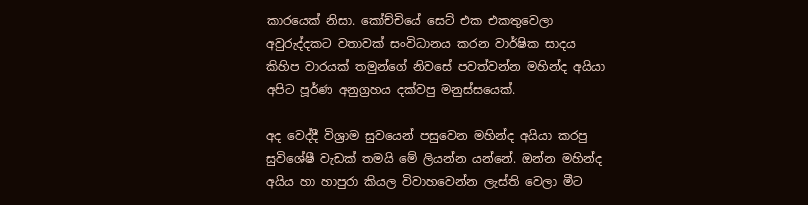කාරයෙක් නිසා. කෝච්චියේ සෙට් එක එකතුවෙලා අවුරුද්දකට වතාවක් සංවිධානය කරන වාර්ෂික සාදය කිහිප වාරයක් තමුන්ගේ නිවසේ පවත්වන්න මහින්ද අයියා අපිට පූර්ණ අනුග්‍රහය දක්වපු මනුස්සයෙක්.

අද වෙද්දී විශ්‍රාම සුවයෙන් පසුවෙන මහින්ද අයියා කරපු සුවිශේෂී වැඩක් තමයි මේ ලියන්න යන්නේ. ඔන්න මහින්ද අයිය හා හාපුරා කියල විවාහවෙන්න ලැස්ති වෙලා මීට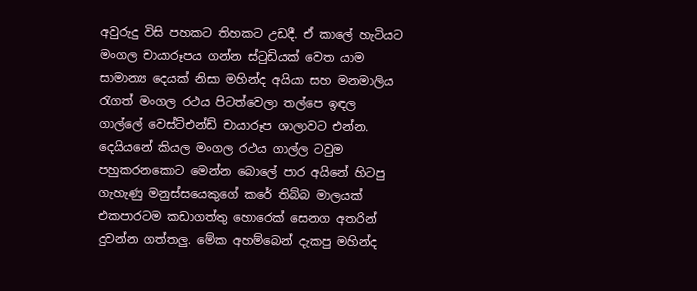අවුරුදු විසි පහකට තිහකට උඩදී. ඒ කාලේ හැටියට මංගල චායාරූපය ගන්න ස්ටුඩියක් වෙත යාම සාමාන්‍ය දෙයක් නිසා මහින්ද අයියා සහ මනමාලිය රැගත් මංගල රථය පිටත්වෙලා තල්පෙ ඉඳල ගාල්ලේ වෙස්ට්එන්ඩ් චායාරූප ශාලාවට එන්න. දෙයියනේ කියල මංගල රථය ගාල්ල ටවුම පහුකරනකොට මෙන්න බොලේ පාර අයිනේ හිටපු ගැහැණු මනුස්සයෙකුගේ කරේ තිබ්බ මාලයක් එකපාරටම කඩාගත්තු හොරෙක් සෙනග අතරින් දුවන්න ගත්තලු. මේක අහම්බෙන් දැකපු මහින්ද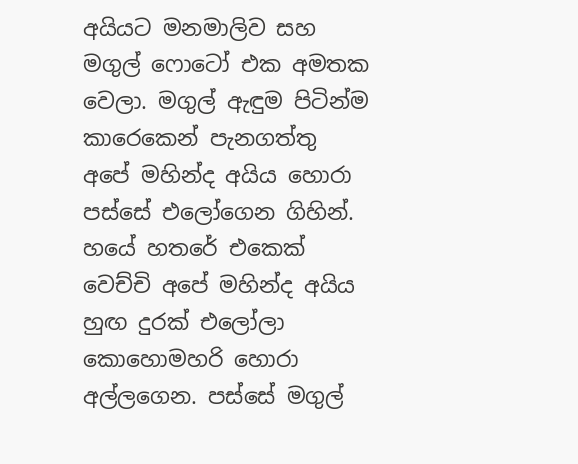අයියට මනමාලිව සහ මගුල් ෆොටෝ එක අමතක වෙලා. මගුල් ඇඳුම පිටින්ම කාරෙකෙන් පැනගත්තු අපේ මහින්ද අයිය හොරා පස්සේ එලෝගෙන ගිහින්. හයේ හතරේ එකෙක් වෙච්චි අපේ මහින්ද අයිය හුඟ දුරක් එලෝලා කොහොමහරි හොරා අල්ලගෙන. පස්සේ මගුල්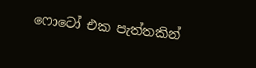ෆොටෝ එක පැත්තකින්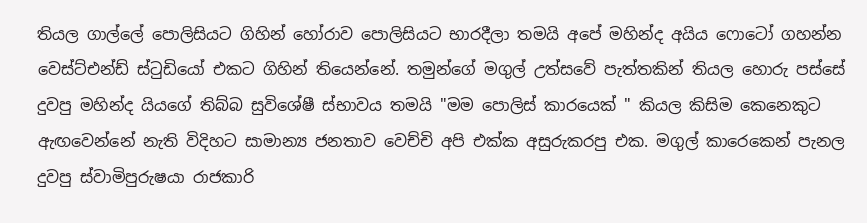තියල ගාල්ලේ පොලිසියට ගිහින් හෝරාව පොලිසියට භාරදීලා තමයි අපේ මහින්ද අයිය ෆොටෝ ගහන්න වෙස්ට්එන්ඩ් ස්ටුඩියෝ එකට ගිහින් තියෙන්නේ. තමුන්ගේ මගුල් උත්සවේ පැත්තකින් තියල හොරු පස්සේ දුවපු මහින්ද යියගේ තිබ්බ සුවිශේෂී ස්භාවය තමයි "මම පොලිස් කාරයෙක් " කියල කිසිම කෙනෙකුට ඇඟවෙන්නේ නැති විදිහට සාමාන්‍ය ජනතාව වෙච්චි අපි එක්ක අසුරුකරපු එක. මගුල් කාරෙකෙන් පැනල දුවපු ස්වාමිපුරුෂයා රාජකාරි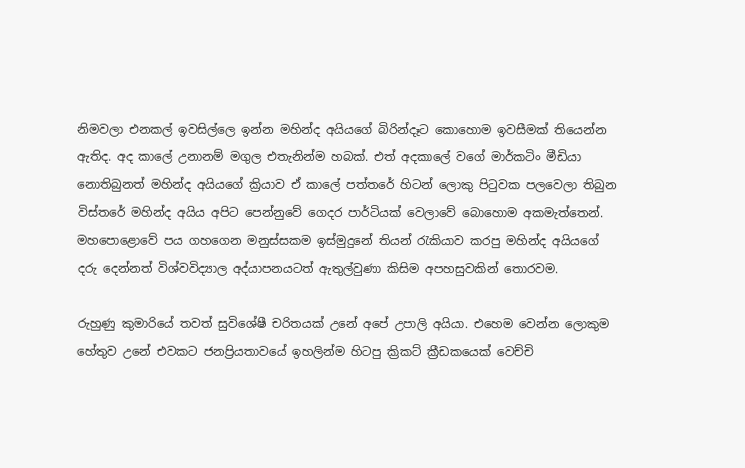නිමවලා එනකල් ඉවසිල්ලෙ ඉන්න මහින්ද අයියගේ බිරින්දෑට කොහොම ඉවසීමක් තියෙන්න ඇතිද. අද කාලේ උනානම් මගුල එතැනින්ම හබක්. එත් අදකාලේ වගේ මාර්කටිං මීඩියා නොතිබුනත් මහින්ද අයියගේ ක්‍රියාව ඒ කාලේ පත්තරේ හිටන් ලොකු පිටුවක පලවෙලා තිබුන විස්තරේ මහින්ද අයිය අපිට පෙන්නුවේ ගෙදර පාර්ටියක් වෙලාවේ බොහොම අකමැත්තෙන්. මහපොළොවේ පය ගහගෙන මනුස්සකම ඉස්මුදුනේ තියන් රැකියාව කරපු මහින්ද අයියගේ දරු දෙන්නත් විශ්වවිද්‍යාල අද්යාපනයටත් ඇතුල්වුණා කිසිම අපහසුවකින් තොරවම.

රුහුණු කුමාරියේ තවත් සුවිශේෂී චරිතයක් උනේ අපේ උපාලි අයියා. එහෙම වෙන්න ලොකුම හේතුව උනේ එවකට ජනප්‍රියතාවයේ ඉහලින්ම හිටපු ක්‍රිකට් ක්‍රීඩකයෙක් වෙච්චි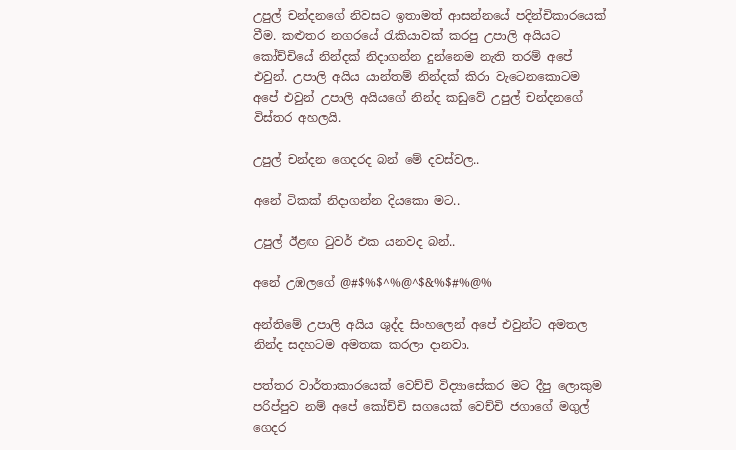උපුල් චන්දනගේ නිවසට ඉතාමත් ආසන්නයේ පදින්චිකාරයෙක් වීම. කළුතර නගරයේ රැකියාවක් කරපු උපාලි අයියට කෝච්චියේ නින්දක් නිදාගන්න දුන්නෙම නැති තරම් අපේ එවුන්. උපාලි අයිය යාන්තම් නින්දක් කිරා වැටෙනකොටම අපේ එවුන් උපාලි අයියගේ නින්ද කඩුවේ උපුල් චන්දනගේ විස්තර අහලයි.

උපුල් චන්දන ගෙදරද බන් මේ දවස්වල..

අනේ ටිකක් නිදාගන්න දියකො මට..

උපුල් ඊළඟ ටුවර් එක යනවද බන්..

අනේ උඹලගේ @#$%$^%@^$&%$#%@%

අන්තිමේ උපාලි අයිය ශුද්ද සිංහලෙන් අපේ එවුන්ට අමතල නින්ද සදහටම අමතක කරලා දානවා.

පත්තර වාර්තාකාරයෙක් වෙච්චි විද්‍යාසේකර මට දීපු ලොකුම පරිප්පුව නම් අපේ කෝච්චි සගයෙක් වෙච්චි ජගාගේ මගුල් ගෙදර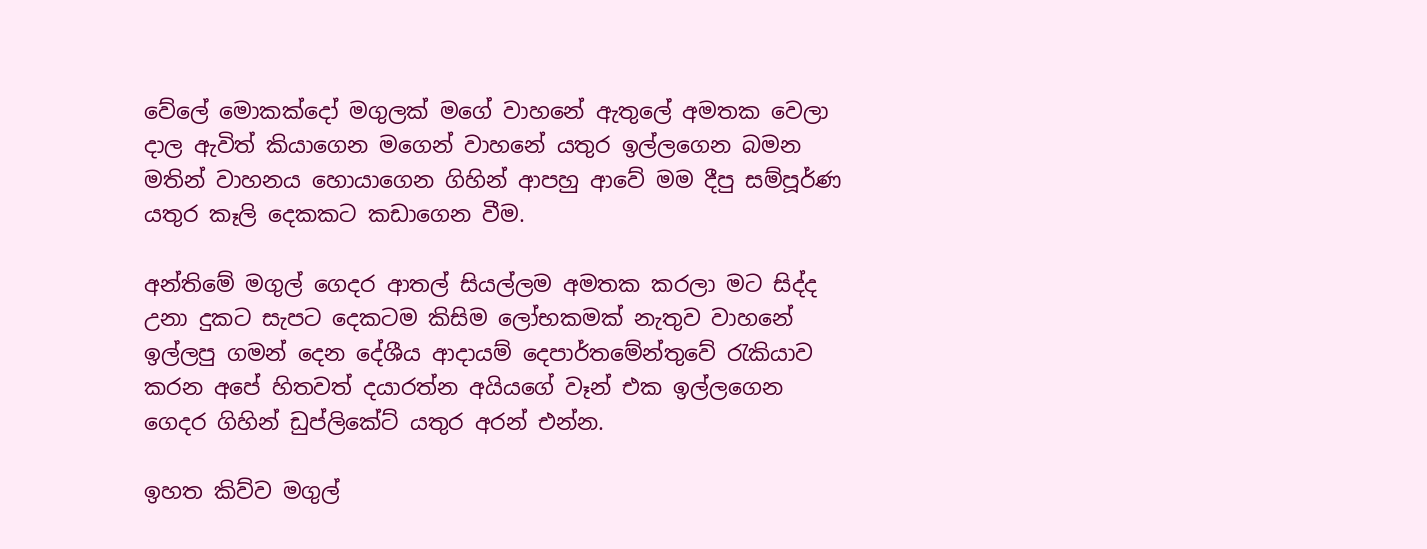වේලේ මොකක්දෝ මගුලක් මගේ වාහනේ ඇතුලේ අමතක වෙලා දාල ඇවිත් කියාගෙන මගෙන් වාහනේ යතුර ඉල්ලගෙන බමන මතින් වාහනය හොයාගෙන ගිහින් ආපහු ආවේ මම දීපු සම්පූර්ණ යතුර කෑලි දෙකකට කඩාගෙන වීම.

අන්තිමේ මගුල් ගෙදර ආතල් සියල්ලම අමතක කරලා මට සිද්ද උනා දුකට සැපට දෙකටම කිසිම ලෝභකමක් නැතුව වාහනේ ඉල්ලපු ගමන් දෙන දේශීය ආදායම් දෙපාර්තමේන්තුවේ රැකියාව කරන අපේ හිතවත් දයාරත්න අයියගේ වෑන් එක ඉල්ලගෙන ගෙදර ගිහින් ඩුප්ලිකේට් යතුර අරන් එන්න.

ඉහත කිව්ව මගුල්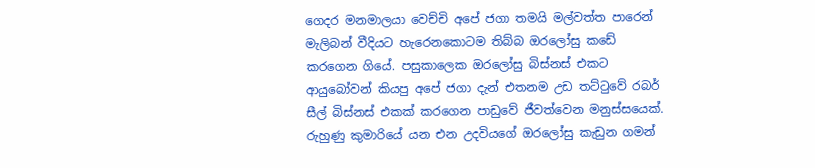ගෙදර මනමාලයා වෙච්චි අපේ ජගා තමයි මල්වත්ත පාරෙන් මැලිබන් වීදියට හැරෙනකොටම තිබ්බ ඔරලෝසු කඩේ කරගෙන ගියේ. පසුකාලෙක ඔරලෝසු බිස්නස් එකට ආයුබෝවන් කියපු අපේ ජගා දැන් එතනම උඩ තට්ටුවේ රබර් සීල් බිස්නස් එකක් කරගෙන පාඩුවේ ජීවත්වෙන මනුස්සයෙක්. රුහුණු කුමාරියේ යන එන උදවියගේ ඔරලෝසු කැඩුන ගමන්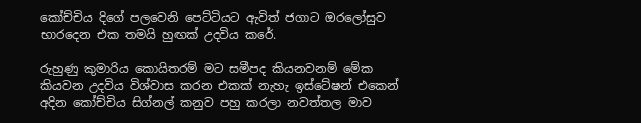කෝච්චිය දිගේ පලවෙනි පෙට්ටියට ඇවිත් ජගාට ඔරලෝසුව භාරදෙන එක තමයි හුඟක් උදවිය කරේ.

රුහුණු කුමාරිය කොයිතරම් මට සමීපද කියනවනම් මේක කියවන උදවිය විශ්වාස කරන එකක් නැහැ ඉස්ටේෂන් එකෙන් අදින කෝච්චිය සිග්නල් කනුව පහු කරලා නවත්තල මාව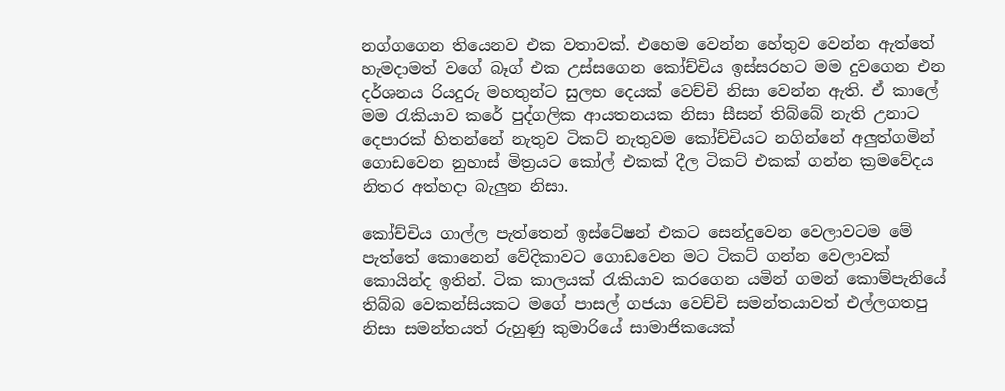නග්ගගෙන තියෙනව එක වතාවක්. එහෙම වෙන්න හේතුව වෙන්න ඇත්තේ හැමදාමත් වගේ බෑග් එක උස්සගෙන කෝච්චිය ඉස්සරහට මම දුවගෙන එන දර්ශනය රියදුරු මහතුන්ට සුලභ දෙයක් වෙච්චි නිසා වෙන්න ඇති. ඒ කාලේ මම රැකියාව කරේ පුද්ගලික ආයතනයක නිසා සීසන් තිබ්බේ නැති උනාට දෙපාරක් හිතන්නේ නැතුව ටිකට් නැතුවම කෝච්චියට නගින්නේ අලුත්ගමින් ගොඩවෙන නුහාස් මිත්‍රයට කෝල් එකක් දීල ටිකට් එකක් ගන්න ක්‍රමවේදය නිතර අත්හදා බැලුන නිසා.

කෝච්චිය ගාල්ල පැත්තෙන් ඉස්ටේෂන් එකට සෙන්දුවෙන වෙලාවටම මේ පැත්තේ කොනෙන් වේදිකාවට ගොඩවෙන මට ටිකට් ගන්න වෙලාවක් කොයින්ද ඉතින්. ටික කාලයක් රැකියාව කරගෙන යමින් ගමන් කොම්පැනියේ තිබ්බ වෙකන්සියකට මගේ පාසල් ගජයා වෙච්චි සමන්තයාවත් එල්ලගතපු නිසා සමන්තයත් රුහුණු කුමාරියේ සාමාජිකයෙක්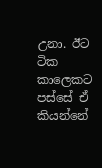උනා. ඊට ටික කාලෙකට පස්සේ ඒ කියන්නේ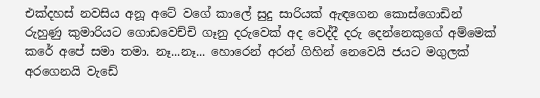එක්දහස් නවසිය අනූ අටේ වගේ කාලේ සුදු සාරියක් ඇඳගෙන කොස්ගොඩින් රුහුණු කුමාරියට ගොඩවෙච්චි ගෑනු දරුවෙක් අද වෙද්දී දරු දෙන්නෙකුගේ අම්මෙක් කරේ අපේ සමා තමා. නෑ...නෑ... හොරෙන් අරන් ගිහින් නෙවෙයි ජයට මගුලක් අරගෙනයි වැඩේ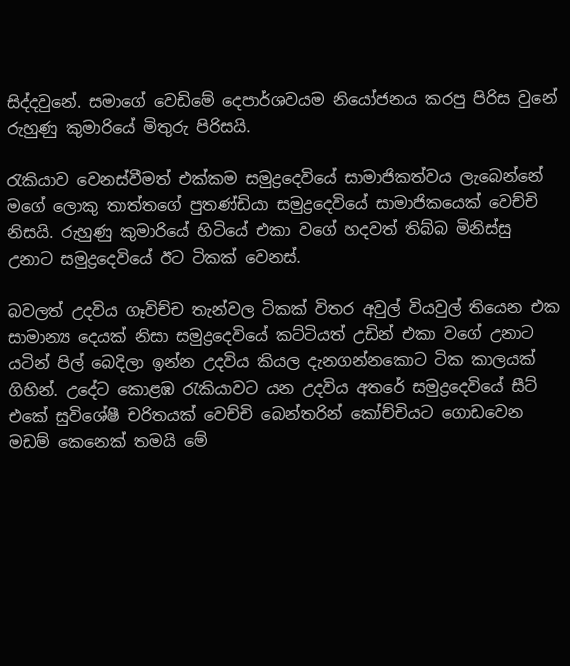සිද්දවුනේ. සමාගේ වෙඩිමේ දෙපාර්ශවයම නියෝජනය කරපු පිරිස වුනේ රුහුණු කුමාරියේ මිතුරු පිරිසයි.

රැකියාව වෙනස්වීමත් එක්කම සමුද්‍රදෙවියේ සාමාජිකත්වය ලැබෙන්නේ මගේ ලොකු තාත්තගේ පුතණ්ඩියා සමුද්‍රදෙවියේ සාමාජිකයෙක් වෙච්චි නිසයි. රුහුණු කුමාරියේ හිටියේ එකා වගේ හදවත් තිබ්බ මිනිස්සු උනාට සමුද්‍රදෙවියේ ඊට ටිකක් වෙනස්.

බවලත් උදවිය ගෑවිච්ච තැන්වල ටිකක් විතර අවුල් වියවුල් තියෙන එක සාමාන්‍ය දෙයක් නිසා සමුද්‍රදෙවියේ කට්ටියත් උඩින් එකා වගේ උනාට යටින් පිල් බෙදිලා ඉන්න උදවිය කියල දැනගන්නකොට ටික කාලයක් ගිහින්. උදේට කොළඹ රැකියාවට යන උදවිය අතරේ සමුද්‍රදෙවියේ සීට් එකේ සුවිශේෂී චරිතයක් වෙච්චි බෙන්තරින් කෝච්චියට ගොඩවෙන මඩම් කෙනෙක් තමයි මේ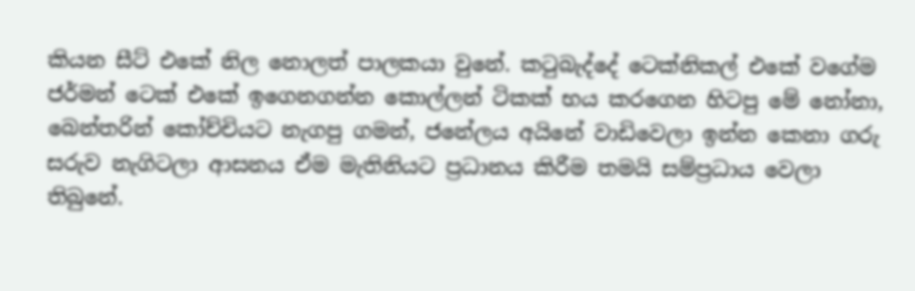කියන සීට් එකේ නිල නොලත් පාලකයා වුනේ. කටුබැද්දේ ටෙක්නිකල් එකේ වගේම ජර්මන් ටෙක් එකේ ඉගෙනගන්න කොල්ලන් ටිකක් භය කරගෙන හිටපු මේ නෝනා, බෙන්තරින් කෝච්චියට නැගපු ගමන්, ජනේලය අයිනේ වාඩිවෙලා ඉන්න කෙනා ගරු සරුව නැගිටලා ආසනය ඒම මැතිනියට ප්‍රධානය කිරීම තමයි සම්ප්‍රධාය වෙලා තිබුනේ.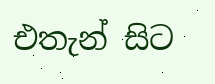එතැන් සිට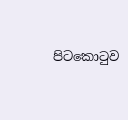පිටකොටුව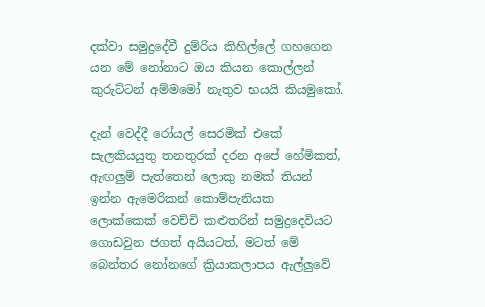දක්වා සමුද්‍රදේවී දුම්රිය කිහිල්ලේ ගහගෙන යන මේ නෝනාට ඔය කියන කොල්ලන් කුරුට්ටන් අම්මමෝ නැතුව භයයි කියමුකෝ.

දැන් වෙද්දී රෝයල් සෙරමික් එකේ සැලකියයුතු තනතුරක් දරන අපේ හේමිකත්, ඇඟලුම් පැත්තෙන් ලොකු නමක් තියන් ඉන්න ඇමෙරිකන් කොම්පැනියක ලොක්කෙක් වෙච්චි කළුතරින් සමුද්‍රදෙවියට ගොඩවුන ජගත් අයියටත්, මටත් මේ බෙන්තර නෝනගේ ක්‍රියාකලාපය ඇල්ලුවේ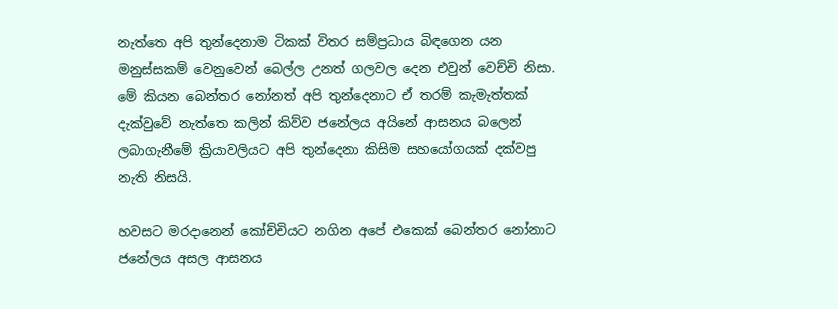නැත්තෙ අපි තුන්දෙනාම ටිකක් විතර සම්ප්‍රධාය බිඳගෙන යන මනුස්සකම් වෙනුවෙන් බෙල්ල උනත් ගලවල දෙන එවුන් වෙච්චි නිසා. මේ කියන බෙන්තර නෝනත් අපි තුන්දෙනාට ඒ තරම් කැමැත්තක් දැක්වුවේ නැත්තෙ කලින් කිව්ව ජනේලය අයිනේ ආසනය බලෙන් ලබාගැනීමේ ක්‍රියාවලියට අපි තුන්දෙනා කිසිම සහයෝගයක් දක්වපු නැති නිසයි.

හවසට මරදානෙන් කෝච්චියට නගින අපේ එකෙක් බෙන්තර නෝනාට ජනේලය අසල ආසනය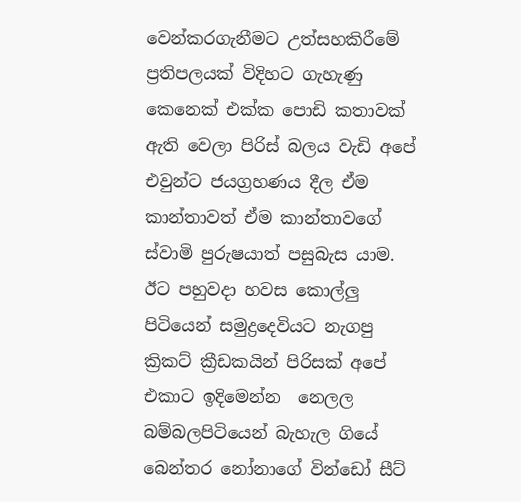වෙන්කරගැනීමට උත්සහකිරීමේ ප්‍රතිපලයක් විදිහට ගැහැණු කෙනෙක් එක්ක පොඩි කතාවක් ඇති වෙලා පිරිස් බලය වැඩි අපේ එවුන්ට ජයග්‍රහණය දීල ඒම කාන්තාවත් ඒම කාන්තාවගේ ස්වාමි පුරුෂයාත් පසුබැස යාම. ඊට පහුවදා හවස කොල්ලු පිටියෙන් සමුද්‍රදෙවියට නැගපු ක්‍රිකට් ක්‍රීඩකයින් පිරිසක් අපේ එකාට ඉදිමෙන්න  නෙලල බම්බලපිටියෙන් බැහැල ගියේ බෙන්තර නෝනාගේ වින්ඩෝ සීට්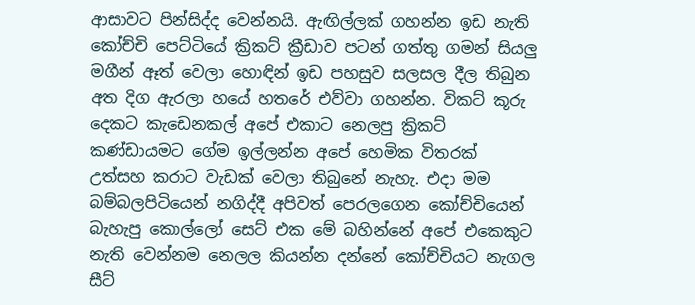ආසාවට පින්සිද්ද වෙන්නයි. ඇඟිල්ලක් ගහන්න ඉඩ නැති කෝච්චි පෙට්ටියේ ක්‍රිකට් ක්‍රීඩාව පටන් ගත්තු ගමන් සියලු මගීන් ඈත් වෙලා හොඳින් ඉඩ පහසුව සලසල දීල තිබුන අත දිග ඇරලා හයේ හතරේ එව්වා ගහන්න. විකට් කූරු දෙකට කැඩෙනකල් අපේ එකාට නෙලපු ක්‍රිකට් කණ්ඩායමට ගේම ඉල්ලන්න අපේ හෙමික විතරක් උත්සහ කරාට වැඩක් වෙලා තිබුනේ නැහැ. එදා මම බම්බලපිටියෙන් නගිද්දී අපිවත් පෙරලගෙන කෝච්චියෙන් බැහැපු කොල්ලෝ සෙට් එක මේ බහින්නේ අපේ එකෙකුට නැති වෙන්නම නෙලල කියන්න දන්නේ කෝච්චියට නැගල සීට්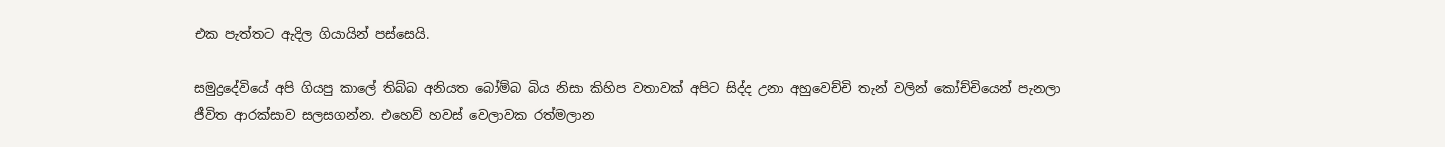එක පැත්තට ඇදිල ගියායින් පස්සෙයි.

සමුද්‍රදේවියේ අපි ගියපු කාලේ තිබ්බ අනියත බෝම්බ බිය නිසා කිහිප වතාවක් අපිට සිද්ද උනා අහුවෙච්චි තැන් වලින් කෝච්චියෙන් පැනලා ජීවිත ආරක්සාව සලසගන්න. එහෙව් හවස් වෙලාවක රත්මලාන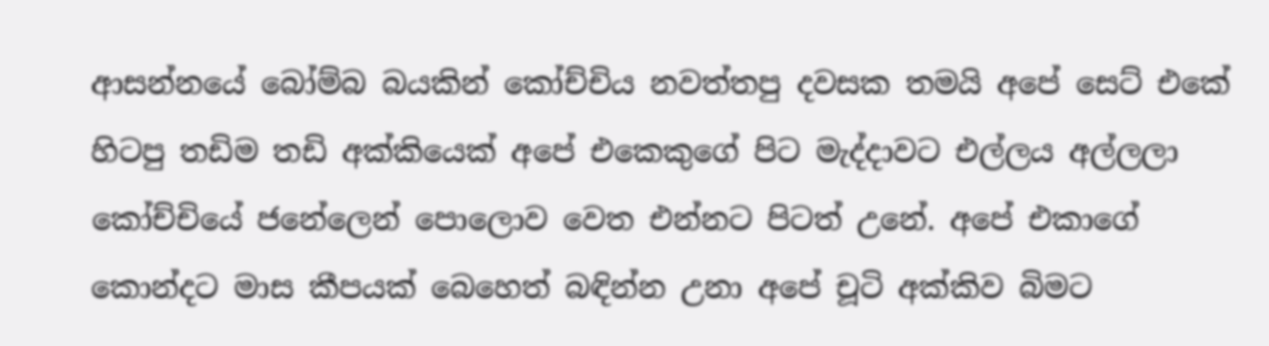ආසන්නයේ බෝම්බ බයකින් කෝච්චිය නවත්තපු දවසක තමයි අපේ සෙට් එකේ හිටපු තඩිම තඩි අක්කියෙක් අපේ එකෙකුගේ පිට මැද්දාවට එල්ලය අල්ලලා කෝච්චියේ ජනේලෙන් පොලොව වෙත එන්නට පිටත් උනේ. අපේ එකාගේ කොන්දට මාස කීපයක් බෙහෙත් බඳින්න උනා අපේ චූටි අක්කිව බිමට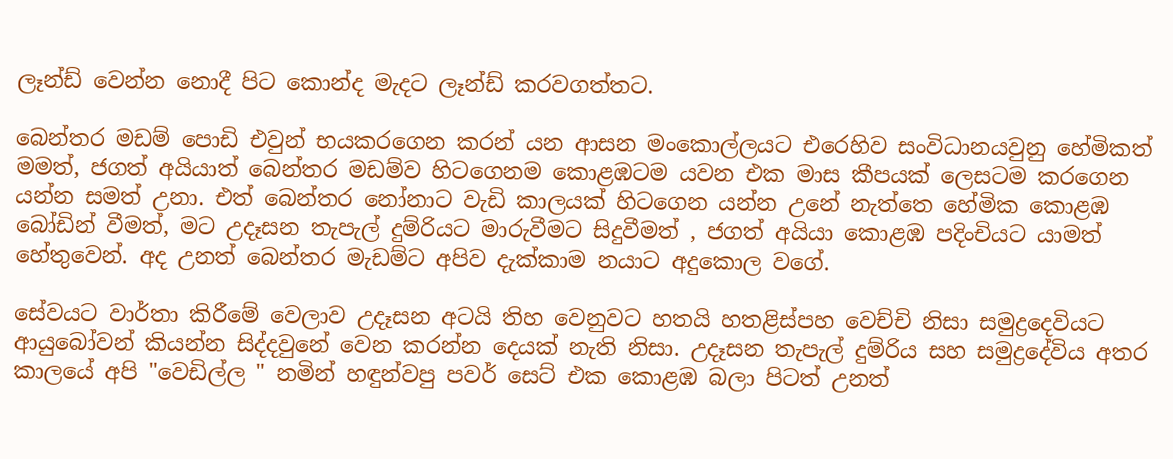ලෑන්ඩ් වෙන්න නොදී පිට කොන්ද මැදට ලෑන්ඩ් කරවගත්තට.

බෙන්තර මඩම් පොඩි එවුන් භයකරගෙන කරන් යන ආසන මංකොල්ලයට එරෙහිව සංවිධානයවුනු හේමිකත් මමත්, ජගත් අයියාත් බෙන්තර මඩම්ව හිටගෙනම කොළඹටම යවන එක මාස කීපයක් ලෙසටම කරගෙන යන්න සමත් උනා. එත් බෙන්තර නෝනාට වැඩි කාලයක් හිටගෙන යන්න උනේ නැත්තෙ හේමික කොළඹ බෝඩින් වීමත්, මට උදෑසන තැපැල් දුම්රියට මාරුවීමට සිදුවීමත් , ජගත් අයියා කොළඹ පදිංචියට යාමත් හේතුවෙන්. අද උනත් බෙන්තර මැඩම්ට අපිව දැක්කාම නයාට අදුකොල වගේ.

සේවයට වාර්තා කිරීමේ වෙලාව උදෑසන අටයි තිහ වෙනුවට හතයි හතළිස්පහ වෙච්චි නිසා සමුද්‍රදෙවියට ආයුබෝවන් කියන්න සිද්දවුනේ වෙන කරන්න දෙයක් නැති නිසා. උදෑසන තැපැල් දුම්රිය සහ සමුද්‍රදේවිය අතර කාලයේ අපි "වෙඩිල්ල " නමින් හඳුන්වපු පවර් සෙට් එක කොළඹ බලා පිටත් උනත්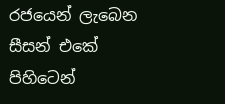රජයෙන් ලැබෙන සීසන් එකේ පිහිටෙන්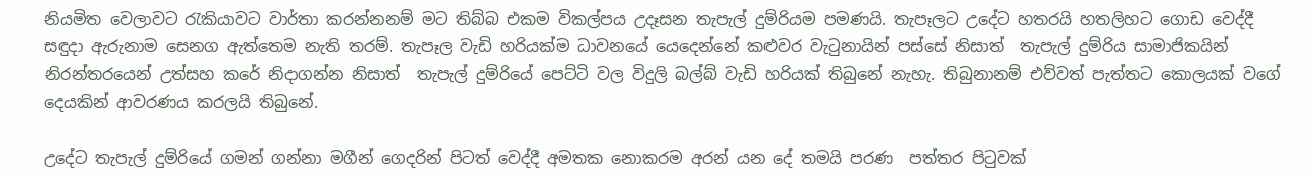නියමිත වෙලාවට රැකියාවට වාර්තා කරන්නනම් මට තිබ්බ එකම විකල්පය උදෑසන තැපැල් දුම්රියම පමණයි. තැපෑලට උදේට හතරයි හතලිහට ගොඩ වෙද්දී සඳුදා ඇරුනාම සෙනග ඇත්තෙම නැති තරම්. තැපෑල වැඩි හරියක්ම ධාවනයේ යෙදෙන්නේ කළුවර වැටුනායින් පස්සේ නිසාත්  තැපැල් දුම්රිය සාමාජිකයින් නිරන්තරයෙන් උත්සහ කරේ නිදාගන්න නිසාත්  තැපැල් දුම්රියේ පෙට්ටි වල විදුලි බල්බ් වැඩි හරියක් තිබුනේ නැහැ. තිබුනානම් එව්වත් පැත්තට කොලයක් වගේ දෙයකින් ආවරණය කරලයි තිබුනේ.

උදේට තැපැල් දුම්රියේ ගමන් ගන්නා මගීන් ගෙදරින් පිටත් වෙද්දී අමතක නොකරම අරන් යන දේ තමයි පරණ  පත්තර පිටුවක්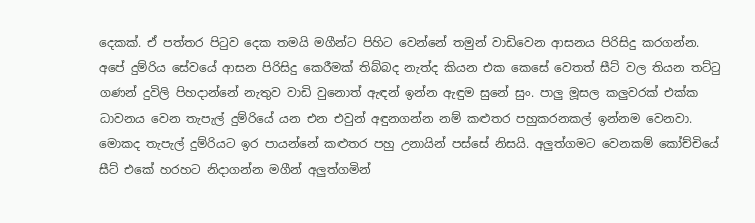දෙකක්. ඒ පත්තර පිටුව දෙක තමයි මගීන්ට පිහිට වෙන්නේ තමුන් වාඩිවෙන ආසනය පිරිසිදු කරගන්න. අපේ දුම්රිය සේවයේ ආසන පිරිසිදු කෙරීමක් තිබ්බද නැත්ද කියන එක කෙසේ වෙතත් සීට් වල තියන තට්ටු ගණන් දුවිලි පිහදාන්නේ නැතුව වාඩි වුනොත් ඇඳන් ඉන්න ඇඳුම සුනේ සුං. පාලු මූසල කලුවරක් එක්ක ධාවනය වෙන තැපැල් දුම්රියේ යන එන එවුන් අඳුනගන්න නම් කළුතර පහුකරනකල් ඉන්නම වෙනවා. මොකද තැපැල් දුම්රියට ඉර පායන්නේ කළුතර පහු උනායින් පස්සේ නිසයි. අලුත්ගමට වෙනකම් කෝච්චියේ සීට් එකේ හරහට නිදාගන්න මගීන් අලුත්ගමින්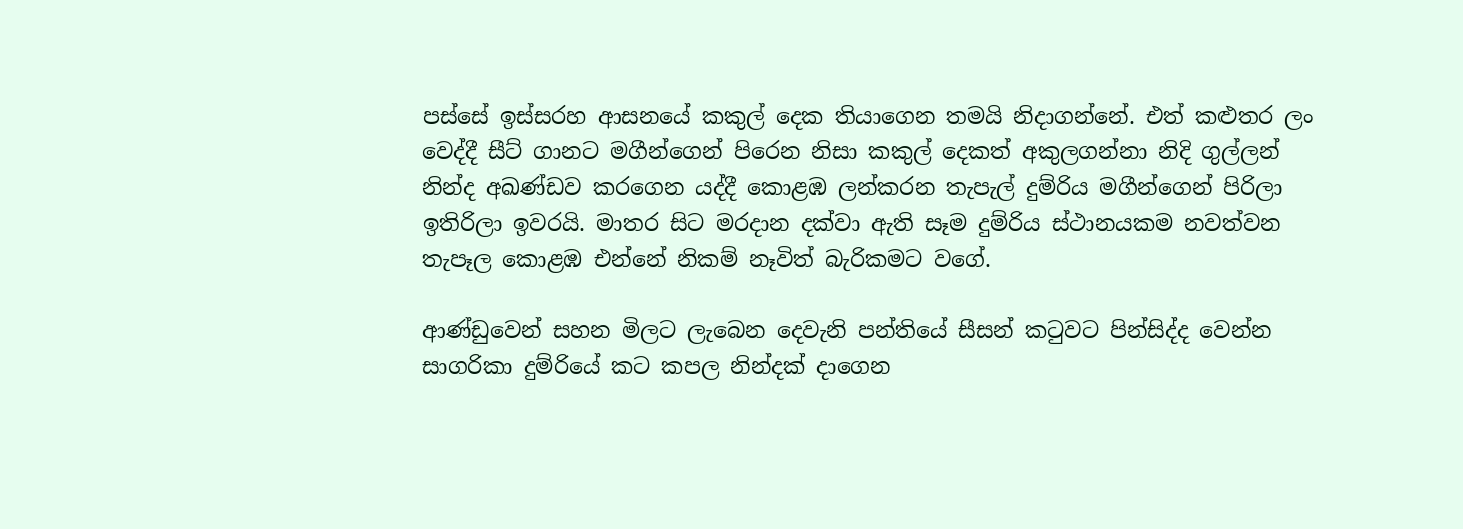පස්සේ ඉස්සරහ ආසනයේ කකුල් දෙක තියාගෙන තමයි නිදාගන්නේ. එත් කළුතර ලං වෙද්දී සීට් ගානට මගීන්ගෙන් පිරෙන නිසා කකුල් දෙකත් අකුලගන්නා නිදි ගුල්ලන් නින්ද අඛණ්ඩව කරගෙන යද්දී කොළඹ ලන්කරන තැපැල් දුම්රිය මගීන්ගෙන් පිරිලා ඉතිරිලා ඉවරයි. මාතර සිට මරදාන දක්වා ඇති සෑම දුම්රිය ස්ථානයකම නවත්වන තැපෑල කොළඹ එන්නේ නිකම් නෑවිත් බැරිකමට වගේ.

ආණ්ඩුවෙන් සහන මිලට ලැබෙන දෙවැනි පන්තියේ සීසන් කටුවට පින්සිද්ද වෙන්න සාගරිකා දුම්රියේ කට කපල නින්දක් දාගෙන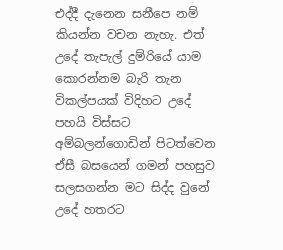එද්දී දැනෙන සනීපෙ නම් කියන්න වචන නැහැ. එත් උදේ තැපැල් දුම්රියේ යාම කොරන්නම බැරි තැන විකල්පයක් විදිහට උදේ පහයි විස්සට  අම්බලන්ගොඩින් පිටත්වෙන ඒසී බසයෙන් ගමන් පහසුව සලසගන්න මට සිද්ද වුනේ උදේ හතරට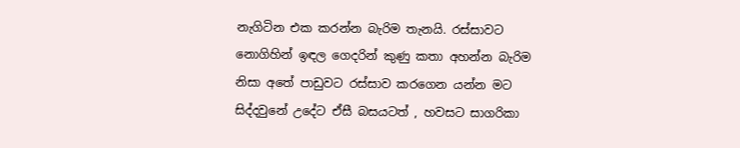නැගිටින එක කරන්න බැරිම තැනයි. රස්සාවට නොගිහින් ඉඳල ගෙදරින් කුණු කතා අහන්න බැරිම නිසා අතේ පාඩුවට රස්සාව කරගෙන යන්න මට සිද්දවුනේ උදේට ඒසී බසයටත් , හවසට සාගරිකා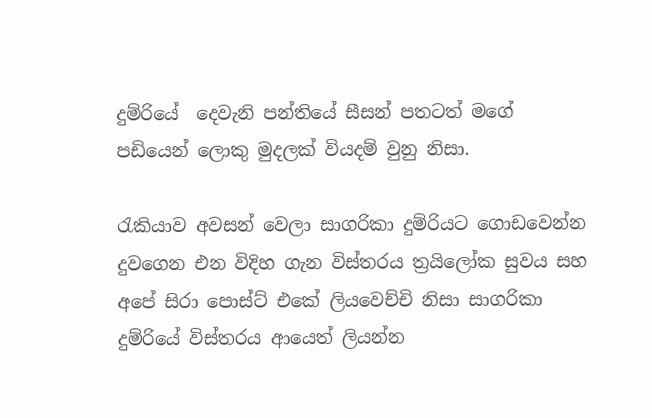දුම්රියේ  දෙවැනි පන්තියේ සීසන් පතටත් මගේ පඩියෙන් ලොකු මුදලක් වියදම් වුනු නිසා.

රැකියාව අවසන් වෙලා සාගරිකා දුම්රියට ගොඩවෙන්න දුවගෙන එන විදිහ ගැන විස්තරය ත්‍රයිලෝක සුවය සහ අපේ සිරා පොස්ට් එකේ ලියවෙච්චි නිසා සාගරිකා දුම්රියේ විස්තරය ආයෙත් ලියන්න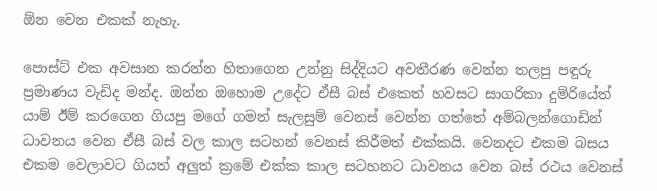ඕන වෙන එකක් නැහැ.

පොස්ට් එක අවසාන කරන්න හිතාගෙන උන්නු සිද්දියට අවතීරණ වෙන්න තලපු පඳුරු ප්‍රමාණය වැඩිද මන්ද. ඔන්න ඔහොම උදේට ඒසී බස් එකෙත් හවසට සාගරිකා දුම්රියේත් යාම් ඊම් කරගෙන ගියපු මගේ ගමන් සැලසුම් වෙනස් වෙන්න ගත්තේ අම්බලන්ගොඩින් ධාවනය වෙන ඒසී බස් වල කාල සටහන් වෙනස් කිරීමත් එක්කයි. වෙනදට එකම බසය එකම වෙලාවට ගියත් අලුත් ක්‍රමේ එක්ක කාල සටහනට ධාවනය වෙන බස් රථය වෙනස්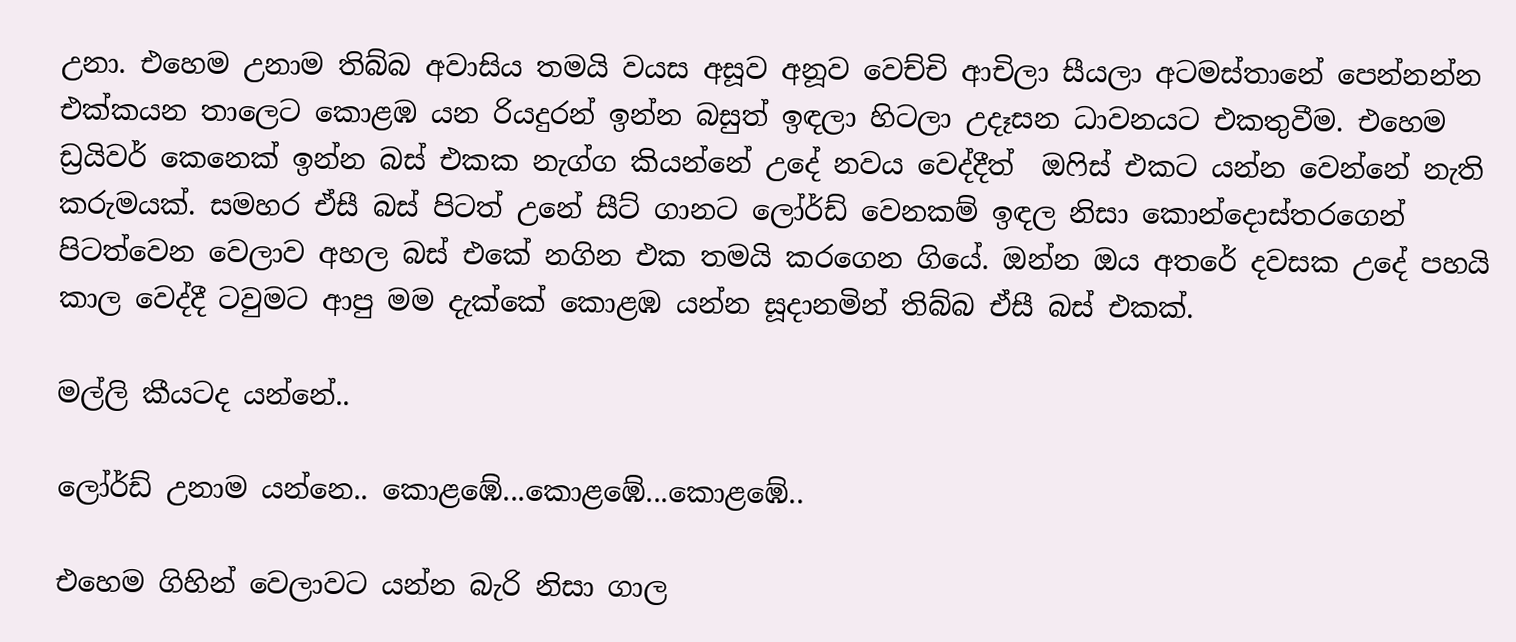උනා. එහෙම උනාම තිබ්බ අවාසිය තමයි වයස අසූව අනූව වෙච්චි ආචිලා සීයලා අටමස්තානේ පෙන්නන්න එක්කයන තාලෙට කොළඹ යන රියදුරන් ඉන්න බසුත් ඉඳලා හිටලා උදෑසන ධාවනයට එකතුවීම. එහෙම ඩ්‍රයිවර් කෙනෙක් ඉන්න බස් එකක නැග්ග කියන්නේ උදේ නවය වෙද්දීත්  ඔෆිස් එකට යන්න වෙන්නේ නැති කරුමයක්. සමහර ඒසී බස් පිටත් උනේ සීට් ගානට ලෝර්ඩ් වෙනකම් ඉඳල නිසා කොන්දොස්තරගෙන් පිටත්වෙන වෙලාව අහල බස් එකේ නගින එක තමයි කරගෙන ගියේ. ඔන්න ඔය අතරේ දවසක උදේ පහයි කාල වෙද්දී ටවුමට ආපු මම දැක්කේ කොළඹ යන්න සූදානමින් තිබ්බ ඒසී බස් එකක්.

මල්ලි කීයටද යන්නේ..

ලෝර්ඩ් උනාම යන්නෙ.. කොළඹේ...කොළඹේ...කොළඹේ..

එහෙම ගිහින් වෙලාවට යන්න බැරි නිසා ගාල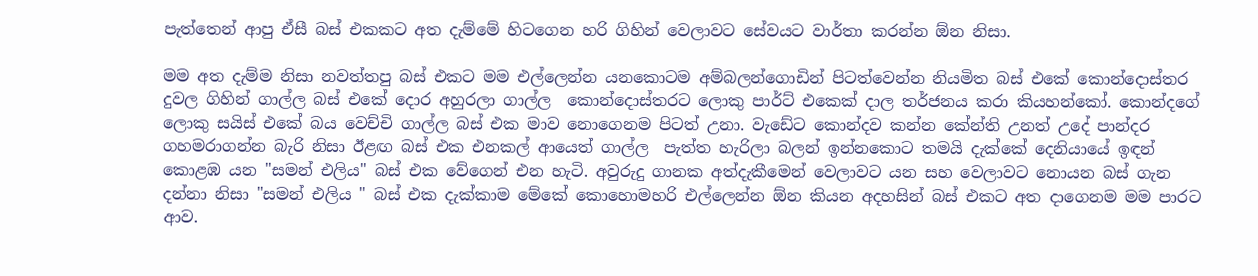පැත්තෙන් ආපු ඒසී බස් එකකට අත දැම්මේ හිටගෙන හරි ගිහින් වෙලාවට සේවයට වාර්තා කරන්න ඕන නිසා.

මම අත දැම්ම නිසා නවත්තපු බස් එකට මම එල්ලෙන්න යනකොටම අම්බලන්ගොඩින් පිටත්වෙන්න නියමිත බස් එකේ කොන්දොස්තර දුවල ගිහින් ගාල්ල බස් එකේ දොර අහුරලා ගාල්ල  කොන්දොස්තරට ලොකු පාර්ට් එකෙක් දාල තර්ජනය කරා කියහන්කෝ. කොන්දගේ ලොකු සයිස් එකේ බය වෙච්චි ගාල්ල බස් එක මාව නොගෙනම පිටත් උනා. වැඩේට කොන්දව කන්න කේන්ති උනත් උදේ පාන්දර ගහමරාගන්න බැරි නිසා ඊළඟ බස් එක එනකල් ආයෙත් ගාල්ල  පැත්ත හැරිලා බලන් ඉන්නකොට තමයි දැක්කේ දෙනියායේ ඉඳන් කොළඹ යන "සමන් එලිය" බස් එක වේගෙන් එන හැටි. අවුරුදු ගානක අත්දැකීමෙන් වෙලාවට යන සහ වෙලාවට නොයන බස් ගැන දන්නා නිසා "සමන් එලිය " බස් එක දැක්කාම මේකේ කොහොමහරි එල්ලෙන්න ඕන කියන අදහසින් බස් එකට අත දාගෙනම මම පාරට ආව.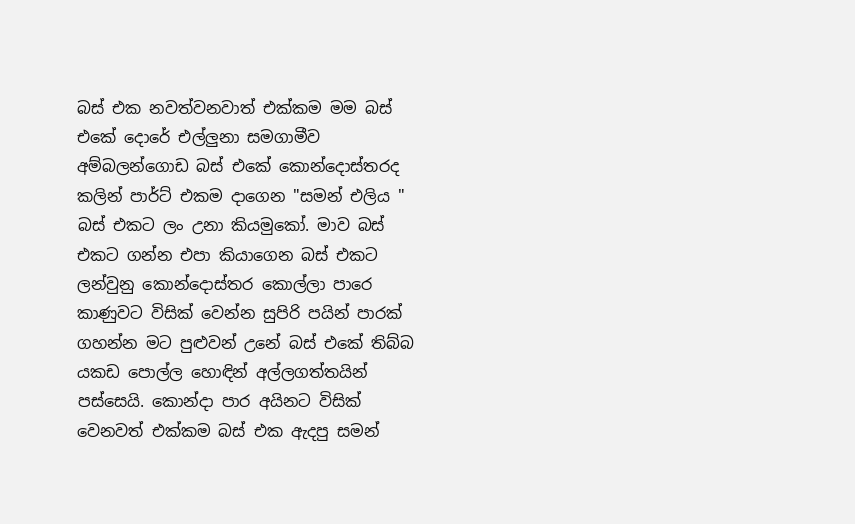බස් එක නවත්වනවාත් එක්කම මම බස් එකේ දොරේ එල්ලුනා සමගාමීව අම්බලන්ගොඩ බස් එකේ කොන්දොස්තරද කලින් පාර්ට් එකම දාගෙන "සමන් එලිය " බස් එකට ලං උනා කියමුකෝ. මාව බස් එකට ගන්න එපා කියාගෙන බස් එකට ලන්වුනු කොන්දොස්තර කොල්ලා පාරෙ කාණුවට විසික් වෙන්න සුපිරි පයින් පාරක් ගහන්න මට පුළුවන් උනේ බස් එකේ තිබ්බ යකඩ පොල්ල හොඳින් අල්ලගත්තයින් පස්සෙයි. කොන්දා පාර අයිනට විසික් වෙනවත් එක්කම බස් එක ඇදපු සමන්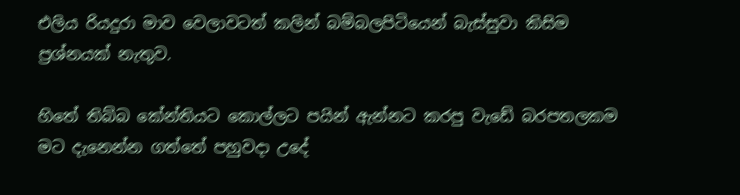එලිය රියදුරා මාව වෙලාවටත් කලින් බම්බලපිටියෙන් බැස්සුවා කිසිම ප්‍රශ්නයක් නැතුව.

හිතේ තිබ්බ කේන්තියට කොල්ලට පයින් ඇන්නට කරපු වැඩේ බරපතලකම මට දැනෙන්න ගත්තේ පහුවදා උදේ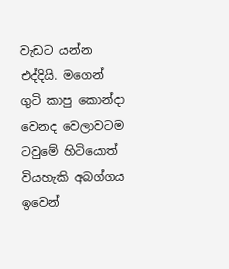වැඩට යන්න එද්දියි. මගෙන් ගුටි කාපු කොන්දා වෙනද වෙලාවටම ටවුමේ හිටියොත් වියහැකි අබග්ගය ඉවෙන්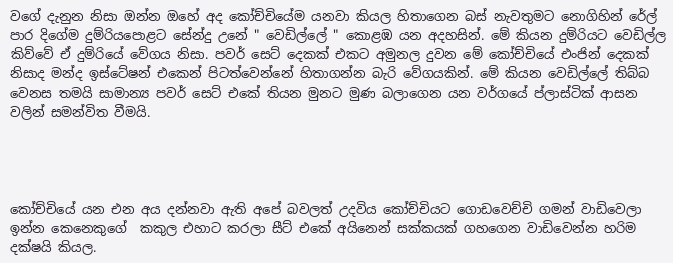වගේ දැනුන නිසා ඔන්න ඔහේ අද කෝච්චියේම යනවා කියල හිතාගෙන බස් නැවතුමට නොගිහින් රේල් පාර දිගේම දුම්රියපොළට සේන්දු උනේ " වෙඩිල්ලේ " කොළඹ යන අදහසින්. මේ කියන දුම්රියට වෙඩිල්ල කිව්වේ ඒ දුම්රියේ වේගය නිසා. පවර් සෙට් දෙකක් එකට අමුනල දුවන මේ කෝච්චියේ එංජින් දෙකක් නිසාද මන්ද ඉස්ටේෂන් එකෙන් පිටත්වෙන්නේ හිතාගන්න බැරි වේගයකින්. මේ කියන වෙඩිල්ලේ තිබ්බ වෙනස තමයි සාමාන්‍ය පවර් සෙට් එකේ තියන මුනට මුණ බලාගෙන යන වර්ගයේ ප්ලාස්ටික් ආසන වලින් සමන්විත වීමයි.




කෝච්චියේ යන එන අය දන්නවා ඇති අපේ බවලත් උදවිය කෝච්චියට ගොඩවෙච්චි ගමන් වාඩිවෙලා ඉන්න කෙනෙකුගේ  කකුල එහාට කරලා සීට් එකේ අයිනෙන් සක්කයක් ගහගෙන වාඩිවෙන්න හරිම දක්ෂයි කියල.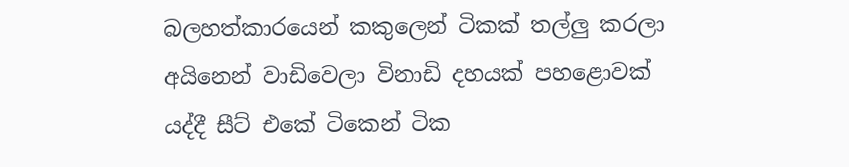බලහත්කාරයෙන් කකුලෙන් ටිකක් තල්ලු කරලා අයිනෙන් වාඩිවෙලා විනාඩි දහයක් පහළොවක් යද්දී සීට් එකේ ටිකෙන් ටික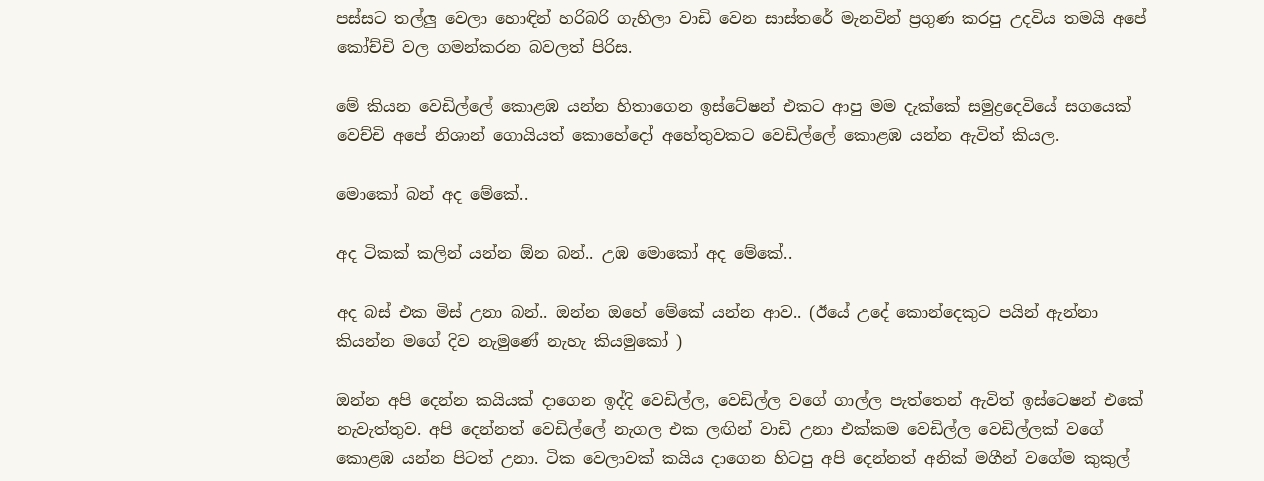පස්සට තල්ලු වෙලා හොඳින් හරිබරි ගැහිලා වාඩි වෙන සාස්තරේ මැනවින් ප්‍රගුණ කරපු උදවිය තමයි අපේ කෝච්චි වල ගමන්කරන බවලත් පිරිස.

මේ කියන වෙඩිල්ලේ කොළඹ යන්න හිතාගෙන ඉස්ටේෂන් එකට ආපු මම දැක්කේ සමුද්‍රදෙවියේ සගයෙක් වෙච්චි අපේ නිශාන් ගොයියත් කොහේදෝ අහේතුවකට වෙඩිල්ලේ කොළඹ යන්න ඇවිත් කියල.

මොකෝ බන් අද මේකේ..

අද ටිකක් කලින් යන්න ඕන බන්.. උඹ මොකෝ අද මේකේ..

අද බස් එක මිස් උනා බන්.. ඔන්න ඔහේ මේකේ යන්න ආව.. (ඊයේ උදේ කොන්දෙකුට පයින් ඇන්නා කියන්න මගේ දිව නැමුණේ නැහැ කියමුකෝ )

ඔන්න අපි දෙන්න කයියක් දාගෙන ඉද්දි වෙඩිල්ල, වෙඩිල්ල වගේ ගාල්ල පැත්තෙන් ඇවිත් ඉස්ටෙෂන් එකේ නැවැත්තුව. අපි දෙන්නත් වෙඩිල්ලේ නැගල එක ලඟින් වාඩි උනා එක්කම වෙඩිල්ල වෙඩිල්ලක් වගේ කොළඹ යන්න පිටත් උනා. ටික වෙලාවක් කයිය දාගෙන හිටපු අපි දෙන්නත් අනික් මගීන් වගේම කුකුල්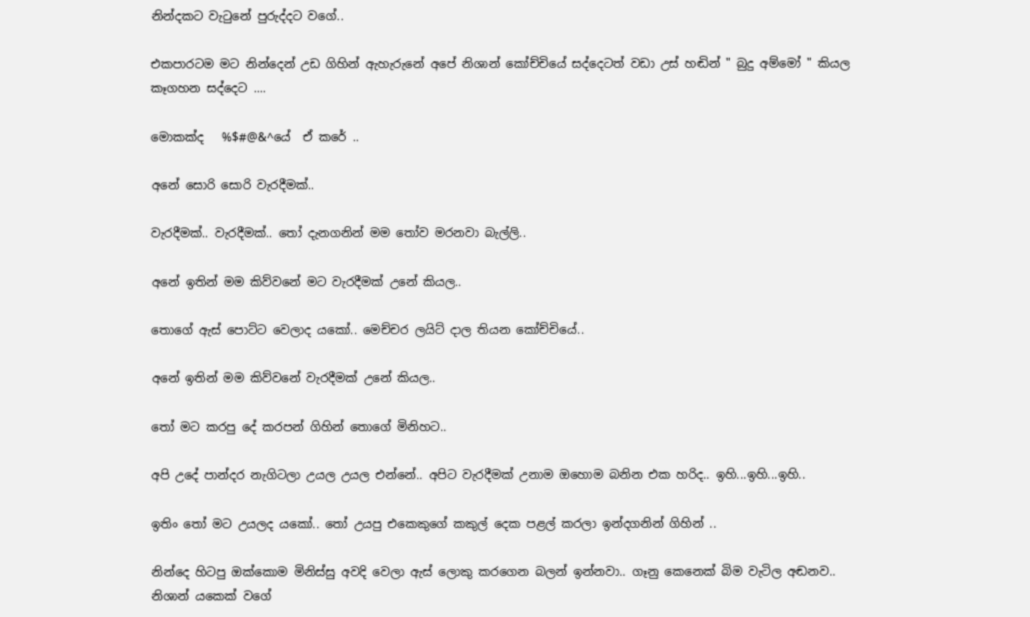නින්දකට වැටුනේ පුරුද්දට වගේ..

එකපාරටම මට නින්දෙන් උඩ ගිහින් ඇහැරුනේ අපේ නිශාන් කෝච්චියේ සද්දෙටත් වඩා උස් හඬින් " බුදු අම්මෝ " කියල කෑගහන සද්දෙට ....

මොකක්ද   %$#@&^යේ  ඒ කරේ ..

අනේ සොරි සොරි වැරදීමක්..

වැරදීමක්.. වැරදීමක්.. තෝ දැනගනින් මම තෝව මරනවා බැල්ලි..

අනේ ඉතින් මම කිව්වනේ මට වැරදීමක් උනේ කියල..

තොගේ ඇස් පොට්ට වෙලාද යකෝ.. මෙච්චර ලයිට් දාල තියන කෝච්චියේ..

අනේ ඉතින් මම කිව්වනේ වැරදීමක් උනේ කියල..

තෝ මට කරපු දේ කරපන් ගිහින් තොගේ මිනිහට..

අපි උදේ පාන්දර නැගිටලා උයල උයල එන්නේ.. අපිට වැරදීමක් උනාම ඔහොම බනින එක හරිද.. ඉහි...ඉහි...ඉහි..

ඉතිං තෝ මට උයලද යකෝ.. තෝ උයපු එකෙකුගේ කකුල් දෙක පළල් කරලා ඉන්දගනින් ගිහින් ..

නින්දෙ හිටපු ඔක්කොම මිනිස්සු අවදි වෙලා ඇස් ලොකු කරගෙන බලන් ඉන්නවා.. ගෑනු කෙනෙක් බිම වැටිල අඬනව.. නිශාන් යකෙක් වගේ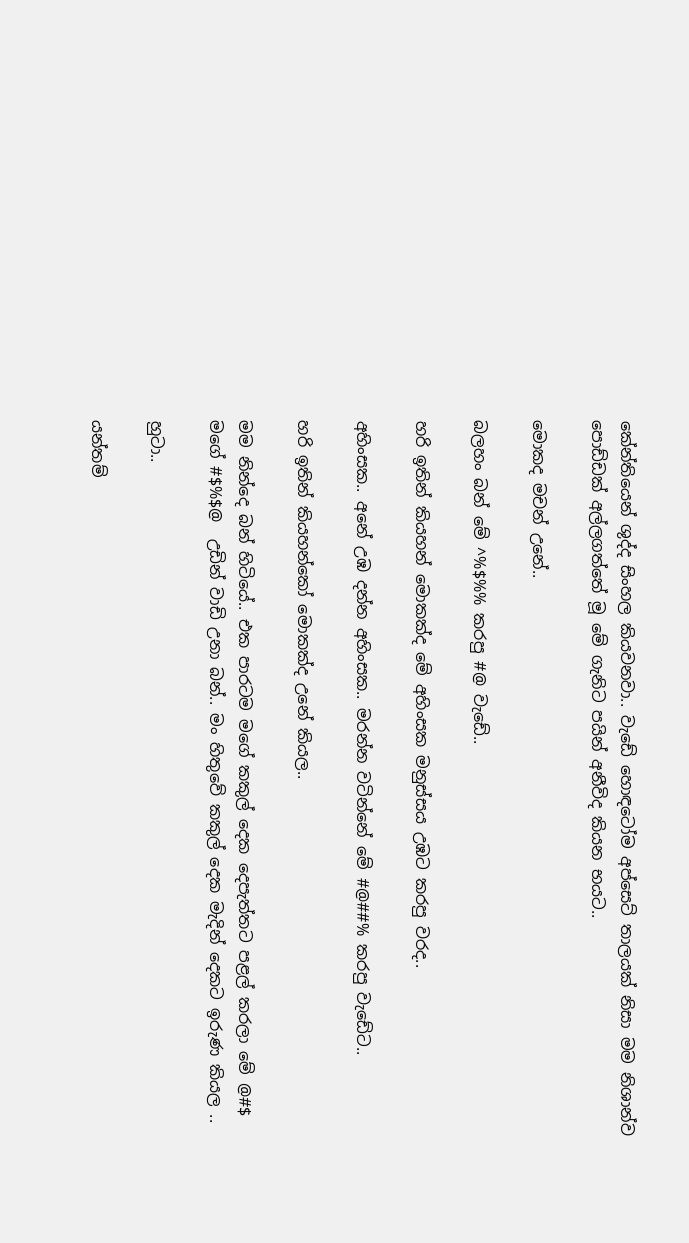කේන්තියෙන් ශුද්ද සිංහල කියවනවා.. වැඩේ හොඳටෝම අප්සෙට් තාලයක් නිසා මම නිශාන්ව පොඩ්ඩක් අල්ලගත්තේ මූ මේ ගැනිට පයින් අනීවිද කියන භයට..

මොකද මචන් උනේ..

බලහං බන් මේ ^%$%% කරපු #@ වැඩේ..

හරි ඉතින් කියහන් මොකක්ද මේ අහිංසක මනුස්සය උඹට කරපු වරද..

අහිංසක.. අනේ උඹ දන්න අහිංසක.. මරන්න වටින්නේ මේ #@##% කරපු වැඩේට..

හරි ඉතින් කියහන්කෝ මොකක්ද උනේ කියල..

මම නින්දෙ බන් හිටියේ.. එක පාරටම මගේ කකුල් දෙක දෙපැත්තට පළල් කරලා මේ @#$  මගේ #$%$@  උඩින් වාඩි උනා බන්.. මං හිතුවේ කකුල් දෙක මැදින් දෙකට ඉරුණ කියල ..

හුටා..

යන්තම්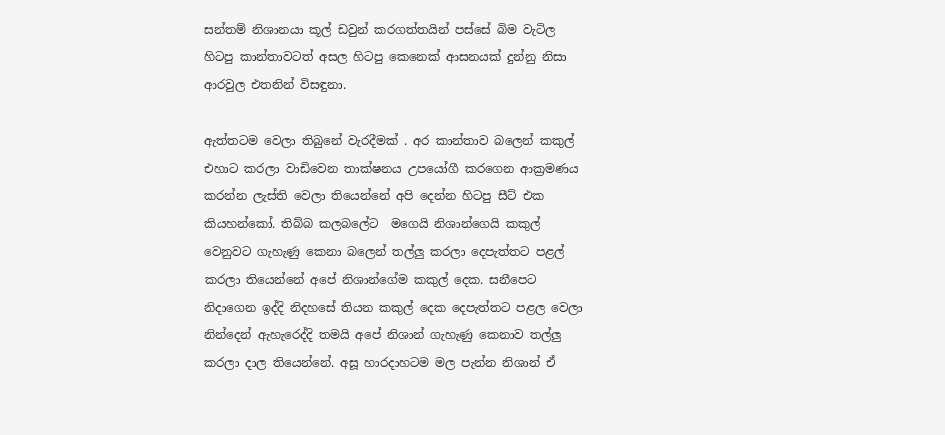සන්තම් නිශානයා කූල් ඩවුන් කරගත්තයින් පස්සේ බිම වැටිල හිටපු කාන්තාවටත් අසල හිටපු කෙනෙක් ආසනයක් දුන්නු නිසා ආරවුල එතනින් විසඳුනා.

ඇත්තටම වෙලා තිබුනේ වැරදීමක් . අර කාන්තාව බලෙන් කකුල් එහාට කරලා වාඩිවෙන තාක්ෂනය උපයෝගී කරගෙන ආක්‍රමණය කරන්න ලැස්ති වෙලා තියෙන්නේ අපි දෙන්න හිටපු සීට් එක කියහන්කෝ. තිබ්බ කලබලේට  මගෙයි නිශාන්ගෙයි කකුල් වෙනුවට ගැහැණු කෙනා බලෙන් තල්ලු කරලා දෙපැත්තට පළල් කරලා තියෙන්නේ අපේ නිශාන්ගේම කකුල් දෙක. සනීපෙට නිදාගෙන ඉද්දි නිදහසේ තියන කකුල් දෙක දෙපැත්තට පළල වෙලා නින්දෙන් ඇහැරෙද්දි තමයි අපේ නිශාන් ගැහැණු කෙනාව තල්ලු කරලා දාල තියෙන්නේ. අසූ හාරදාහටම මල පැන්න නිශාන් ඒ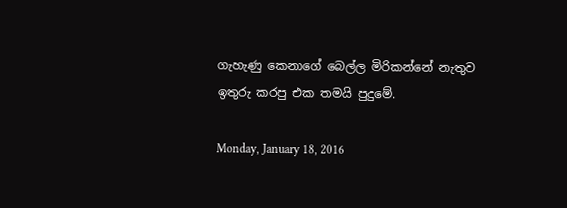ගැහැණු කෙනාගේ බෙල්ල මිරිකන්නේ නැතුව ඉතුරු කරපු එක තමයි පුදුමේ.

Monday, January 18, 2016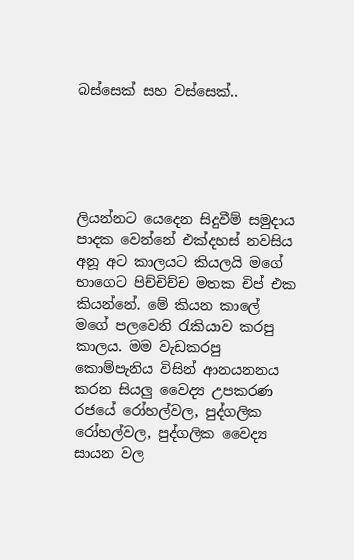බස්සෙක් සහ වස්සෙක්..





ලියන්නට යෙදෙන සිදුවීම් සමුදාය පාදක වෙන්නේ එක්දහස් නවසිය අනූ අට කාලයට කියලයි මගේ භාගෙට පිච්චිච්ච මතක චිප් එක කියන්නේ. මේ කියන කාලේ මගේ පලවෙනි රැකියාව කරපු කාලය. මම වැඩකරපු කොම්පැනිය විසින් ආනයනනය කරන සියලු වෛද්‍ය උපකරණ රජයේ රෝහල්වල, පුද්ගලික රෝහල්වල, පුද්ගලික වෛද්‍ය සායන වල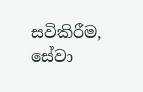සවිකිරීම, සේවා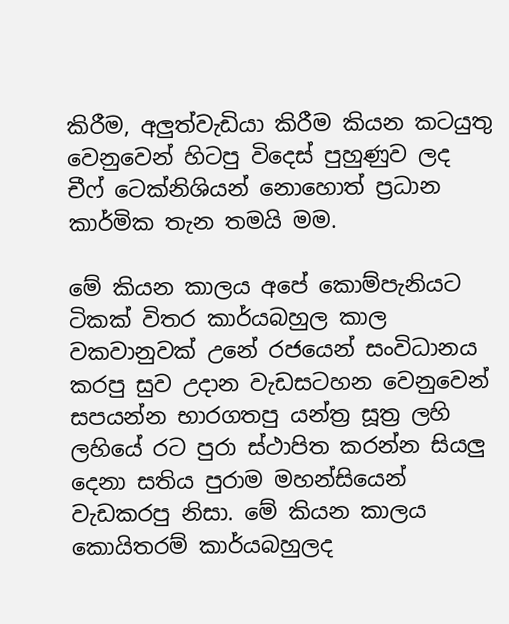කිරීම, අලුත්වැඩියා කිරීම කියන කටයුතු වෙනුවෙන් හිටපු විදෙස් පුහුණුව ලද චීෆ් ටෙක්නිශියන් නොහොත් ප්‍රධාන කාර්මික තැන තමයි මම.

මේ කියන කාලය අපේ කොම්පැනියට ටිකක් විතර කාර්යබහුල කාල වකවානුවක් උනේ රජයෙන් සංවිධානය කරපු සුව උදාන වැඩසටහන වෙනුවෙන් සපයන්න භාරගතපු යන්ත්‍ර සූත්‍ර ලහි ලහියේ රට පුරා ස්ථාපිත කරන්න සියලු දෙනා සතිය පුරාම මහන්සියෙන් වැඩකරපු නිසා. මේ කියන කාලය කොයිතරම් කාර්යබහුලද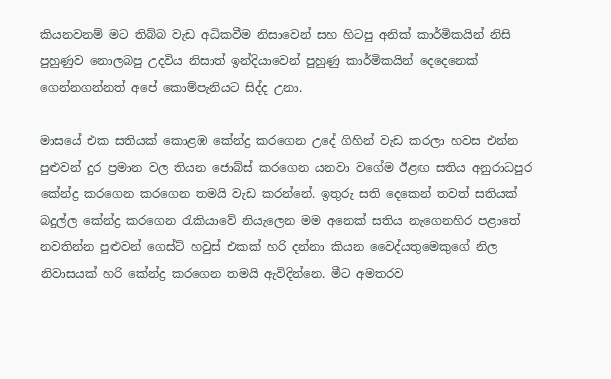කියනවනම් මට තිබ්බ වැඩ අධිකවීම නිසාවෙන් සහ හිටපු අනික් කාර්මිකයින් නිසි පුහුණුව නොලබපු උදවිය නිසාත් ඉන්දියාවෙන් පුහුණු කාර්මිකයින් දෙදෙනෙක් ගෙන්නගන්නත් අපේ කොම්පැනියට සිද්ද උනා.

මාසයේ එක සතියක් කොළඹ කේන්ද්‍ර කරගෙන උදේ ගිහින් වැඩ කරලා හවස එන්න පුළුවන් දුර ප්‍රමාන වල තියන ජොබ්ස් කරගෙන යනවා වගේම ඊළඟ සතිය අනුරාධපුර කේන්ද්‍ර කරගෙන කරගෙන තමයි වැඩ කරන්නේ. ඉතුරු සති දෙකෙන් තවත් සතියක් බදුල්ල කේන්ද්‍ර කරගෙන රැකියාවේ නියැලෙන මම අනෙක් සතිය නැගෙනහිර පළාතේ නවතින්න පුළුවන් ගෙස්ට් හවුස් එකක් හරි දන්නා කියන වෛද්යතුමෙකුගේ නිල නිවාසයක් හරි කේන්ද්‍ර කරගෙන තමයි ඇවිදින්නෙ. මීට අමතරව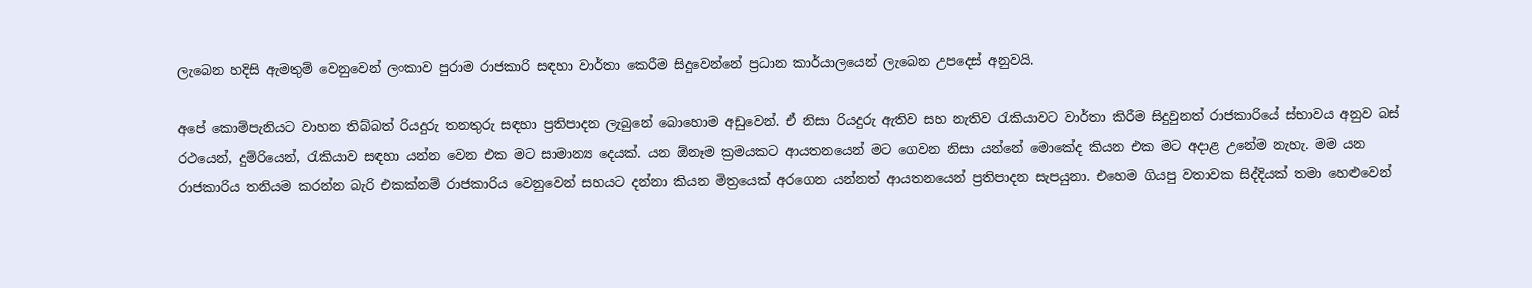ලැබෙන හදිසි ඇමතුම් වෙනුවෙන් ලංකාව පුරාම රාජකාරි සඳහා වාර්තා කෙරීම සිදුවෙන්නේ ප්‍රධාන කාර්යාලයෙන් ලැබෙන උපදෙස් අනුවයි.

අපේ කොම්පැනියට වාහන තිබ්බත් රියදුරු තනතුරු සඳහා ප්‍රතිපාදන ලැබුනේ බොහොම අඩුවෙන්. ඒ නිසා රියදුරු ඇතිව සහ නැතිව රැකියාවට වාර්තා කිරීම සිදුවුනත් රාජකාරියේ ස්භාවය අනුව බස් රථයෙන්, දුම්රියෙන්, රැකියාව සඳහා යන්න වෙන එක මට සාමාන්‍ය දෙයක්. යන ඕනෑම ක්‍රමයකට ආයතනයෙන් මට ගෙවන නිසා යන්නේ මොකේද කියන එක මට අදාළ උනේම නැහැ. මම යන රාජකාරිය තනියම කරන්න බැරි එකක්නම් රාජකාරිය වෙනුවෙන් සහයට දන්නා කියන මිත්‍රයෙක් අරගෙන යන්නත් ආයතනයෙන් ප්‍රතිපාදන සැපයුනා. එහෙම ගියපු වතාවක සිද්දියක් තමා හෙළුවෙන්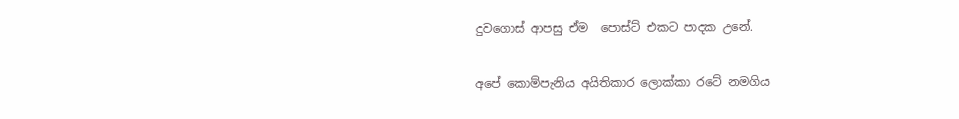දුවගොස් ආපසු ඒම  පොස්ට් එකට පාදක උනේ.

අපේ කොම්පැනිය අයිතිකාර ලොක්කා රටේ නමගිය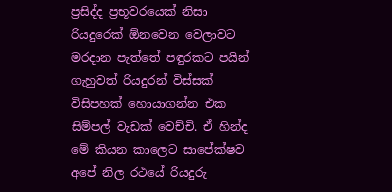ප්‍රසිද්ද ප්‍රභූවරයෙක් නිසා රියදුරෙක් ඕනවෙන වෙලාවට මරදාන පැත්තේ පඳුරකට පයින් ගැහුවත් රියදුරන් විස්සක් විසිපහක් හොයාගන්න එක සිම්පල් වැඩක් වෙච්චි. ඒ හින්ද මේ කියන කාලෙට සාපේක්ෂව අපේ නිල රථයේ රියදුරු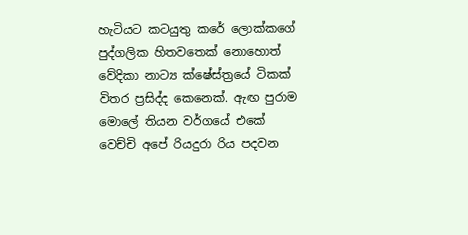හැටියට කටයුතු කරේ ලොක්කගේ පුද්ගලික හිතවතෙක් නොහොත් වේදිකා නාට්‍ය ක්ෂේස්ත්‍රයේ ටිකක් විතර ප්‍රසිද්ද කෙනෙක්. ඇඟ පුරාම මොලේ තියන වර්ගයේ එකේ වෙච්චි අපේ රියදුරා රිය පදවන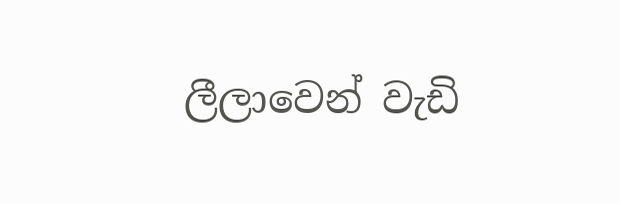ලීලාවෙන් වැඩි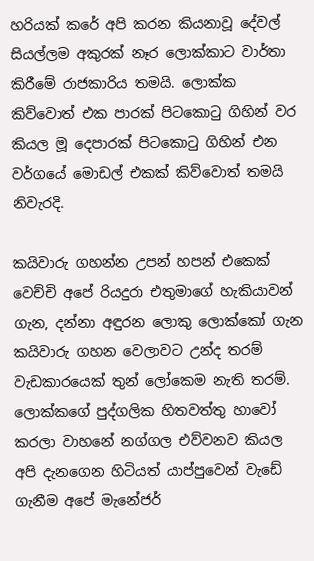හරියක් කරේ අපි කරන කියනාවූ දේවල් සියල්ලම අකුරක් නෑර ලොක්කාට වාර්තා කිරීමේ රාජකාරිය තමයි. ලොක්ක කිව්වොත් එක පාරක් පිටකොටු ගිහින් වර කියල මූ දෙපාරක් පිටකොටු ගිහින් එන වර්ගයේ මොඩල් එකක් කිව්වොත් තමයි නිවැරදි.

කයිවාරු ගහන්න උපන් හපන් එකෙක් වෙච්චි අපේ රියදුරා එතුමාගේ හැකියාවන් ගැන, දන්නා අඳුරන ලොකු ලොක්කෝ ගැන  කයිවාරු ගහන වෙලාවට උන්ද තරම් වැඩකාරයෙක් තුන් ලෝකෙම නැති තරම්. ලොක්කගේ පුද්ගලික හිතවත්තු හාවෝ කරලා වාහනේ නග්ගල එව්වනව කියල අපි දැනගෙන හිටියත් යාප්පුවෙන් වැඩේ ගැනීම අපේ මැනේජර්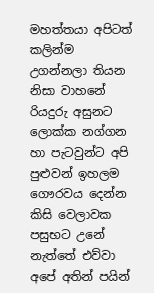මහත්තයා අපිටත් කලින්ම උගන්නලා තියන නිසා වාහනේ රියදුරු අසුනට ලොක්ක නග්ගන හා පැටවුන්ට අපි පුළුවන් ඉහලම ගෞරවය දෙන්න කිසි වෙලාවක පසුභට උනේ නැත්තේ එව්වා අපේ අතින් පයින්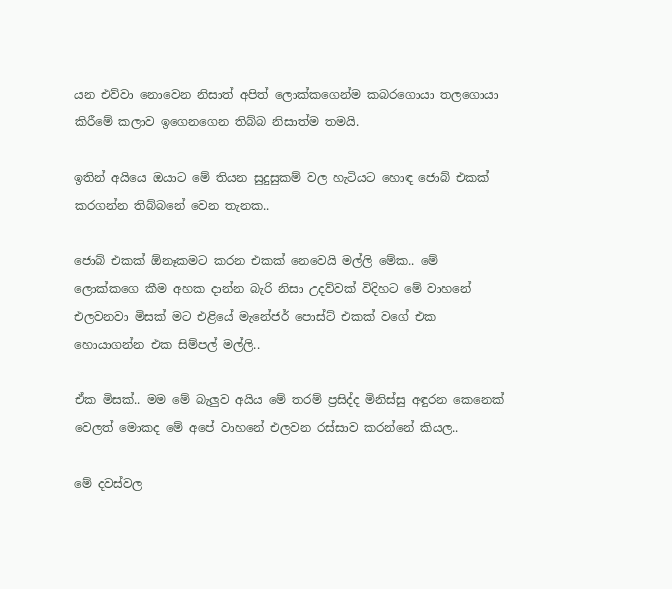යන එව්වා නොවෙන නිසාත් අපිත් ලොක්කගෙන්ම කබරගොයා තලගොයා කිරීමේ කලාව ඉගෙනගෙන තිබ්බ නිසාත්ම තමයි.

ඉතින් අයියෙ ඔයාට මේ තියන සුදුසුකම් වල හැටියට හොඳ ජොබ් එකක් කරගන්න තිබ්බනේ වෙන තැනක..

ජොබ් එකක් ඕනෑකමට කරන එකක් නෙවෙයි මල්ලි මේක.. මේ ලොක්කගෙ කීම අහක දාන්න බැරි නිසා උදව්වක් විදිහට මේ වාහනේ එලවනවා මිසක් මට එළියේ මැනේජර් පොස්ට් එකක් වගේ එක හොයාගන්න එක සිම්පල් මල්ලි..

ඒක මිසක්.. මම මේ බැලුව අයිය මේ තරම් ප්‍රසිද්ද මිනිස්සු අඳුරන කෙනෙක් වෙලත් මොකද මේ අපේ වාහනේ එලවන රස්සාව කරන්නේ කියල..

මේ දවස්වල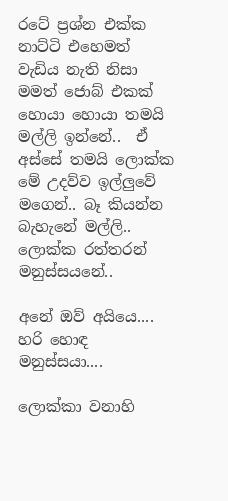රටේ ප්‍රශ්න එක්ක නාට්ටි එහෙමත් වැඩිය නැති නිසා මමත් ජොබ් එකක් හොයා හොයා තමයි මල්ලි ඉන්නේ..  ඒ අස්සේ තමයි ලොක්ක මේ උදව්ව ඉල්ලුවේ මගෙන්.. බෑ කියන්න බැහැනේ මල්ලි.. ලොක්ක රත්තරන් මනුස්සයනේ..

අනේ ඔව් අයියෙ.... හරි හොඳ මනුස්සයා....

ලොක්කා වනාහි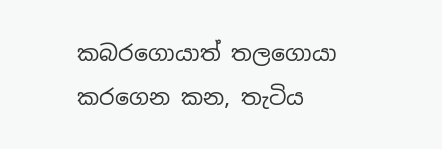කබරගොයාත් තලගොයා කරගෙන කන, තැටිය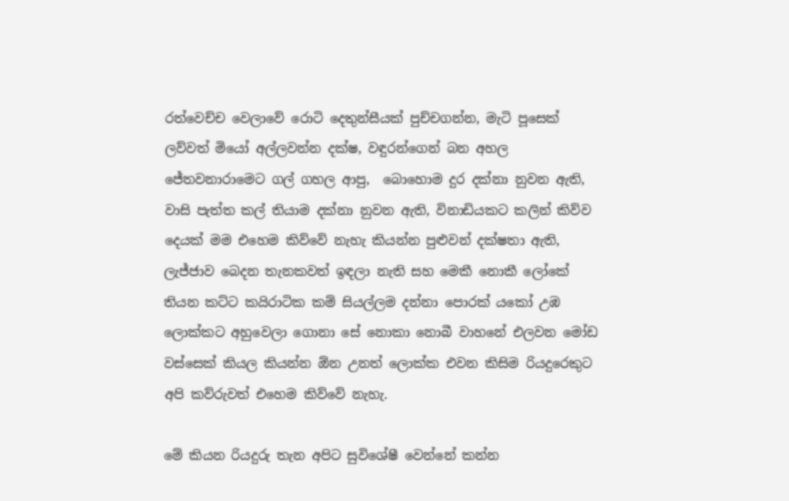රත්වෙච්ච වෙලාවේ රොටි දෙතුන්සීයක් පුච්චගන්න, මැටි පූසෙක් ලව්වත් මියෝ අල්ලවන්න දක්ෂ, වඳුරන්ගෙන් බන අහල ජේතවනාරාමෙට ගල් ගහල ආපු,  බොහොම දුර දක්නා නුවන ඇති, වාසි පැත්ත කල් තියාම දක්නා නුවන ඇති, විනාඩියකට කලින් කිව්ව දෙයක් මම එහෙම කිව්වේ නැහැ කියන්න පුළුවන් දක්ෂතා ඇති, ලැජ්ජාව බෙදන තැනකවත් ඉඳලා නැති සහ මෙකී නොකී ලෝකේ තියන කට්ට කයිරාටික කම් සියල්ලම දන්නා පොරක් යකෝ උඹ ලොක්කට අහුවෙලා ගොනා සේ නොකා නොබී වාහනේ එලවන මෝඩ වස්සෙක් කියල කියන්න ඕන උනත් ලොක්ක එවන කිසිම රියදුරෙකුට අපි කව්රුවත් එහෙම කිව්වේ නැහැ.

මේ කියන රියදුරු තැන අපිට සුවිශේෂී වෙන්නේ කන්න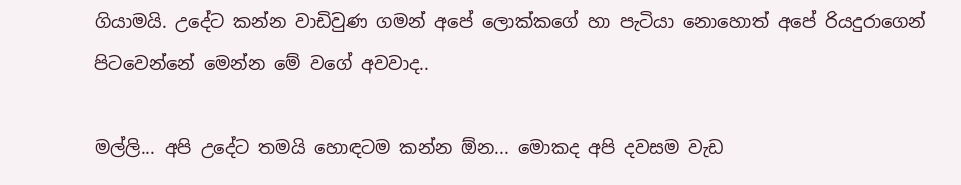ගියාමයි. උදේට කන්න වාඩිවුණ ගමන් අපේ ලොක්කගේ හා පැටියා නොහොත් අපේ රියදුරාගෙන් පිටවෙන්නේ මෙන්න මේ වගේ අවවාද..

මල්ලි... අපි උදේට තමයි හොඳටම කන්න ඕන... මොකද අපි දවසම වැඩ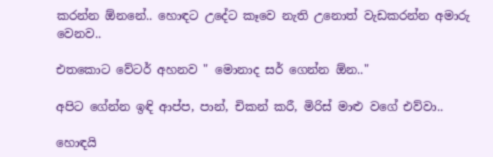කරන්න ඕනනේ.. හොඳට උදේට කෑවෙ නැති උනොත් වැඩකරන්න අමාරු වෙනව..

එතකොට වේටර් අහනව " මොනාද සර් ගෙන්න ඕන.."

අපිට ගේන්න ඉඳි ආප්ප, පාන්, චිකන් කරී, මිරිස් මාළු වගේ එව්වා..

හොඳයි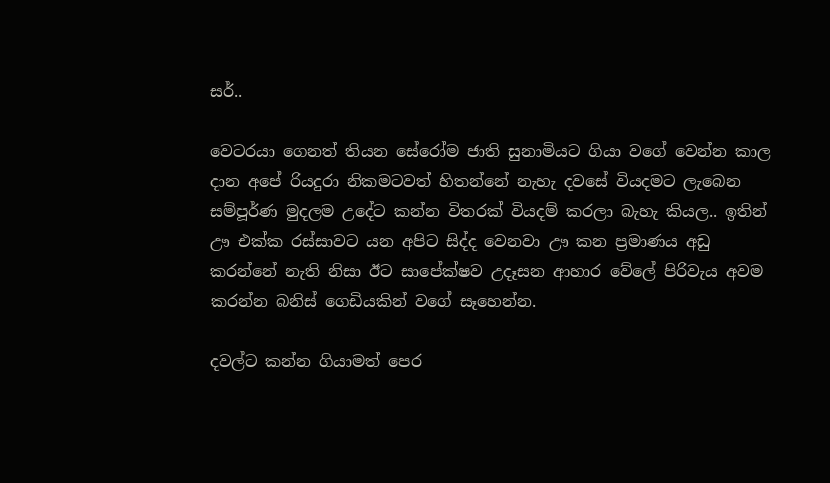සර්..

වෙටරයා ගෙනත් තියන සේරෝම ජාති සුනාමියට ගියා වගේ වෙන්න කාල දාන අපේ රියදුරා නිකමටවත් හිතන්නේ නැහැ දවසේ වියදමට ලැබෙන සම්පූර්ණ මුදලම උදේට කන්න විතරක් වියදම් කරලා බැහැ කියල.. ඉතින් ඌ එක්ක රස්සාවට යන අපිට සිද්ද වෙනවා ඌ කන ප්‍රමාණය අඩු කරන්නේ නැති නිසා ඊට සාපේක්ෂව උදෑසන ආහාර වේලේ පිරිවැය අවම කරන්න බනිස් ගෙඩියකින් වගේ සෑහෙන්න.

දවල්ට කන්න ගියාමත් පෙර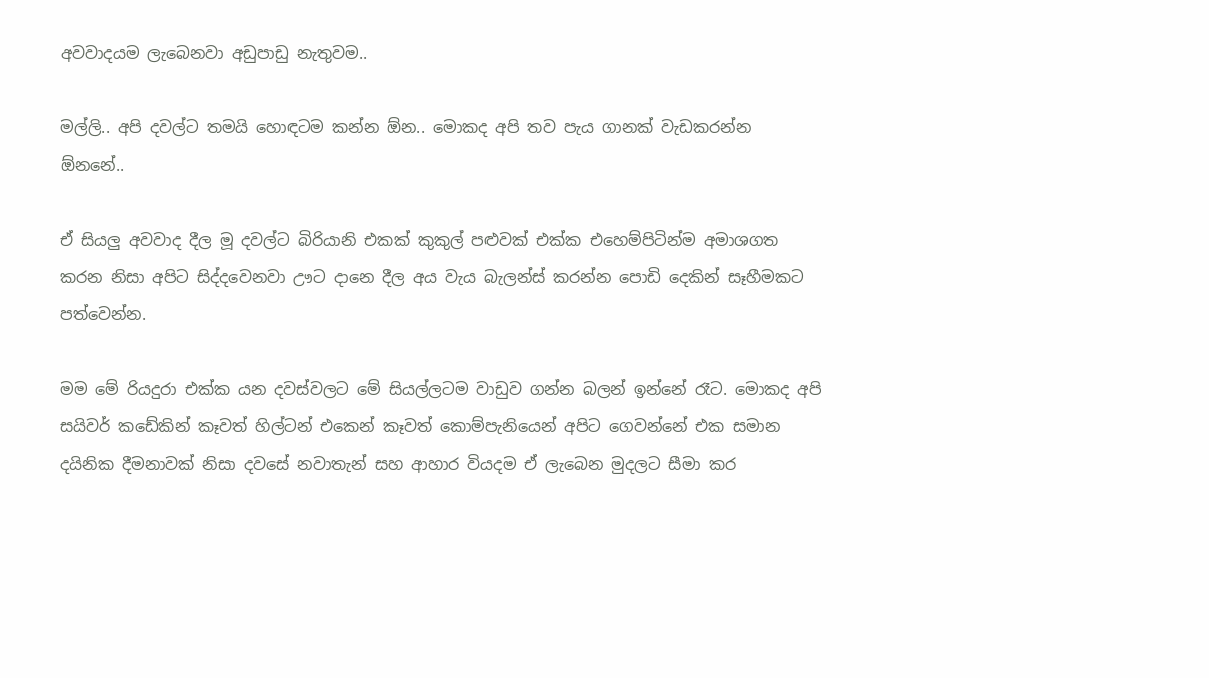අවවාදයම ලැබෙනවා අඩුපාඩු නැතුවම..

මල්ලි.. අපි දවල්ට තමයි හොඳටම කන්න ඕන.. මොකද අපි තව පැය ගානක් වැඩකරන්න ඕනනේ..

ඒ සියලු අවවාද දීල මූ දවල්ට බිරියානි එකක් කුකුල් පළුවක් එක්ක එහෙම්පිටින්ම අමාශගත කරන නිසා අපිට සිද්දවෙනවා ඌට දානෙ දීල අය වැය බැලන්ස් කරන්න පොඩි දෙකින් සෑහීමකට පත්වෙන්න.

මම මේ රියදුරා එක්ක යන දවස්වලට මේ සියල්ලටම වාඩුව ගන්න බලන් ඉන්නේ රෑට. මොකද අපි සයිවර් කඩේකින් කෑවත් හිල්ටන් එකෙන් කෑවත් කොම්පැනියෙන් අපිට ගෙවන්නේ එක සමාන දයිනික දීමනාවක් නිසා දවසේ නවාතැන් සහ ආහාර වියදම ඒ ලැබෙන මුදලට සීමා කර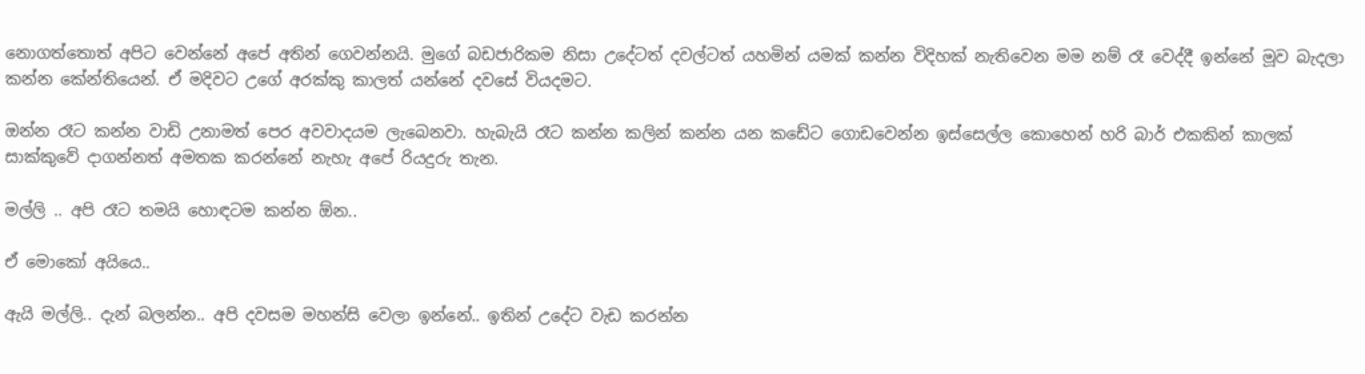නොගත්තොත් අපිට වෙන්නේ අපේ අතින් ගෙවන්නයි. මුගේ බඩජාරිකම නිසා උදේටත් දවල්ටත් යහමින් යමක් කන්න විදිහක් නැතිවෙන මම නම් රෑ වෙද්දී ඉන්නේ මූව බැදලා කන්න කේන්තියෙන්. ඒ මදිවට උගේ අරක්කු කාලත් යන්නේ දවසේ වියදමට.

ඔන්න රෑට කන්න වාඩි උනාමත් පෙර අවවාදයම ලැබෙනවා. හැබැයි රෑට කන්න කලින් කන්න යන කඩේට ගොඩවෙන්න ඉස්සෙල්ල කොහෙන් හරි බාර් එකකින් කාලක් සාක්කුවේ දාගන්නත් අමතක කරන්නේ නැහැ අපේ රියදුරු තැන.

මල්ලි .. අපි රෑට තමයි හොඳටම කන්න ඕන..

ඒ මොකෝ අයියෙ..

ඇයි මල්ලි.. දැන් බලන්න.. අපි දවසම මහන්සි වෙලා ඉන්නේ.. ඉතින් උදේට වැඩ කරන්න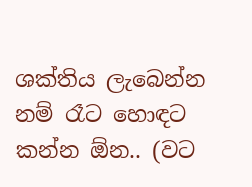ශක්තිය ලැබෙන්න නම් රෑට හොඳට කන්න ඕන.. (වට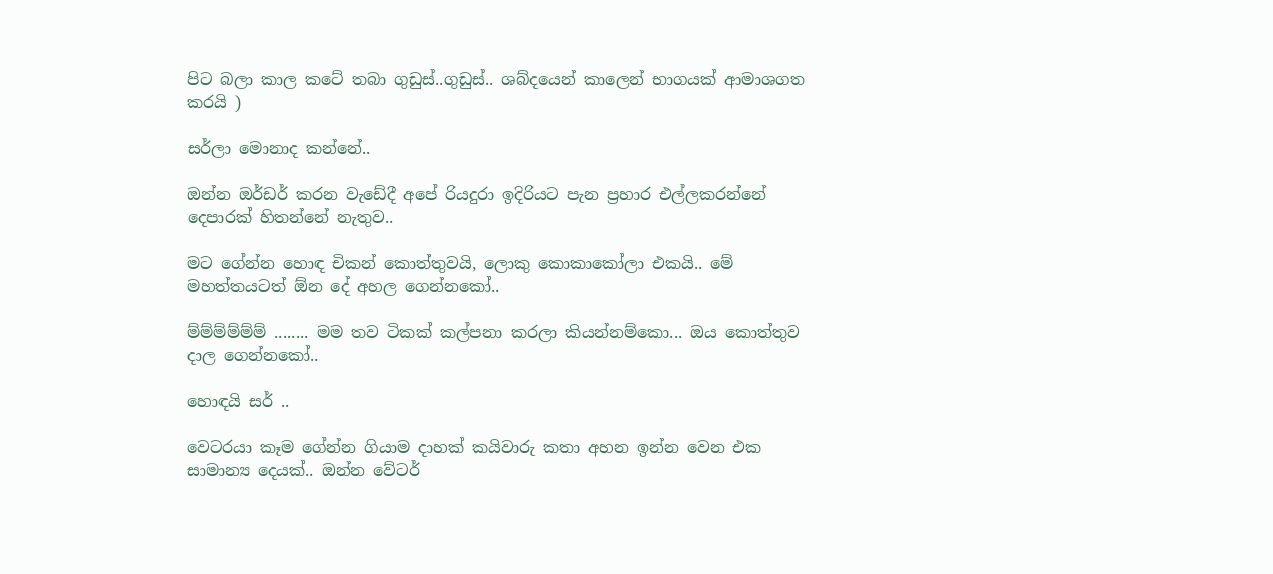පිට බලා කාල කටේ තබා ගුඩුස්..ගුඩුස්.. ශබ්දයෙන් කාලෙන් භාගයක් ආමාශගත කරයි )

සර්ලා මොනාද කන්නේ..

ඔන්න ඔර්ඩර් කරන වැඩේදී අපේ රියදුරා ඉදිරියට පැන ප්‍රහාර එල්ලකරන්නේ දෙපාරක් හිතන්නේ නැතුව..

මට ගේන්න හොඳ චිකන් කොත්තුවයි, ලොකු කොකාකෝලා එකයි.. මේ මහත්තයටත් ඕන දේ අහල ගෙන්නකෝ..

ම්ම්ම්ම්ම්ම් ........ මම තව ටිකක් කල්පනා කරලා කියන්නම්කො... ඔය කොත්තුව දාල ගෙන්නකෝ..

හොඳයි සර් ..

වෙටරයා කෑම ගේන්න ගියාම දාහක් කයිවාරු කතා අහන ඉන්න වෙන එක සාමාන්‍ය දෙයක්.. ඔන්න වේටර්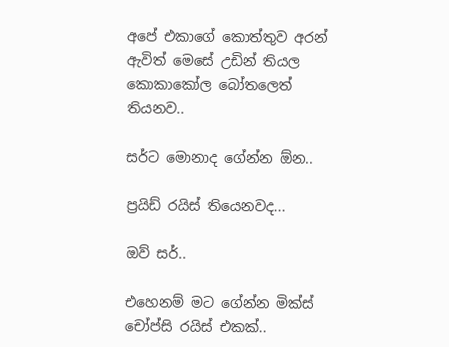අපේ එකාගේ කොත්තුව අරන් ඇවිත් මෙසේ උඩින් තියල කොකාකෝල බෝතලෙත් තියනව..

සර්ට මොනාද ගේන්න ඕන..

ප්‍රයිඩ් රයිස් තියෙනවද...

ඔව් සර්..

එහෙනම් මට ගේන්න මික්ස් චෝප්සි රයිස් එකක්..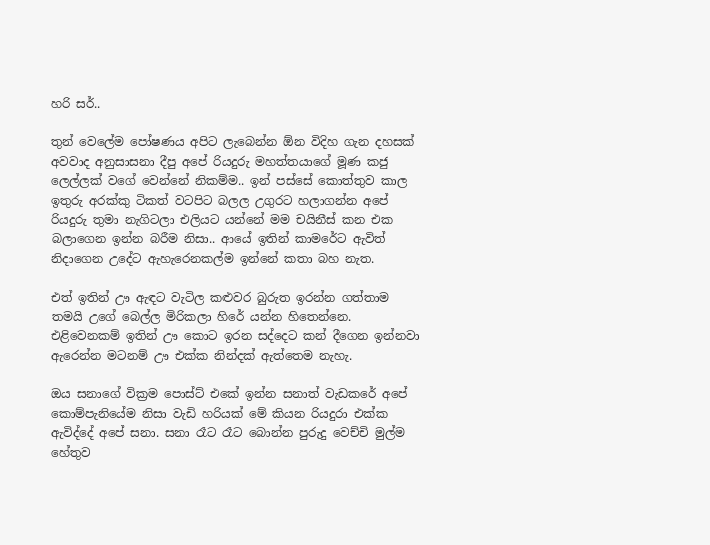හරි සර්..

තුන් වෙලේම පෝෂණය අපිට ලැබෙන්න ඕන විදිහ ගැන දහසක් අවවාද අනුසාසනා දීපු අපේ රියදුරු මහත්තයාගේ මූණ කජු ලෙල්ලක් වගේ වෙන්නේ නිකම්ම.. ඉන් පස්සේ කොත්තුව කාල ඉතුරු අරක්කු ටිකත් වටපිට බලල උගුරට හලාගන්න අපේ රියදුරු තුමා නැගිටලා එලියට යන්නේ මම චයිනීස් කන එක බලාගෙන ඉන්න බරීම නිසා.. ආයේ ඉතින් කාමරේට ඇවිත් නිදාගෙන උදේට ඇහැරෙනකල්ම ඉන්නේ කතා බහ නැත.

එත් ඉතින් ඌ ඇඳට වැටිල කළුවර බුරුත ඉරන්න ගත්තාම තමයි උගේ බෙල්ල මිරිකලා හිරේ යන්න හිතෙන්නෙ. එළිවෙනකම් ඉතින් ඌ කොට ඉරන සද්දෙට කන් දීගෙන ඉන්නවා ඇරෙන්න මටනම් ඌ එක්ක නින්දක් ඇත්තෙම නැහැ.

ඔය සනාගේ වික්‍රම පොස්ට් එකේ ඉන්න සනාත් වැඩකරේ අපේ කොම්පැනියේම නිසා වැඩි හරියක් මේ කියන රියදුරා එක්ක ඇවිද්දේ අපේ සනා. සනා රෑට රෑට බොන්න පුරුදු වෙච්චි මුල්ම හේතුව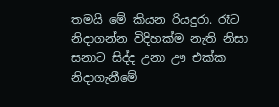තමයි මේ කියන රියදුරා. රෑට නිදාගන්න විදිහක්ම නැති නිසා සනාට සිද්ද උනා ඌ එක්ක නිදාගැනීමේ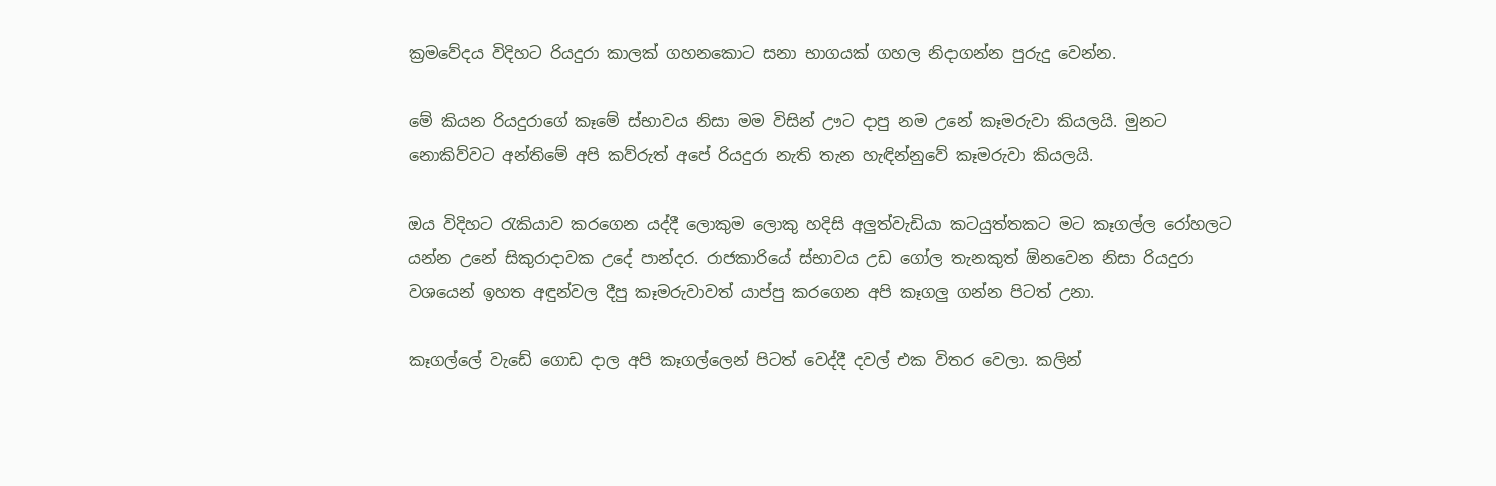ක්‍රමවේදය විදිහට රියදුරා කාලක් ගහනකොට සනා භාගයක් ගහල නිදාගන්න පුරුදු වෙන්න.

මේ කියන රියදුරාගේ කෑමේ ස්භාවය නිසා මම විසින් ඌට දාපු නම උනේ කෑමරුවා කියලයි. මුනට නොකිව්වට අන්තිමේ අපි කව්රුත් අපේ රියදුරා නැති තැන හැඳින්නුවේ කෑමරුවා කියලයි.

ඔය විදිහට රැකියාව කරගෙන යද්දී ලොකුම ලොකු හදිසි අලුත්වැඩියා කටයුත්තකට මට කෑගල්ල රෝහලට යන්න උනේ සිකුරාදාවක උදේ පාන්දර. රාජකාරියේ ස්භාවය උඩ ගෝල තැනකුත් ඕනවෙන නිසා රියදුරා වශයෙන් ඉහත අඳුන්වල දීපු කෑමරුවාවත් යාප්පු කරගෙන අපි කෑගලු ගන්න පිටත් උනා.

කෑගල්ලේ වැඩේ ගොඩ දාල අපි කෑගල්ලෙන් පිටත් වෙද්දී දවල් එක විතර වෙලා. කලින්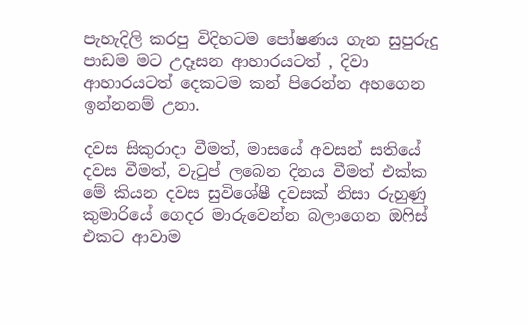පැහැදිලි කරපු විදිහටම පෝෂණය ගැන සුපුරුදු පාඩම මට උදෑසන ආහාරයටත් , දිවා ආහාරයටත් දෙකටම කන් පිරෙන්න අහගෙන ඉන්නනම් උනා.

දවස සිකුරාදා වීමත්, මාසයේ අවසන් සතියේ දවස වීමත්, වැටුප් ලබෙන දිනය වීමත් එක්ක මේ කියන දවස සුවිශේෂී දවසක් නිසා රුහුණු කුමාරියේ ගෙදර මාරුවෙන්න බලාගෙන ඔෆිස් එකට ආවාම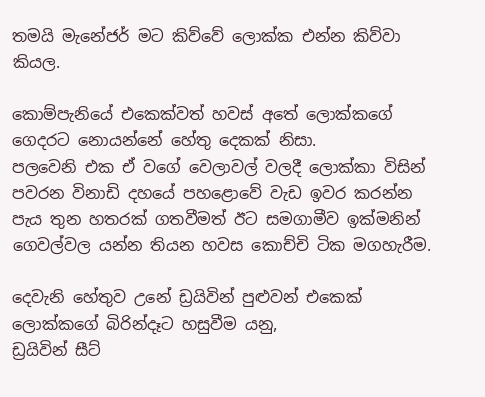තමයි මැනේජර් මට කිව්වේ ලොක්ක එන්න කිව්වා කියල.

කොම්පැනියේ එකෙක්වත් හවස් අතේ ලොක්කගේ ගෙදරට නොයන්නේ හේතු දෙකක් නිසා.
පලවෙනි එක ඒ වගේ වෙලාවල් වලදී ලොක්කා විසින් පවරන විනාඩි දහයේ පහළොවේ වැඩ ඉවර කරන්න පැය තුන හතරක් ගතවීමත් ඊට සමගාමීව ඉක්මනින් ගෙවල්වල යන්න තියන හවස කොච්චි ටික මගහැරීම.

දෙවැනි හේතුව උනේ ඩ්‍රයිවින් පුළුවන් එකෙක් ලොක්කගේ බිරින්දෑට හසුවීම යනු,
ඩ්‍රයිවින් සීට්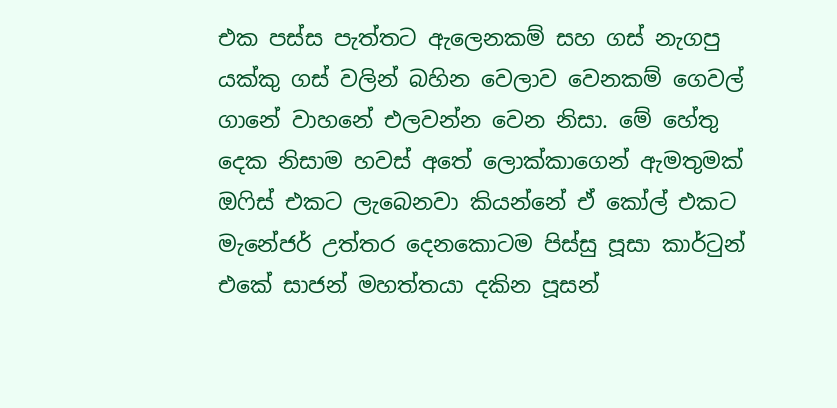එක පස්ස පැත්තට ඇලෙනකම් සහ ගස් නැගපු යක්කු ගස් වලින් බහින වෙලාව වෙනකම් ගෙවල් ගානේ වාහනේ එලවන්න වෙන නිසා. මේ හේතු දෙක නිසාම හවස් අතේ ලොක්කාගෙන් ඇමතුමක් ඔෆිස් එකට ලැබෙනවා කියන්නේ ඒ කෝල් එකට මැනේජර් උත්තර දෙනකොටම පිස්සු පූසා කාර්ටුන් එකේ සාජන් මහත්තයා දකින පූසන්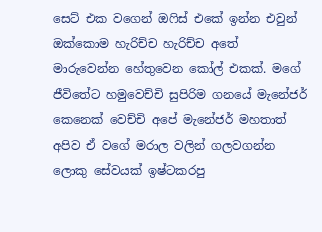සෙට් එක වගෙන් ඔෆිස් එකේ ඉන්න එවුන් ඔක්කොම හැරිච්ච හැරිච්ච අතේ මාරුවෙන්න හේතුවෙන කෝල් එකක්. මගේ ජීවිතේට හමුවෙච්චි සුපිරිම ගනයේ මැනේජර් කෙනෙක් වෙච්චි අපේ මැනේජර් මහතාත් අපිව ඒ වගේ මරාල වලින් ගලවගන්න ලොකු සේවයක් ඉෂ්ටකරපු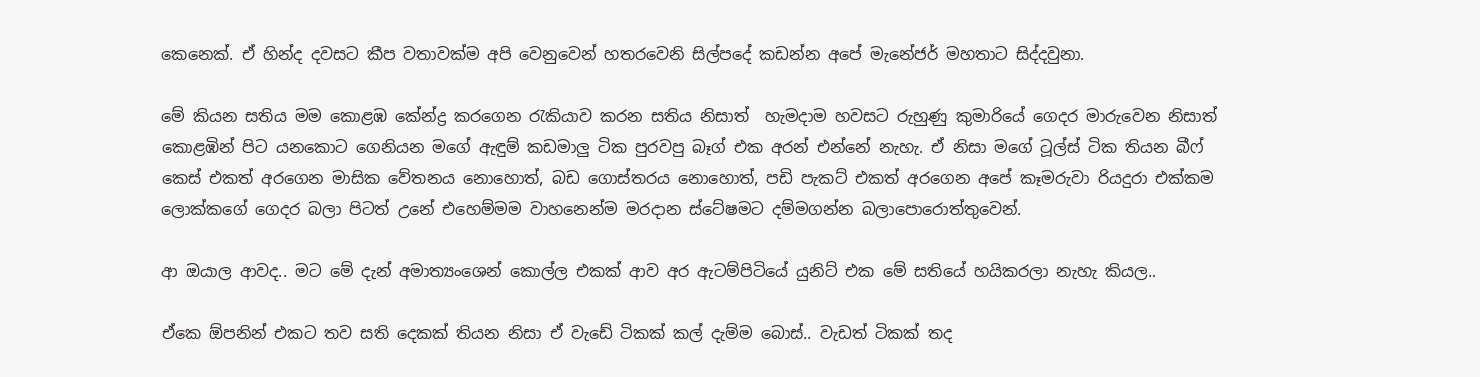කෙනෙක්. ඒ හින්ද දවසට කීප වතාවක්ම අපි වෙනුවෙන් හතරවෙනි සිල්පදේ කඩන්න අපේ මැනේජර් මහතාට සිද්දවුනා.

මේ කියන සතිය මම කොළඹ කේන්ද්‍ර කරගෙන රැකියාව කරන සතිය නිසාත්  හැමදාම හවසට රුහුණු කුමාරියේ ගෙදර මාරුවෙන නිසාත් කොළඹින් පිට යනකොට ගෙනියන මගේ ඇඳුම් කඩමාලු ටික පුරවපු බෑග් එක අරන් එන්නේ නැහැ. ඒ නිසා මගේ ටූල්ස් ටික තියන බීෆ් කෙස් එකත් අරගෙන මාසික වේතනය නොහොත්, බඩ ගොස්තරය නොහොත්, පඩි පැකට් එකත් අරගෙන අපේ කෑමරුවා රියදුරා එක්කම ලොක්කගේ ගෙදර බලා පිටත් උනේ එහෙම්මම වාහනෙන්ම මරදාන ස්ටේෂමට දම්මගන්න බලාපොරොත්තුවෙන්.

ආ ඔයාල ආවද.. මට මේ දැන් අමාත්‍යංශෙන් කොල්ල එකක් ආව අර ඇටම්පිටියේ යුනිට් එක මේ සතියේ හයිකරලා නැහැ කියල..

ඒකෙ ඕපනින් එකට තව සති දෙකක් තියන නිසා ඒ වැඩේ ටිකක් කල් දැම්ම බොස්.. වැඩත් ටිකක් තද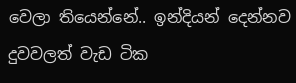වෙලා තියෙන්නේ.. ඉන්දියන් දෙන්නව දුවවලත් වැඩ ටික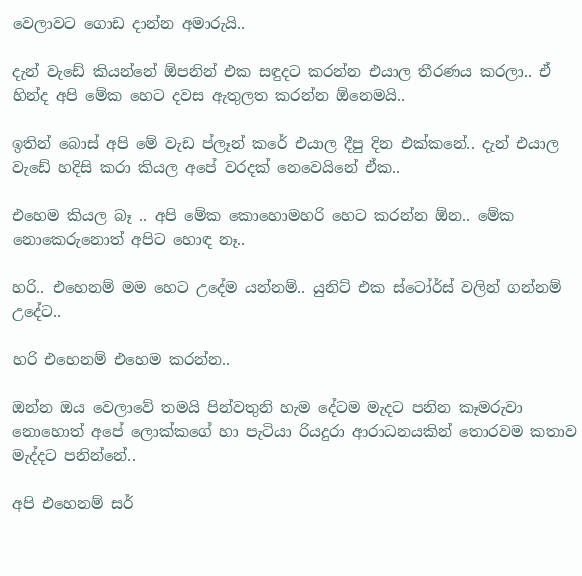වෙලාවට ගොඩ දාන්න අමාරුයි..

දැන් වැඩේ කියන්නේ ඕපනින් එක සඳුදට කරන්න එයාල තීරණය කරලා.. ඒ හින්ද අපි මේක හෙට දවස ඇතුලත කරන්න ඕනෙමයි..

ඉතින් බොස් අපි මේ වැඩ ප්ලෑන් කරේ එයාල දීපු දින එක්කනේ.. දැන් එයාල වැඩේ හදිසි කරා කියල අපේ වරදක් නෙවෙයිනේ ඒක..

එහෙම කියල බෑ .. අපි මේක කොහොමහරි හෙට කරන්න ඕන.. මේක නොකෙරුනොත් අපිට හොඳ නෑ..

හරි.. එහෙනම් මම හෙට උදේම යන්නම්.. යුනිට් එක ස්ටෝර්ස් වලින් ගන්නම් උදේට..

හරි එහෙනම් එහෙම කරන්න..

ඔන්න ඔය වෙලාවේ තමයි පින්වතුනි හැම දේටම මැදට පනින කෑමරුවා නොහොත් අපේ ලොක්කගේ හා පැටියා රියදුරා ආරාධනයකින් තොරවම කතාව මැද්දට පනින්නේ..

අපි එහෙනම් සර්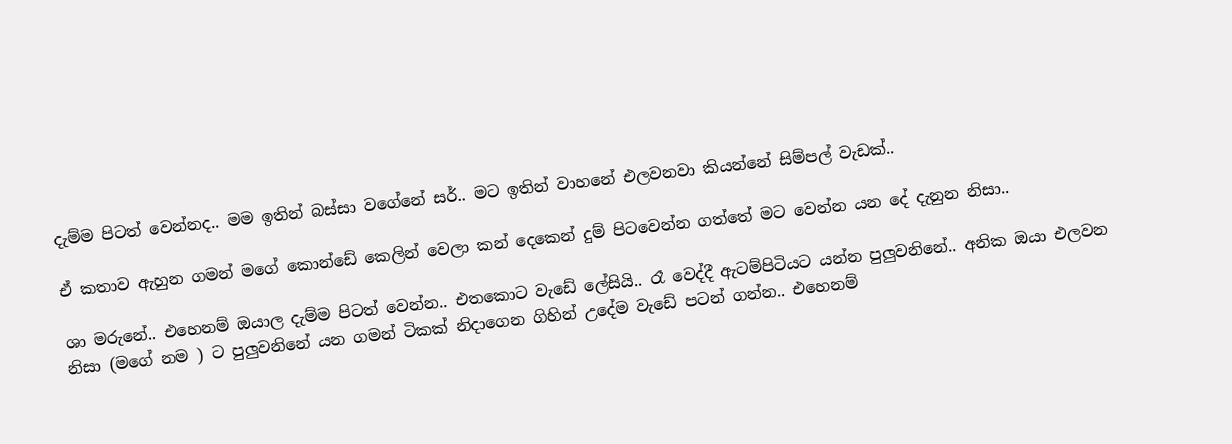දැම්ම පිටත් වෙන්නද.. මම ඉතින් බස්සා වගේනේ සර්.. මට ඉතින් වාහනේ එලවනවා කියන්නේ සිම්පල් වැඩක්..

ඒ කතාව ඇහුන ගමන් මගේ කොන්ඩේ කෙලින් වෙලා කන් දෙකෙන් දුම් පිටවෙන්න ගත්තේ මට වෙන්න යන දේ දැනුන නිසා..

ශා මරුනේ.. එහෙනම් ඔයාල දැම්ම පිටත් වෙන්න.. එතකොට වැඩේ ලේසියි.. රෑ වෙද්දී ඇටම්පිටියට යන්න පුලුවනිනේ.. අනික ඔයා එලවන නිසා (මගේ නම ) ට පුලුවනිනේ යන ගමන් ටිකක් නිදාගෙන ගිහින් උදේම වැඩේ පටන් ගන්න.. එහෙනම්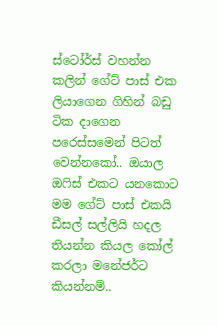ස්ටෝර්ස් වහන්න කලින් ගේට් පාස් එක ලියාගෙන ගිහින් බඩු ටික දාගෙන පරෙස්සමෙන් පිටත් වෙන්නකෝ.. ඔයාල ඔෆිස් එකට යනකොට මම ගේට් පාස් එකයි ඩීසල් සල්ලියි හදල තියන්න කියල කෝල් කරලා මනේජර්ට කියන්නම්..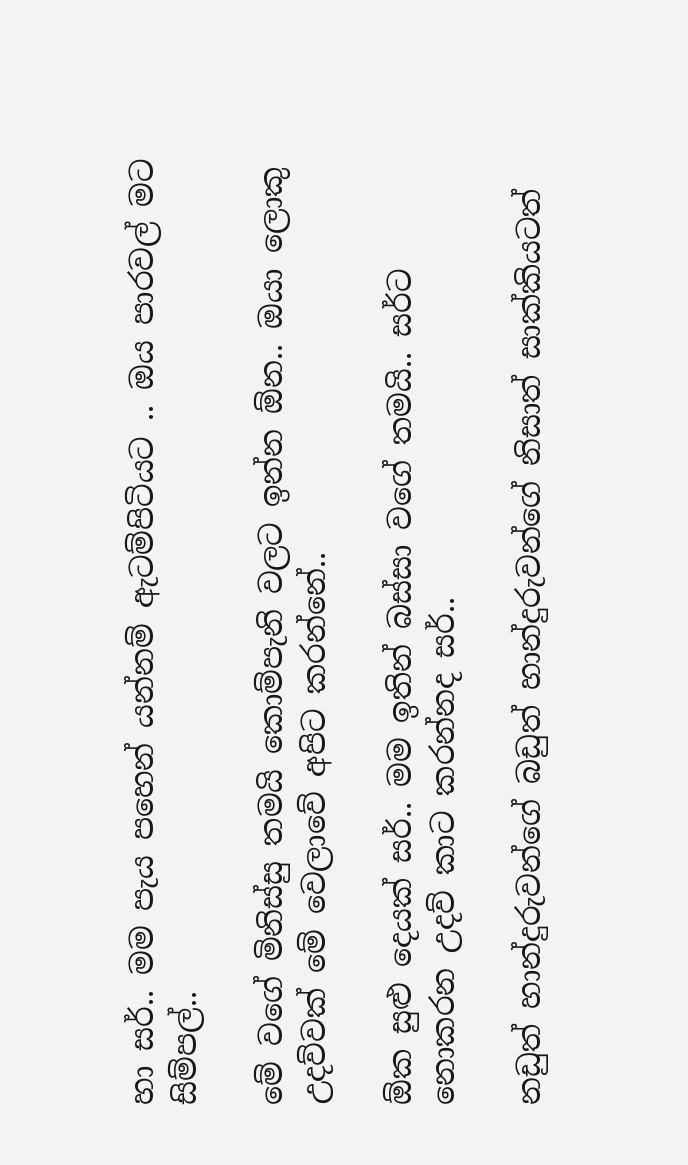හා සර්.. මම පැය පහෙන් යන්නම් ඇටම්පිටියට .. ඔය පාරවල් මට සිම්පල්..

මේ වගේ මිනිස්සු තමයි කොම්පැනි වලට ඉන්න ඕන.. ඔයා ලොකු උදව්වක් මේ වෙලාවේ අපිට කරන්නේ..

ඕක සුළු දෙයක් සර්.. මම ඉතින් බස්සා වගේ තමයි.. සර්ට නොකරන උදව් කාට කරන්නද සර්..

නඩුත් හාන්දුරුවන්ගේ බඩුත් හාන්දුරුවන්ගේ නිසාත් සාක්කියටත්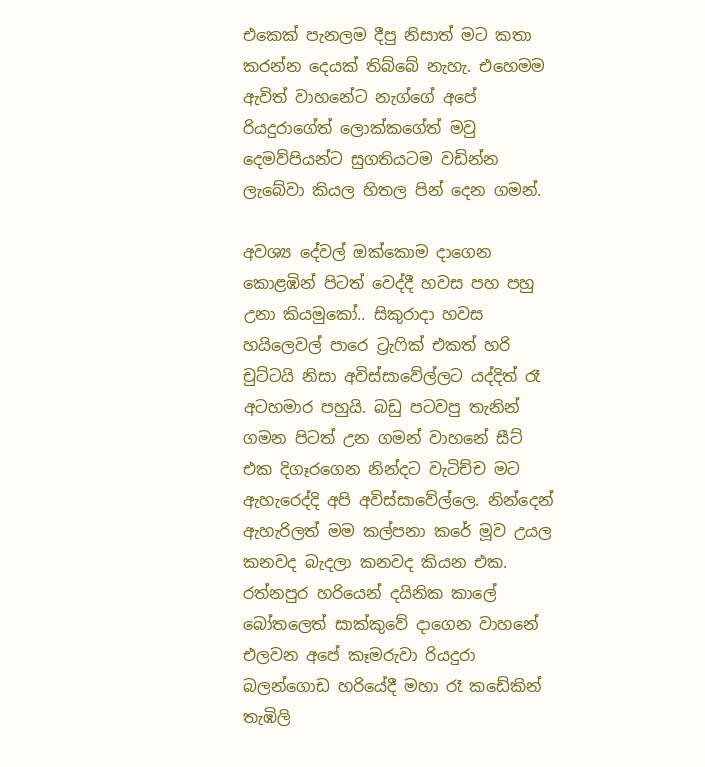එකෙක් පැනලම දීපු නිසාත් මට කතා කරන්න දෙයක් තිබ්බේ නැහැ. එහෙමම ඇවිත් වාහනේට නැග්ගේ අපේ රියදුරාගේත් ලොක්කගේත් මවු දෙමව්පියන්ට සුගතියටම වඩින්න ලැබේවා කියල හිතල පින් දෙන ගමන්.

අවශ්‍ය දේවල් ඔක්කොම දාගෙන කොළඹින් පිටත් වෙද්දී හවස පහ පහු උනා කියමුකෝ.. සිකුරාදා හවස හයිලෙවල් පාරෙ ට්‍රැෆික් එකත් හරි චුට්ටයි නිසා අවිස්සාවේල්ලට යද්දිත් රෑ අටහමාර පහුයි. බඩු පටවපු තැනින් ගමන පිටත් උන ගමන් වාහනේ සීට් එක දිගෑරගෙන නින්දට වැටිච්ච මට ඇහැරෙද්දි අපි අවිස්සාවේල්ලෙ. නින්දෙන් ඇහැරිලත් මම කල්පනා කරේ මූව උයල කනවද බැදලා කනවද කියන එක. රත්නපුර හරියෙන් දයිනික කාලේ බෝතලෙත් සාක්කුවේ දාගෙන වාහනේ එලවන අපේ කෑමරුවා රියදුරා බලන්ගොඩ හරියේදී මහා රෑ කඩේකින් තැඹිලි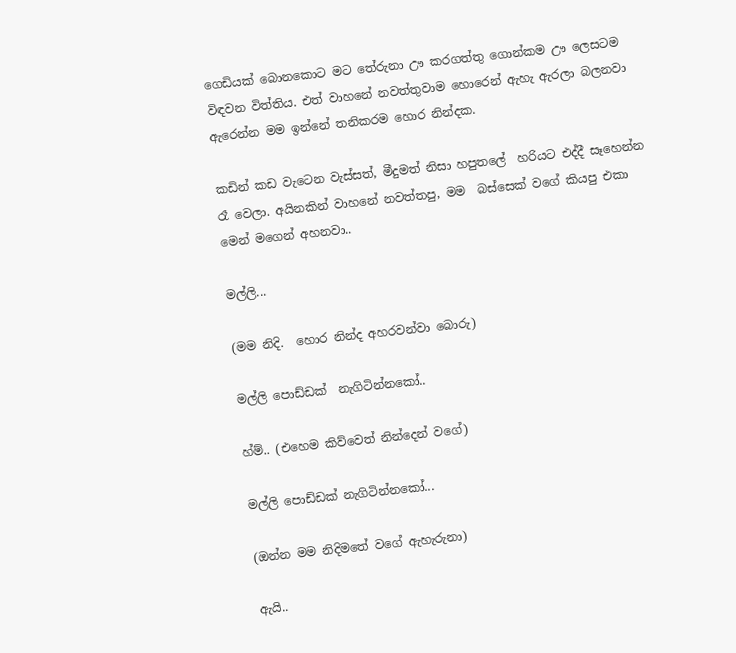ගෙඩියක් බොනකොට මට තේරුනා ඌ කරගත්තු ගොන්කම ඌ ලෙසටම විඳවන විත්තිය. එත් වාහනේ නවත්තුවාම හොරෙන් ඇහැ ඇරලා බලනවා ඇරෙන්න මම ඉන්නේ තනිකරම හොර නින්දක.

කඩින් කඩ වැටෙන වැස්සත්, මීදුමත් නිසා හපුතලේ  හරියට එද්දී සෑහෙන්න රෑ වෙලා. අයිනකින් වාහනේ නවත්තපු, මම  බස්සෙක් වගේ කියපු එකා මෙන් මගෙන් අහනවා..

මල්ලි...

(මම නිදි.  හොර නින්ද අහරවන්වා බොරු)

මල්ලි පොඩ්ඩක්  නැගිටින්නකෝ..

හ්ම්.. (එහෙම කිව්වෙත් නින්දෙන් වගේ)

මල්ලි පොඩ්ඩක් නැගිටින්නකෝ...

(ඔන්න මම නිදිමතේ වගේ ඇහැරුනා)

ඇයි..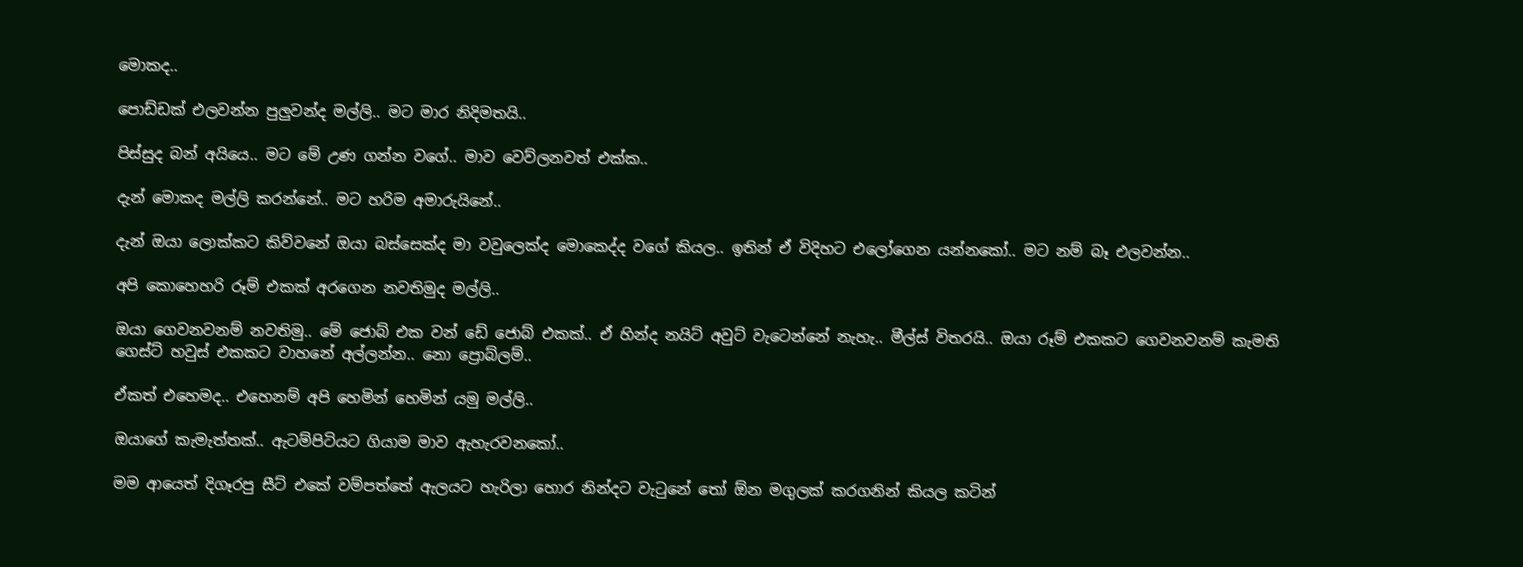මොකද..

පොඩ්ඩක් එලවන්න පුලුවන්ද මල්ලි.. මට මාර නිදිමතයි..

පිස්සුද බන් අයියෙ.. මට මේ උණ ගන්න වගේ.. මාව වෙව්ලනවත් එක්ක..

දැන් මොකද මල්ලි කරන්නේ.. මට හරිම අමාරුයිනේ..

දැන් ඔයා ලොක්කට කිව්වනේ ඔයා බස්සෙක්ද මා වවුලෙක්ද මොකෙද්ද වගේ කියල.. ඉතින් ඒ විදිහට එලෝගෙන යන්නකෝ.. මට නම් බෑ එලවන්න..

අපි කොහෙහරි රූම් එකක් අරගෙන නවතිමුද මල්ලි..

ඔයා ගෙවනවනම් නවතිමු.. මේ ජොබ් එක වන් ඩේ ජොබ් එකක්.. ඒ හින්ද නයිට් අවුට් වැටෙන්නේ නැහැ.. මීල්ස් විතරයි.. ඔයා රූම් එකකට ගෙවනවනම් කැමති ගෙස්ට් හවුස් එකකට වාහනේ අල්ලන්න.. නො ප්‍රොබ්ලම්..

ඒකත් එහෙමද.. එහෙනම් අපි හෙමින් හෙමින් යමු මල්ලි..

ඔයාගේ කැමැත්තක්.. ඇටම්පිටියට ගියාම මාව ඇහැරවනකෝ..

මම ආයෙත් දිගෑරපු සීට් එකේ වම්පත්තේ ඇලයට හැරිලා හොර නින්දට වැටුනේ තෝ ඕන මගුලක් කරගනින් කියල කටින්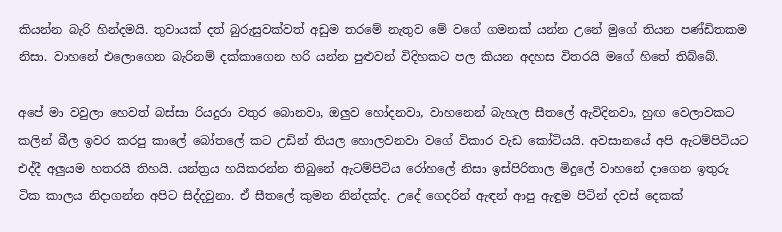කියන්න බැරි හින්දමයි. තුවායක් දත් බුරුසුවක්වත් අඩුම තරමේ නැතුව මේ වගේ ගමනක් යන්න උනේ මුගේ තියන පණ්ඩිතකම නිසා. වාහනේ එලොගෙන බැරිනම් දක්කාගෙන හරි යන්න පුළුවන් විදිහකට පල කියන අදහස විතරයි මගේ හිතේ තිබ්බේ.

අපේ මා වවුලා හෙවත් බස්සා රියදුරා වතුර බොනවා, ඔලුව හෝදනවා, වාහනෙන් බැහැල සීතලේ ඇවිදිනවා, හුඟ වෙලාවකට කලින් බීල ඉවර කරපු කාලේ බෝතලේ කට උඩින් තියල හොලවනවා වගේ විකාර වැඩ කෝටියයි. අවසානයේ අපි ඇටම්පිටියට එද්දී අලුයම හතරයි තිහයි. යන්ත්‍රය හයිකරන්න තිබුනේ ඇටම්පිටිය රෝහලේ නිසා ඉස්පිරිතාල මිදුලේ වාහනේ දාගෙන ඉතුරු ටික කාලය නිදාගන්න අපිට සිද්දවුනා. ඒ සීතලේ කුමන නින්දක්ද. උදේ ගෙදරින් ඇඳන් ආපු ඇඳුම පිටින් දවස් දෙකක්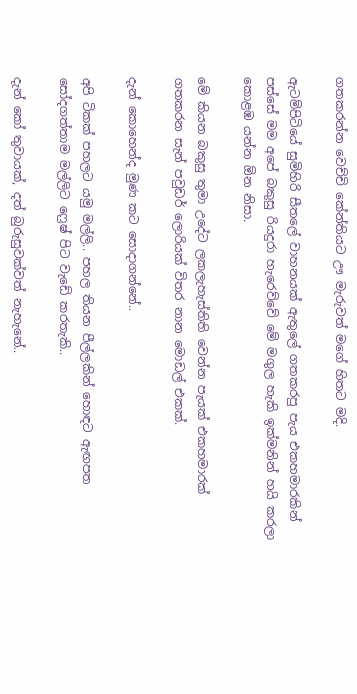ගතකරන්න වෙච්චි කේන්තියට ඌ මැරුවත් මගේ හිතට මදි.

ඇටම්පිටියේ සුමිහිරි සීතලේ වාහනයක් ඇතුලේ ගතකරපු පැය එකහමාරකින් පස්සේ මම අපේ බකුසු රියදුරා හැරෙව්වේ මේ මගුල හැකි ඉක්මනින් හයි කරලා කොළඹ යන්න ඕන නිසා.

මේ කියන බකුසු තුමා උදේට ලකලැහැස්තිති වෙන්න පැයක් එකහමාරක් ගතකරන සැන් පවුඩර් ලොරියක් විතර නාන මොඩල් එකක්.

දැන් කොහෙන්ද මුණ කට සොදාගන්නේ..

අපි ටිකක් පහලට යමු මල්ලි.. පහල තියන පීල්ලකින් හොඳට ඇඟපත සෝදගත්තාම මල්ලිට ෆ්‍රෙෂ් පිට වැඩේ කරතැකි..

දැන් කෝ තුවායක්, දත් බුරුසුවක්වත් නැහැනේ..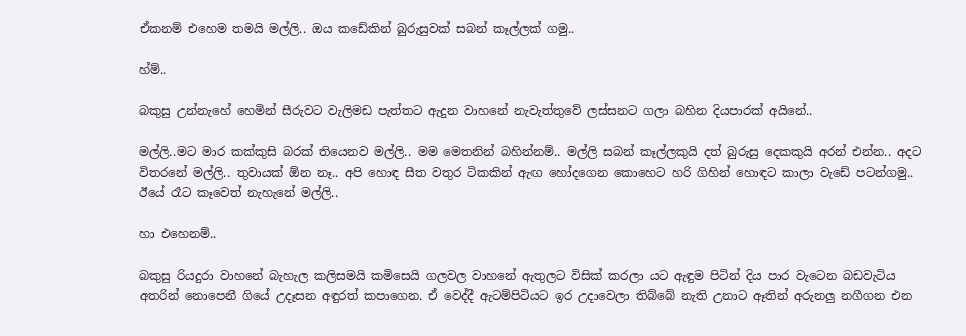ඒකනම් එහෙම තමයි මල්ලි.. ඔය කඩේකින් බුරුසුවක් සබන් කෑල්ලක් ගමු..

හ්ම්..

බකුසු උන්නැහේ හෙමින් සීරුවට වැලිමඩ පැත්තට ඇදුන වාහනේ නැවැත්තුවේ ලස්සනට ගලා බහින දියපාරක් අයිනේ..

මල්ලි..මට මාර කක්කුසි බරක් තියෙනව මල්ලි.. මම මෙතනින් බහින්නම්.. මල්ලි සබන් කෑල්ලකුයි දත් බුරුසු දෙකකුයි අරන් එන්න.. අදට විතරනේ මල්ලි.. තුවායක් ඕන නෑ.. අපි හොඳ සීත වතුර ටිකකින් ඇඟ හෝදගෙන කොහෙට හරි ගිහින් හොඳට කාලා වැඩේ පටන්ගමු.. ඊයේ රෑට කෑවෙත් නැහැනේ මල්ලි..

හා එහෙනම්..

බකුසු රියදුරා වාහනේ බැහැල කලිසමයි කමිසෙයි ගලවල වාහනේ ඇතුලට විසික් කරලා යට ඇඳුම පිටින් දිය පාර වැටෙන බඩවැටිය අතරින් නොපෙනී ගියේ උදෑසන අඳුරත් කපාගෙන. ඒ වෙද්දී ඇටම්පිටියට ඉර උදාවෙලා තිබ්බේ නැති උනාට ඈතින් අරුනලු නගීගන එන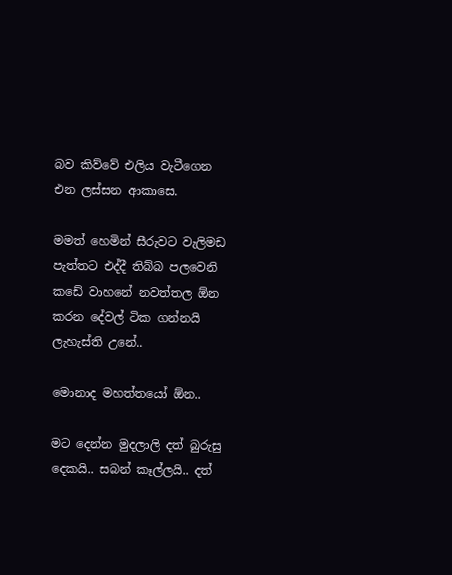බව කිව්වේ එලිය වැටීගෙන එන ලස්සන ආකාසෙ.

මමත් හෙමින් සීරුවට වැලිමඩ පැත්තට එද්දී තිබ්බ පලවෙනි කඩේ වාහනේ නවත්තල ඕන කරන දේවල් ටික ගන්නයි ලැහැස්ති උනේ..

මොනාද මහත්තයෝ ඕන..

මට දෙන්න මුදලාලි දත් බුරුසු දෙකයි.. සබන් කෑල්ලයි.. දත්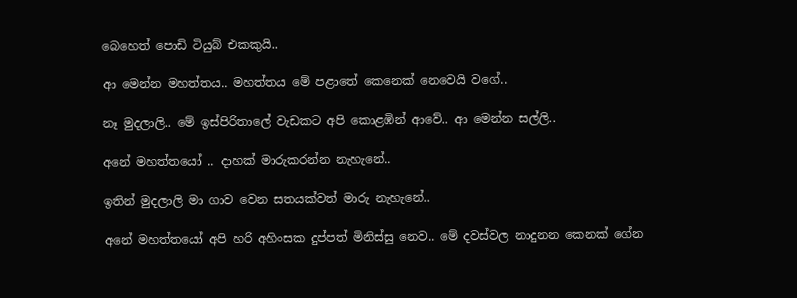බෙහෙත් පොඩි ටියුබ් එකකුයි..

ආ මෙන්න මහත්තය.. මහත්තය මේ පළාතේ කෙනෙක් නෙවෙයි වගේ..

නෑ මුදලාලි.. මේ ඉස්පිරිතාලේ වැඩකට අපි කොළඹින් ආවේ.. ආ මෙන්න සල්ලි..

අනේ මහත්තයෝ .. දාහක් මාරුකරන්න නැහැනේ..

ඉතින් මුදලාලි මා ගාව වෙන සතයක්වත් මාරු නැහැනේ..

අනේ මහත්තයෝ අපි හරි අහිංසක දුප්පත් මිනිස්සු නෙව.. මේ දවස්වල නාදුනන කෙනක් ගේන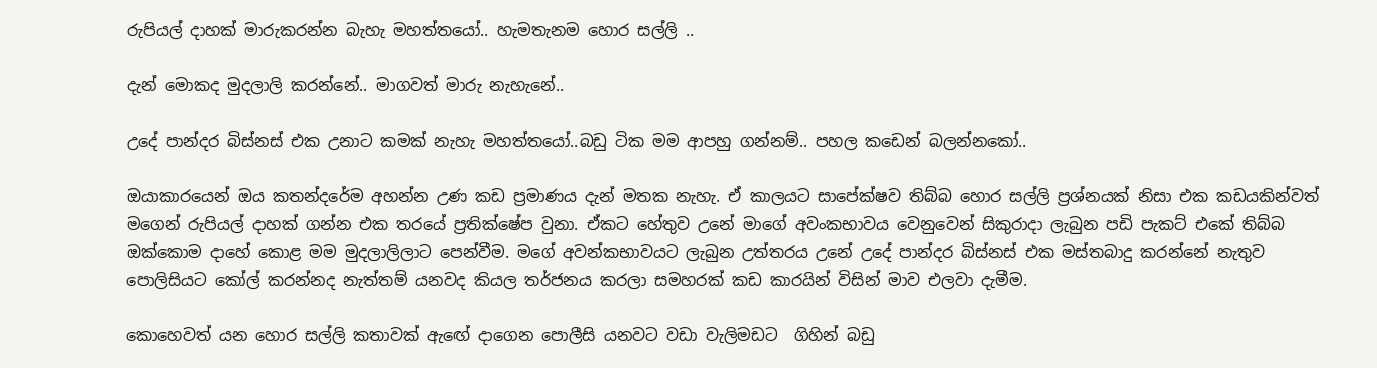රුපියල් දාහක් මාරුකරන්න බැහැ මහත්තයෝ.. හැමතැනම හොර සල්ලි ..

දැන් මොකද මුදලාලි කරන්නේ.. මාගවත් මාරු නැහැනේ..

උදේ පාන්දර බිස්නස් එක උනාට කමක් නැහැ මහත්තයෝ..බඩු ටික මම ආපහු ගන්නම්.. පහල කඩෙන් බලන්නකෝ..

ඔයාකාරයෙන් ඔය කතන්දරේම අහන්න උණ කඩ ප්‍රමාණය දැන් මතක නැහැ. ඒ කාලයට සාපේක්ෂව තිබ්බ හොර සල්ලි ප්‍රශ්නයක් නිසා එක කඩයකින්වත් මගෙන් රුපියල් දාහක් ගන්න එක තරයේ ප්‍රතික්ෂේප වුනා. ඒකට හේතුව උනේ මාගේ අවංකභාවය වෙනුවෙන් සිකුරාදා ලැබුන පඩි පැකට් එකේ තිබ්බ ඔක්කොම දාහේ කොළ මම මුදලාලිලාට පෙන්වීම. මගේ අවන්කභාවයට ලැබුන උත්තරය උනේ උදේ පාන්දර බිස්නස් එක මස්තබාදු කරන්නේ නැතුව පොලිසියට කෝල් කරන්නද නැත්තම් යනවද කියල තර්ජනය කරලා සමහරක් කඩ කාරයින් විසින් මාව එලවා දැමීම.

කොහෙවත් යන හොර සල්ලි කතාවක් ඇඟේ දාගෙන පොලීසි යනවට වඩා වැලිමඩට  ගිහින් බඩු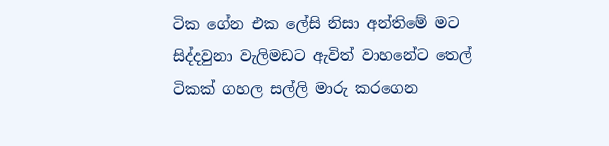ටික ගේන එක ලේසි නිසා අන්තිමේ මට සිද්දවුනා වැලිමඩට ඇවිත් වාහනේට තෙල් ටිකක් ගහල සල්ලි මාරු කරගෙන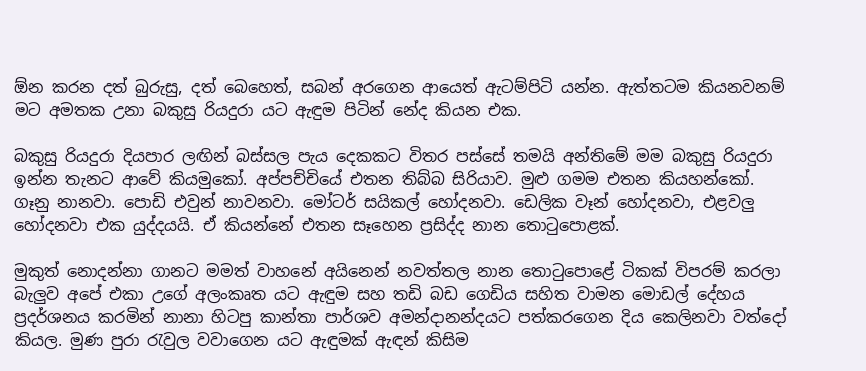ඕන කරන දත් බුරුසු, දත් බෙහෙත්, සබන් අරගෙන ආයෙත් ඇටම්පිටි යන්න. ඇත්තටම කියනවනම් මට අමතක උනා බකුසු රියදුරා යට ඇඳුම පිටින් නේද කියන එක.

බකුසු රියදුරා දියපාර ලඟින් බස්සල පැය දෙකකට විතර පස්සේ තමයි අන්තිමේ මම බකුසු රියදුරා ඉන්න තැනට ආවේ කියමුකෝ. අප්පච්චියේ එතන තිබ්බ සිරියාව. මුළු ගමම එතන කියහන්කෝ. ගෑනු නානවා. පොඩි එවුන් නාවනවා. මෝටර් සයිකල් හෝදනවා. ඩෙලික වෑන් හෝදනවා, එළවලු හෝදනවා එක යුද්දයයි. ඒ කියන්නේ එතන සෑහෙන ප්‍රසිද්ද නාන තොටුපොළක්.

මුකුත් නොදන්නා ගානට මමත් වාහනේ අයිනෙන් නවත්තල නාන තොටුපොළේ ටිකක් විපරම් කරලා බැලුව අපේ එකා උගේ අලංකෘත යට ඇඳුම සහ තඩි බඩ ගෙඩිය සහිත වාමන මොඩල් දේහය ප්‍රදර්ශනය කරමින් නානා හිටපු කාන්තා පාර්ශව අමන්දානන්දයට පත්කරගෙන දිය කෙලිනවා වත්දෝ කියල. මුණ පුරා රැවුල වවාගෙන යට ඇඳුමක් ඇඳන් කිසිම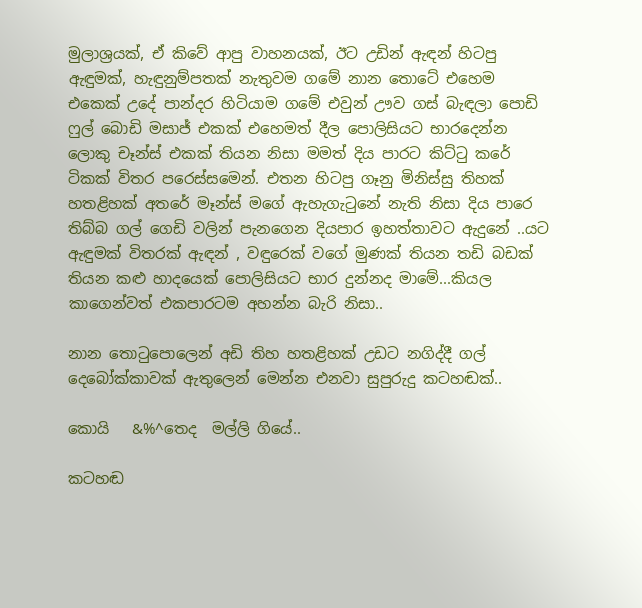මුලාශ්‍රයක්, ඒ කිවේ ආපු වාහනයක්, ඊට උඩින් ඇඳන් හිටපු ඇඳුමක්, හැඳුනුම්පතක් නැතුවම ගමේ නාන තොටේ එහෙම එකෙක් උදේ පාන්දර හිටියාම ගමේ එවුන් ඌව ගස් බැඳලා පොඩි ෆුල් බොඩි මසාජ් එකක් එහෙමත් දීල පොලිසියට භාරදෙන්න ලොකු චෑන්ස් එකක් තියන නිසා මමත් දිය පාරට කිට්ටු කරේ ටිකක් විතර පරෙස්සමෙන්. එතන හිටපු ගෑනු මිනිස්සු තිහක් හතළිහක් අතරේ මෑන්ස් මගේ ඇහැගැටුනේ නැති නිසා දිය පාරෙ තිබ්බ ගල් ගෙඩි වලින් පැනගෙන දියපාර ඉහත්තාවට ඇදුනේ ..යට ඇඳුමක් විතරක් ඇඳන් , වඳුරෙක් වගේ මුණක් තියන තඩි බඩක් තියන කළු හාදයෙක් පොලිසියට භාර දුන්නද මාමේ...කියල කාගෙන්වත් එකපාරටම අහන්න බැරි නිසා..

නාන තොටුපොලෙන් අඩි තිහ හතළිහක් උඩට නගිද්දී ගල් දෙබෝක්කාවක් ඇතුලෙන් මෙන්න එනවා සුපුරුදු කටහඬක්..

කොයි   &%^තෙද  මල්ලි ගියේ..

කටහඬ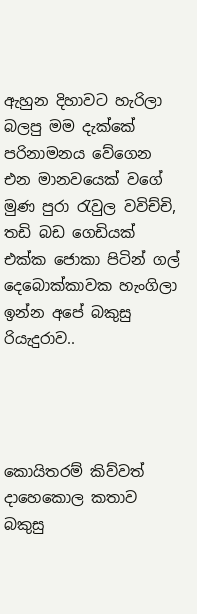ඇහුන දිහාවට හැරිලා බලපු මම දැක්කේ පරිනාමනය වේගෙන එන මානවයෙක් වගේ මුණ පුරා රැවුල වවිච්චි, තඩි බඩ ගෙඩියක් එක්ක ජොකා පිටින් ගල් දෙබොක්කාවක හැංගිලා ඉන්න අපේ බකුසු රියැදුරාව..




කොයිතරම් කිව්වත් දාහෙකොල කතාව බකුසු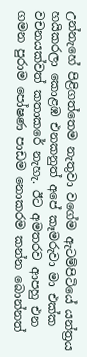උන්නැහේ පිළිගත්තෙම නැතුවා වගේම ඇටම්පිටියේ යන්ත්‍රය හයිකරලා කොළඹ එනකනුත් අපේ කෑමරුවා මා එක්ක වචනයක්වත් කතාකරේ නැහැ. ඊට අමතරව ආපහු එන ගමන පුරාම පෝෂණ පාඩම නොකරම කන්න බොන්නත්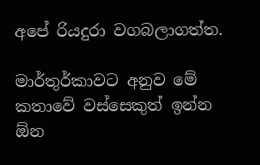අපේ රියදුරා වගබලාගත්ත.

මාර්තුර්කාවට අනුව මේ කතාවේ වස්සෙකුත් ඉන්න ඕන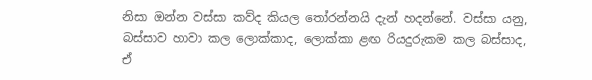නිසා ඔන්න වස්සා කව්ද කියල තෝරන්නයි දැන් හදන්නේ. වස්සා යනු,  බස්සාව හාවා කල ලොක්කාද, ලොක්කා ළඟ රියදුරුකම කල බස්සාද, ඒ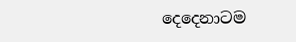දෙදෙනාටම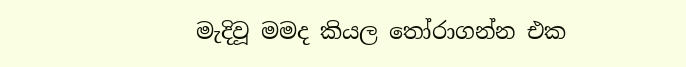මැදිවූ මමද කියල තෝරාගන්න එක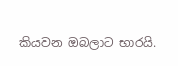කියවන ඔබලාට භාරයි.